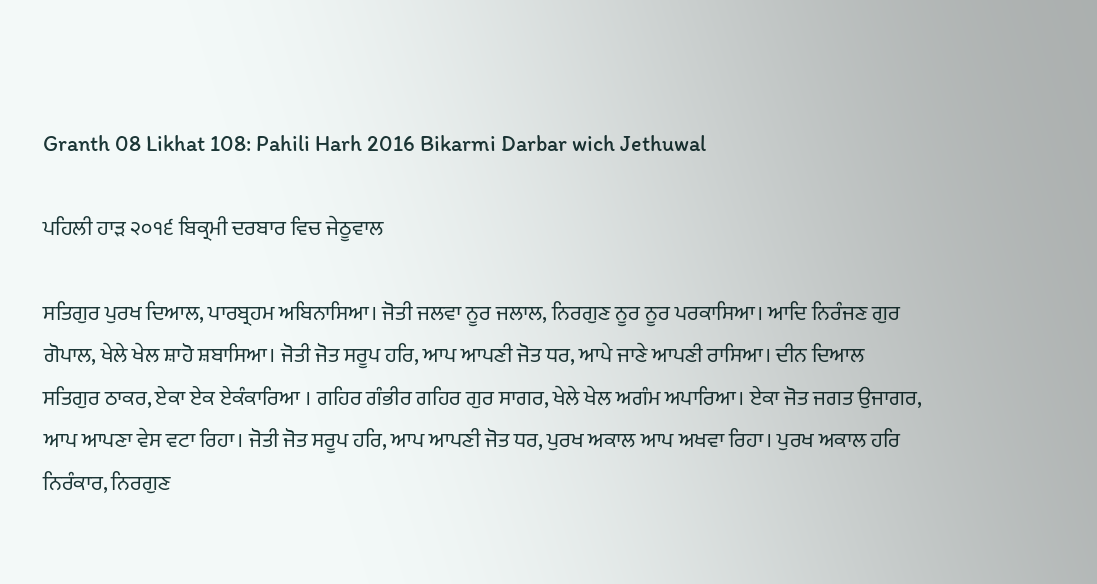Granth 08 Likhat 108: Pahili Harh 2016 Bikarmi Darbar wich Jethuwal

ਪਹਿਲੀ ਹਾੜ ੨੦੧੬ ਬਿਕ੍ਰਮੀ ਦਰਬਾਰ ਵਿਚ ਜੇਠੂਵਾਲ

ਸਤਿਗੁਰ ਪੁਰਖ ਦਿਆਲ, ਪਾਰਬ੍ਰਹਮ ਅਬਿਨਾਸਿਆ। ਜੋਤੀ ਜਲਵਾ ਨੂਰ ਜਲਾਲ, ਨਿਰਗੁਣ ਨੂਰ ਨੂਰ ਪਰਕਾਸਿਆ। ਆਦਿ ਨਿਰੰਜਣ ਗੁਰ ਗੋਪਾਲ, ਖੇਲੇ ਖੇਲ ਸ਼ਾਹੋ ਸ਼ਬਾਸਿਆ। ਜੋਤੀ ਜੋਤ ਸਰੂਪ ਹਰਿ, ਆਪ ਆਪਣੀ ਜੋਤ ਧਰ, ਆਪੇ ਜਾਣੇ ਆਪਣੀ ਰਾਸਿਆ। ਦੀਨ ਦਿਆਲ ਸਤਿਗੁਰ ਠਾਕਰ, ਏਕਾ ਏਕ ਏਕੰਕਾਰਿਆ । ਗਹਿਰ ਗੰਭੀਰ ਗਹਿਰ ਗੁਰ ਸਾਗਰ, ਖੇਲੇ ਖੇਲ ਅਗੰਮ ਅਪਾਰਿਆ। ਏਕਾ ਜੋਤ ਜਗਤ ਉਜਾਗਰ, ਆਪ ਆਪਣਾ ਵੇਸ ਵਟਾ ਰਿਹਾ। ਜੋਤੀ ਜੋਤ ਸਰੂਪ ਹਰਿ, ਆਪ ਆਪਣੀ ਜੋਤ ਧਰ, ਪੁਰਖ ਅਕਾਲ ਆਪ ਅਖਵਾ ਰਿਹਾ। ਪੁਰਖ ਅਕਾਲ ਹਰਿ ਨਿਰੰਕਾਰ, ਨਿਰਗੁਣ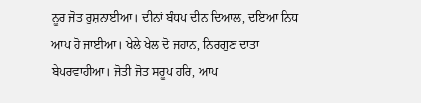ਨੂਰ ਜੋਤ ਰੁਸ਼ਨਾਈਆ। ਦੀਨਾਂ ਬੰਧਪ ਦੀਨ ਦਿਆਲ, ਦਇਆ ਨਿਧ ਆਪ ਹੋ ਜਾਈਆ। ਖੇਲੇ ਖੇਲ ਦੋ ਜਹਾਨ, ਨਿਰਗੁਣ ਦਾਤਾ ਬੇਪਰਵਾਹੀਆ। ਜੋਤੀ ਜੋਤ ਸਰੂਪ ਹਰਿ, ਆਪ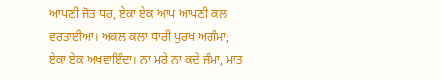ਆਪਣੀ ਜੋਤ ਧਰ, ਏਕਾ ਏਕ ਆਪ ਆਪਣੀ ਕਲ ਵਰਤਾਈਆ। ਅਕਲ ਕਲਾ ਧਾਰੀ ਪੁਰਖ ਅਗੰਮਾ, ਏਕਾ ਏਕ ਅਖਵਾਇੰਦਾ। ਨਾ ਮਰੇ ਨਾ ਕਦੇ ਜੰਮਾ, ਮਾਤ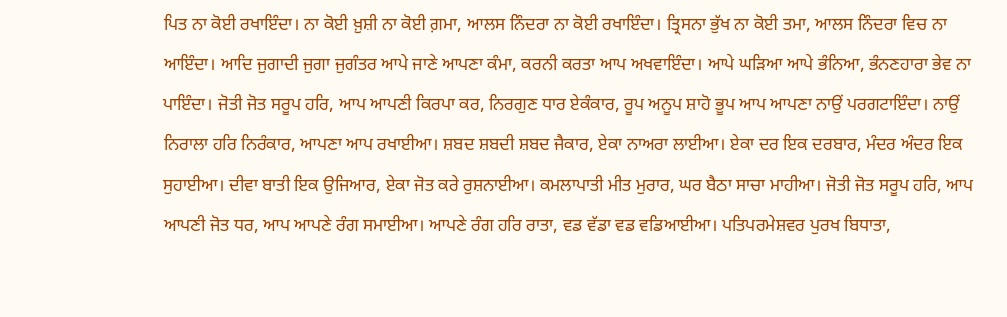ਪਿਤ ਨਾ ਕੋਈ ਰਖਾਇੰਦਾ। ਨਾ ਕੋਈ ਖ਼ੁਸ਼ੀ ਨਾ ਕੋਈ ਗ਼ਮਾ, ਆਲਸ ਨਿੰਦਰਾ ਨਾ ਕੋਈ ਰਖਾਇੰਦਾ। ਤ੍ਰਿਸਨਾ ਭੁੱਖ ਨਾ ਕੋਈ ਤਮਾ, ਆਲਸ ਨਿੰਦਰਾ ਵਿਚ ਨਾ ਆਇੰਦਾ। ਆਦਿ ਜੁਗਾਦੀ ਜੁਗਾ ਜੁਗੰਤਰ ਆਪੇ ਜਾਣੇ ਆਪਣਾ ਕੰਮਾ, ਕਰਨੀ ਕਰਤਾ ਆਪ ਅਖਵਾਇੰਦਾ। ਆਪੇ ਘੜਿਆ ਆਪੇ ਭੰਨਿਆ, ਭੰਨਣਹਾਰਾ ਭੇਵ ਨਾ ਪਾਇੰਦਾ। ਜੋਤੀ ਜੋਤ ਸਰੂਪ ਹਰਿ, ਆਪ ਆਪਣੀ ਕਿਰਪਾ ਕਰ, ਨਿਰਗੁਣ ਧਾਰ ਏਕੰਕਾਰ, ਰੂਪ ਅਨੂਪ ਸ਼ਾਹੋ ਭੂਪ ਆਪ ਆਪਣਾ ਨਾਉਂ ਪਰਗਟਾਇੰਦਾ। ਨਾਉਂ ਨਿਰਾਲਾ ਹਰਿ ਨਿਰੰਕਾਰ, ਆਪਣਾ ਆਪ ਰਖਾਈਆ। ਸ਼ਬਦ ਸ਼ਬਦੀ ਸ਼ਬਦ ਜੈਕਾਰ, ਏਕਾ ਨਾਅਰਾ ਲਾਈਆ। ਏਕਾ ਦਰ ਇਕ ਦਰਬਾਰ, ਮੰਦਰ ਅੰਦਰ ਇਕ ਸੁਹਾਈਆ। ਦੀਵਾ ਬਾਤੀ ਇਕ ਉਜਿਆਰ, ਏਕਾ ਜੋਤ ਕਰੇ ਰੁਸ਼ਨਾਈਆ। ਕਮਲਾਪਾਤੀ ਮੀਤ ਮੁਰਾਰ, ਘਰ ਬੈਠਾ ਸਾਚਾ ਮਾਹੀਆ। ਜੋਤੀ ਜੋਤ ਸਰੂਪ ਹਰਿ, ਆਪ ਆਪਣੀ ਜੋਤ ਧਰ, ਆਪ ਆਪਣੇ ਰੰਗ ਸਮਾਈਆ। ਆਪਣੇ ਰੰਗ ਹਰਿ ਰਾਤਾ, ਵਡ ਵੱਡਾ ਵਡ ਵਡਿਆਈਆ। ਪਤਿਪਰਮੇਸ਼ਵਰ ਪੁਰਖ ਬਿਧਾਤਾ,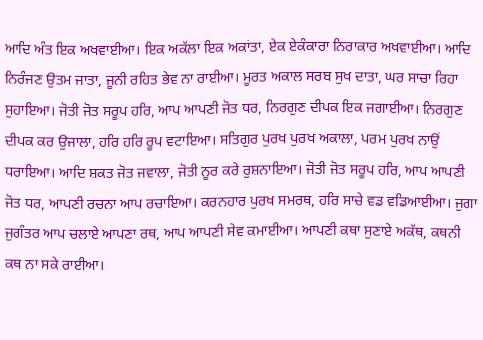ਆਦਿ ਅੰਤ ਇਕ ਅਖਵਾਈਆ। ਇਕ ਅਕੱਲਾ ਇਕ ਅਕਾਂਤਾ, ਏਕ ਏਕੰਕਾਰਾ ਨਿਰਾਕਾਰ ਅਖਵਾਈਆ। ਆਦਿ ਨਿਰੰਜਣ ਉਤਮ ਜਾਤਾ, ਜੂਨੀ ਰਹਿਤ ਭੇਵ ਨਾ ਰਾਈਆ। ਮੂਰਤ ਅਕਾਲ ਸਰਬ ਸੁਖ ਦਾਤਾ, ਘਰ ਸਾਚਾ ਰਿਹਾ ਸੁਹਾਇਆ। ਜੋਤੀ ਜੋਤ ਸਰੂਪ ਹਰਿ, ਆਪ ਆਪਣੀ ਜੋਤ ਧਰ, ਨਿਰਗੁਣ ਦੀਪਕ ਇਕ ਜਗਾਈਆ। ਨਿਰਗੁਣ ਦੀਪਕ ਕਰ ਉਜਾਲਾ, ਹਰਿ ਹਰਿ ਰੂਪ ਵਟਾਇਆ। ਸਤਿਗੁਰ ਪੁਰਖ ਪੁਰਖ ਅਕਾਲਾ, ਪਰਮ ਪੁਰਖ ਨਾਉਂ ਧਰਾਇਆ। ਆਦਿ ਸ਼ਕਤ ਜੋਤ ਜਵਾਲਾ, ਜੋਤੀ ਨੂਰ ਕਰੇ ਰੁਸ਼ਨਾਇਆ। ਜੋਤੀ ਜੋਤ ਸਰੂਪ ਹਰਿ, ਆਪ ਆਪਣੀ ਜੋਤ ਧਰ, ਆਪਣੀ ਰਚਨਾ ਆਪ ਰਚਾਇਆ। ਕਰਨਹਾਰ ਪੁਰਖ ਸਮਰਥ, ਹਰਿ ਸਾਚੇ ਵਡ ਵਡਿਆਈਆ। ਜੁਗਾ ਜੁਗੰਤਰ ਆਪ ਚਲਾਏ ਆਪਣਾ ਰਥ, ਆਪ ਆਪਣੀ ਸੇਵ ਕਮਾਈਆ। ਆਪਣੀ ਕਥਾ ਸੁਣਾਏ ਅਕੱਥ, ਕਥਨੀ ਕਥ ਨਾ ਸਕੇ ਰਾਈਆ।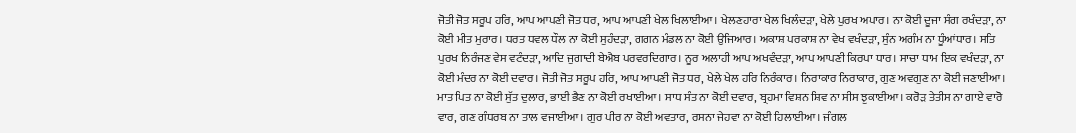ਜੋਤੀ ਜੋਤ ਸਰੂਪ ਹਰਿ, ਆਪ ਆਪਣੀ ਜੋਤ ਧਰ, ਆਪ ਆਪਣੀ ਖੇਲ ਖਿਲਾਈਆ। ਖੇਲਣਹਾਰਾ ਖੇਲ ਖਿਲੰਦੜਾ, ਖੇਲੇ ਪੁਰਖ ਅਪਾਰ। ਨਾ ਕੋਈ ਦੂਜਾ ਸੰਗ ਰਖੰਦੜਾ, ਨਾ ਕੋਈ ਮੀਤ ਮੁਰਾਰ। ਧਰਤ ਧਵਲ ਧੌਲ ਨਾ ਕੋਈ ਸੁਹੰਦੜਾ, ਗਗਨ ਮੰਡਲ ਨਾ ਕੋਈ ਉਜਿਆਰ। ਅਕਾਸ਼ ਪਰਕਾਸ਼ ਨਾ ਵੇਖ ਵਖੰਦੜਾ, ਸੁੰਨ ਅਗੰਮ ਨਾ ਧੂੰਆਂਧਾਰ। ਸਤਿ ਪੁਰਖ ਨਿਰੰਜਣ ਵੇਸ ਵਟੰਦੜਾ, ਆਦਿ ਜੁਗਾਦੀ ਬੇਐਬ ਪਰਵਰਦਿਗਾਰ। ਨੂਰ ਅਲਾਹੀ ਆਪ ਅਖਵੰਦੜਾ, ਆਪ ਆਪਣੀ ਕਿਰਪਾ ਧਾਰ। ਸਾਚਾ ਧਾਮ ਇਕ ਵਖੰਦੜਾ, ਨਾ ਕੋਈ ਮੰਦਰ ਨਾ ਕੋਈ ਦਵਾਰ। ਜੋਤੀ ਜੋਤ ਸਰੂਪ ਹਰਿ, ਆਪ ਆਪਣੀ ਜੋਤ ਧਰ, ਖੇਲੇ ਖੇਲ ਹਰਿ ਨਿਰੰਕਾਰ। ਨਿਰਾਕਾਰ ਨਿਰਾਕਾਰ, ਗੁਣ ਅਵਗੁਣ ਨਾ ਕੋਈ ਜਣਾਈਆ। ਮਾਤ ਪਿਤ ਨਾ ਕੋਈ ਸੁੱਤ ਦੁਲਾਰ, ਭਾਈ ਭੈਣ ਨਾ ਕੋਈ ਰਖਾਈਆ। ਸਾਧ ਸੰਤ ਨਾ ਕੋਈ ਦਵਾਰ, ਬ੍ਰਹਮਾ ਵਿਸ਼ਨ ਸ਼ਿਵ ਨਾ ਸੀਸ ਝੁਕਾਈਆ। ਕਰੋੜ ਤੇਤੀਸ ਨਾ ਗਾਏ ਵਾਰੋ ਵਾਰ, ਗਣ ਗੰਧਰਬ ਨਾ ਤਾਲ ਵਜਾਈਆ। ਗੁਰ ਪੀਰ ਨਾ ਕੋਈ ਅਵਤਾਰ, ਰਸਨਾ ਜੇਹਵਾ ਨਾ ਕੋਈ ਹਿਲਾਈਆ। ਜੰਗਲ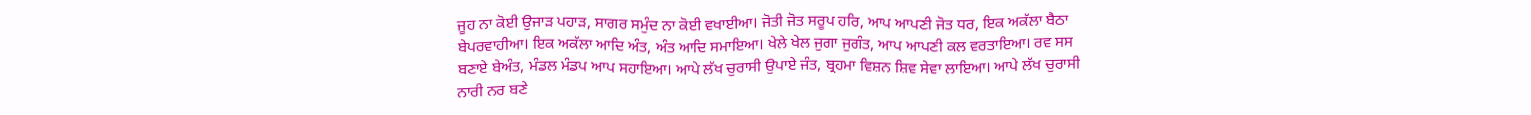ਜੂਹ ਨਾ ਕੋਈ ਉਜਾੜ ਪਹਾੜ, ਸਾਗਰ ਸਮੁੰਦ ਨਾ ਕੋਈ ਵਖਾਈਆ। ਜੋਤੀ ਜੋਤ ਸਰੂਪ ਹਰਿ, ਆਪ ਆਪਣੀ ਜੋਤ ਧਰ, ਇਕ ਅਕੱਲਾ ਬੈਠਾ ਬੇਪਰਵਾਹੀਆ। ਇਕ ਅਕੱਲਾ ਆਦਿ ਅੰਤ, ਅੰਤ ਆਦਿ ਸਮਾਇਆ। ਖੇਲੇ ਖੇਲ ਜੁਗਾ ਜੁਗੰਤ, ਆਪ ਆਪਣੀ ਕਲ ਵਰਤਾਇਆ। ਰਵ ਸਸ ਬਣਾਏ ਬੇਅੰਤ, ਮੰਡਲ ਮੰਡਪ ਆਪ ਸਹਾਇਆ। ਆਪੇ ਲੱਖ ਚੁਰਾਸੀ ਉਪਾਏ ਜੰਤ, ਬ੍ਰਹਮਾ ਵਿਸ਼ਨ ਸ਼ਿਵ ਸੇਵਾ ਲਾਇਆ। ਆਪੇ ਲੱਖ ਚੁਰਾਸੀ ਨਾਰੀ ਨਰ ਬਣੇ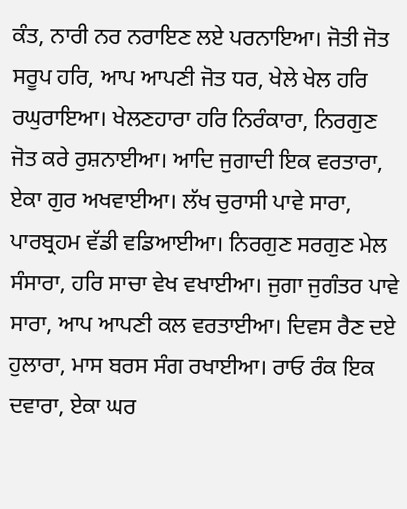ਕੰਤ, ਨਾਰੀ ਨਰ ਨਰਾਇਣ ਲਏ ਪਰਨਾਇਆ। ਜੋਤੀ ਜੋਤ ਸਰੂਪ ਹਰਿ, ਆਪ ਆਪਣੀ ਜੋਤ ਧਰ, ਖੇਲੇ ਖੇਲ ਹਰਿ ਰਘੁਰਾਇਆ। ਖੇਲਣਹਾਰਾ ਹਰਿ ਨਿਰੰਕਾਰਾ, ਨਿਰਗੁਣ ਜੋਤ ਕਰੇ ਰੁਸ਼ਨਾਈਆ। ਆਦਿ ਜੁਗਾਦੀ ਇਕ ਵਰਤਾਰਾ, ਏਕਾ ਗੁਰ ਅਖਵਾਈਆ। ਲੱਖ ਚੁਰਾਸੀ ਪਾਵੇ ਸਾਰਾ, ਪਾਰਬ੍ਰਹਮ ਵੱਡੀ ਵਡਿਆਈਆ। ਨਿਰਗੁਣ ਸਰਗੁਣ ਮੇਲ ਸੰਸਾਰਾ, ਹਰਿ ਸਾਚਾ ਵੇਖ ਵਖਾਈਆ। ਜੁਗਾ ਜੁਗੰਤਰ ਪਾਵੇ ਸਾਰਾ, ਆਪ ਆਪਣੀ ਕਲ ਵਰਤਾਈਆ। ਦਿਵਸ ਰੈਣ ਦਏ ਹੁਲਾਰਾ, ਮਾਸ ਬਰਸ ਸੰਗ ਰਖਾਈਆ। ਰਾਓ ਰੰਕ ਇਕ ਦਵਾਰਾ, ਏਕਾ ਘਰ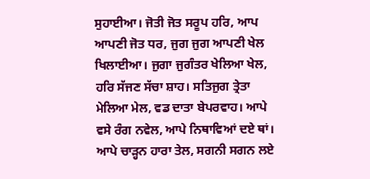ਸੁਹਾਈਆ। ਜੋਤੀ ਜੋਤ ਸਰੂਪ ਹਰਿ, ਆਪ ਆਪਣੀ ਜੋਤ ਧਰ, ਜੁਗ ਜੁਗ ਆਪਣੀ ਖੇਲ ਖਿਲਾਈਆ। ਜੁਗਾ ਜੁਗੰਤਰ ਖੇਲਿਆ ਖੇਲ, ਹਰਿ ਸੱਜਣ ਸੱਚਾ ਸ਼ਾਹ। ਸਤਿਜੁਗ ਤ੍ਰੇਤਾ ਮੇਲਿਆ ਮੇਲ, ਵਡ ਦਾਤਾ ਬੇਪਰਵਾਹ। ਆਪੇ ਵਸੇ ਰੰਗ ਨਵੇਲ, ਆਪੇ ਨਿਥਾਵਿਆਂ ਦਏ ਥਾਂ। ਆਪੇ ਚਾੜ੍ਹਨ ਹਾਰਾ ਤੇਲ, ਸਗਨੀ ਸਗਨ ਲਏ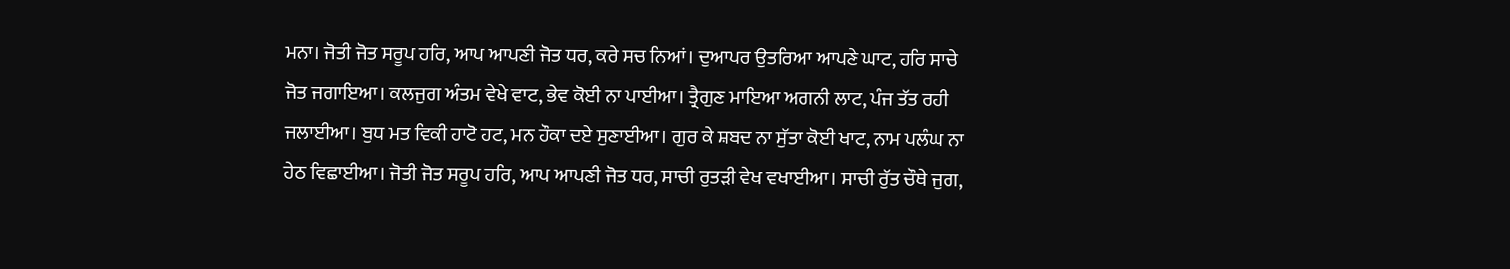ਮਨਾ। ਜੋਤੀ ਜੋਤ ਸਰੂਪ ਹਰਿ, ਆਪ ਆਪਣੀ ਜੋਤ ਧਰ, ਕਰੇ ਸਚ ਨਿਆਂ। ਦੁਆਪਰ ਉਤਰਿਆ ਆਪਣੇ ਘਾਟ, ਹਰਿ ਸਾਚੇ ਜੋਤ ਜਗਾਇਆ। ਕਲਜੁਗ ਅੰਤਮ ਵੇਖੇ ਵਾਟ, ਭੇਵ ਕੋਈ ਨਾ ਪਾਈਆ। ਤ੍ਰੈਗੁਣ ਮਾਇਆ ਅਗਨੀ ਲਾਟ, ਪੰਜ ਤੱਤ ਰਹੀ ਜਲਾਈਆ। ਬੁਧ ਮਤ ਵਿਕੀ ਹਾਟੋ ਹਟ, ਮਨ ਹੌਕਾ ਦਏ ਸੁਣਾਈਆ। ਗੁਰ ਕੇ ਸ਼ਬਦ ਨਾ ਸੁੱਤਾ ਕੋਈ ਖਾਟ, ਨਾਮ ਪਲੰਘ ਨਾ ਹੇਠ ਵਿਛਾਈਆ। ਜੋਤੀ ਜੋਤ ਸਰੂਪ ਹਰਿ, ਆਪ ਆਪਣੀ ਜੋਤ ਧਰ, ਸਾਚੀ ਰੁਤੜੀ ਵੇਖ ਵਖਾਈਆ। ਸਾਚੀ ਰੁੱਤ ਚੌਥੇ ਜੁਗ,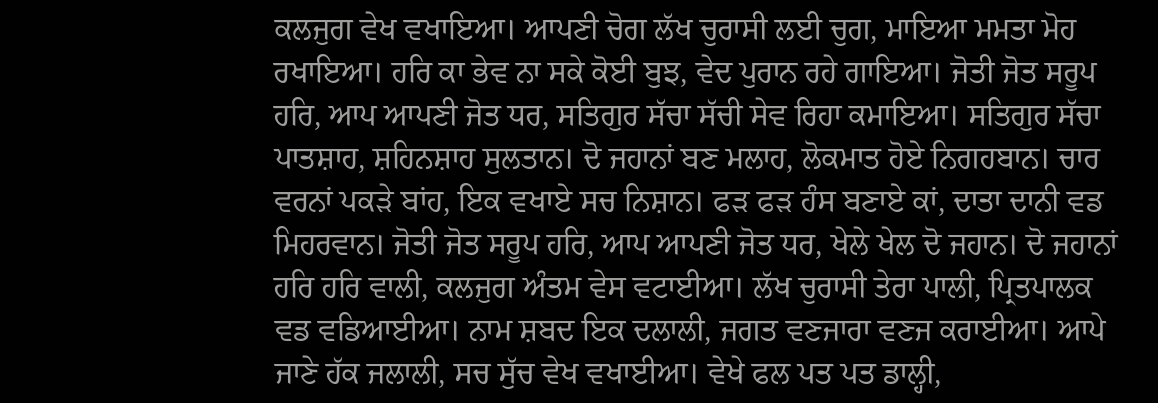ਕਲਜੁਗ ਵੇਖ ਵਖਾਇਆ। ਆਪਣੀ ਚੋਗ ਲੱਖ ਚੁਰਾਸੀ ਲਈ ਚੁਗ, ਮਾਇਆ ਮਮਤਾ ਮੋਹ ਰਖਾਇਆ। ਹਰਿ ਕਾ ਭੇਵ ਨਾ ਸਕੇ ਕੋਈ ਬੁਝ, ਵੇਦ ਪੁਰਾਨ ਰਹੇ ਗਾਇਆ। ਜੋਤੀ ਜੋਤ ਸਰੂਪ ਹਰਿ, ਆਪ ਆਪਣੀ ਜੋਤ ਧਰ, ਸਤਿਗੁਰ ਸੱਚਾ ਸੱਚੀ ਸੇਵ ਰਿਹਾ ਕਮਾਇਆ। ਸਤਿਗੁਰ ਸੱਚਾ ਪਾਤਸ਼ਾਹ, ਸ਼ਹਿਨਸ਼ਾਹ ਸੁਲਤਾਨ। ਦੋ ਜਹਾਨਾਂ ਬਣ ਮਲਾਹ, ਲੋਕਮਾਤ ਹੋਏ ਨਿਗਹਬਾਨ। ਚਾਰ ਵਰਨਾਂ ਪਕੜੇ ਬਾਂਹ, ਇਕ ਵਖਾਏ ਸਚ ਨਿਸ਼ਾਨ। ਫੜ ਫੜ ਹੰਸ ਬਣਾਏ ਕਾਂ, ਦਾਤਾ ਦਾਨੀ ਵਡ ਮਿਹਰਵਾਨ। ਜੋਤੀ ਜੋਤ ਸਰੂਪ ਹਰਿ, ਆਪ ਆਪਣੀ ਜੋਤ ਧਰ, ਖੇਲੇ ਖੇਲ ਦੋ ਜਹਾਨ। ਦੋ ਜਹਾਨਾਂ ਹਰਿ ਹਰਿ ਵਾਲੀ, ਕਲਜੁਗ ਅੰਤਮ ਵੇਸ ਵਟਾਈਆ। ਲੱਖ ਚੁਰਾਸੀ ਤੇਰਾ ਪਾਲੀ, ਪ੍ਰਿਤਪਾਲਕ ਵਡ ਵਡਿਆਈਆ। ਨਾਮ ਸ਼ਬਦ ਇਕ ਦਲਾਲੀ, ਜਗਤ ਵਣਜਾਰਾ ਵਣਜ ਕਰਾਈਆ। ਆਪੇ ਜਾਣੇ ਹੱਕ ਜਲਾਲੀ, ਸਚ ਸੁੱਚ ਵੇਖ ਵਖਾਈਆ। ਵੇਖੇ ਫਲ ਪਤ ਪਤ ਡਾਲ੍ਹੀ,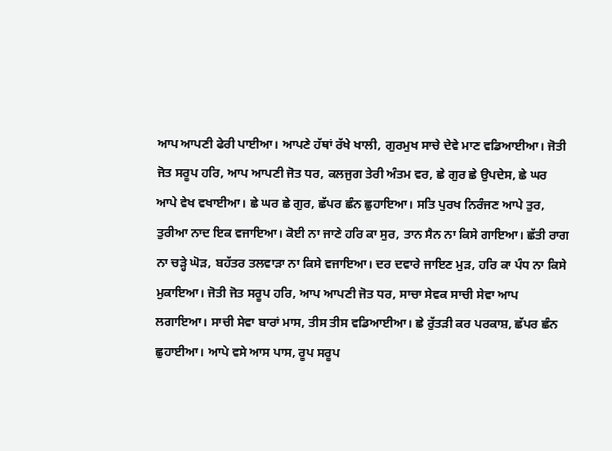ਆਪ ਆਪਣੀ ਫੇਰੀ ਪਾਈਆ। ਆਪਣੇ ਹੱਥਾਂ ਰੱਖੇ ਖਾਲੀ, ਗੁਰਮੁਖ ਸਾਚੇ ਦੇਵੇ ਮਾਣ ਵਡਿਆਈਆ। ਜੋਤੀ ਜੋਤ ਸਰੂਪ ਹਰਿ, ਆਪ ਆਪਣੀ ਜੋਤ ਧਰ, ਕਲਜੁਗ ਤੇਰੀ ਅੰਤਮ ਵਰ, ਛੇ ਗੁਰ ਛੇ ਉਪਦੇਸ, ਛੇ ਘਰ ਆਪੇ ਵੇਖ ਵਖਾਈਆ। ਛੇ ਘਰ ਛੇ ਗੁਰ, ਛੱਪਰ ਛੰਨ ਛੁਹਾਇਆ। ਸਤਿ ਪੁਰਖ ਨਿਰੰਜਣ ਆਪੇ ਤੁਰ, ਤੁਰੀਆ ਨਾਦ ਇਕ ਵਜਾਇਆ। ਕੋਈ ਨਾ ਜਾਣੇ ਹਰਿ ਕਾ ਸੁਰ, ਤਾਨ ਸੈਨ ਨਾ ਕਿਸੇ ਗਾਇਆ। ਛੱਤੀ ਰਾਗ ਨਾ ਚੜ੍ਹੇ ਘੋੜ, ਬਹੱਤਰ ਤਲਵਾੜਾ ਨਾ ਕਿਸੇ ਵਜਾਇਆ। ਦਰ ਦਵਾਰੇ ਜਾਇਣ ਮੁੜ, ਹਰਿ ਕਾ ਪੰਧ ਨਾ ਕਿਸੇ ਮੁਕਾਇਆ। ਜੋਤੀ ਜੋਤ ਸਰੂਪ ਹਰਿ, ਆਪ ਆਪਣੀ ਜੋਤ ਧਰ, ਸਾਚਾ ਸੇਵਕ ਸਾਚੀ ਸੇਵਾ ਆਪ ਲਗਾਇਆ। ਸਾਚੀ ਸੇਵਾ ਬਾਰਾਂ ਮਾਸ, ਤੀਸ ਤੀਸ ਵਡਿਆਈਆ। ਛੇ ਰੁੱਤੜੀ ਕਰ ਪਰਕਾਸ਼, ਛੱਪਰ ਛੰਨ ਛੁਹਾਈਆ। ਆਪੇ ਵਸੇ ਆਸ ਪਾਸ, ਰੂਪ ਸਰੂਪ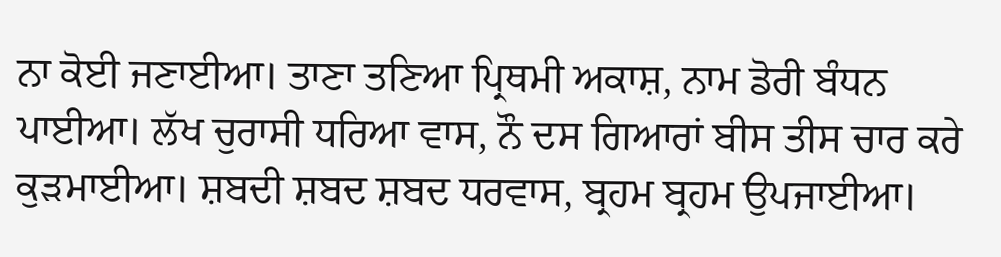ਨਾ ਕੋਈ ਜਣਾਈਆ। ਤਾਣਾ ਤਣਿਆ ਪ੍ਰਿਥਮੀ ਅਕਾਸ਼, ਨਾਮ ਡੋਰੀ ਬੰਧਨ ਪਾਈਆ। ਲੱਖ ਚੁਰਾਸੀ ਧਰਿਆ ਵਾਸ, ਨੌ ਦਸ ਗਿਆਰਾਂ ਬੀਸ ਤੀਸ ਚਾਰ ਕਰੇ ਕੁੜਮਾਈਆ। ਸ਼ਬਦੀ ਸ਼ਬਦ ਸ਼ਬਦ ਧਰਵਾਸ, ਬ੍ਰਹਮ ਬ੍ਰਹਮ ਉਪਜਾਈਆ।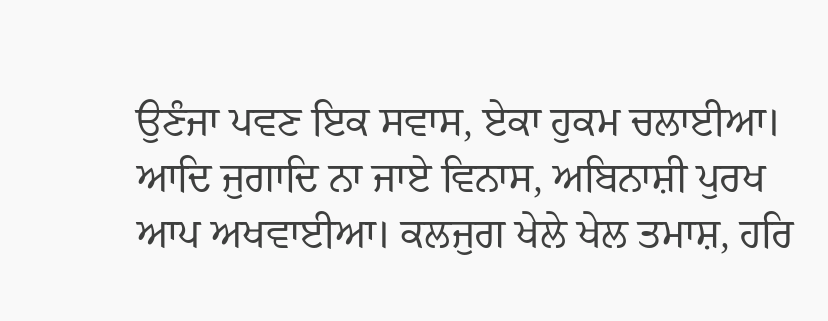ਉਣੰਜਾ ਪਵਣ ਇਕ ਸਵਾਸ, ਏਕਾ ਹੁਕਮ ਚਲਾਈਆ। ਆਦਿ ਜੁਗਾਦਿ ਨਾ ਜਾਏ ਵਿਨਾਸ, ਅਬਿਨਾਸ਼ੀ ਪੁਰਖ ਆਪ ਅਖਵਾਈਆ। ਕਲਜੁਗ ਖੇਲੇ ਖੇਲ ਤਮਾਸ਼, ਹਰਿ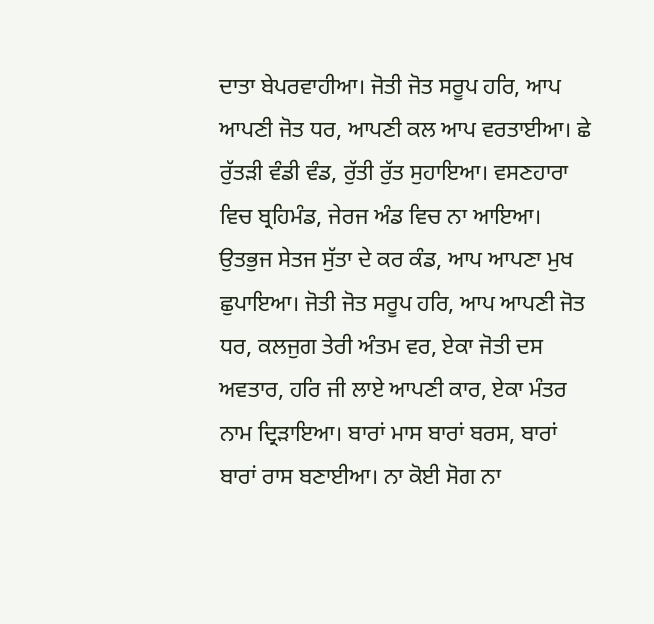ਦਾਤਾ ਬੇਪਰਵਾਹੀਆ। ਜੋਤੀ ਜੋਤ ਸਰੂਪ ਹਰਿ, ਆਪ ਆਪਣੀ ਜੋਤ ਧਰ, ਆਪਣੀ ਕਲ ਆਪ ਵਰਤਾਈਆ। ਛੇ ਰੁੱਤੜੀ ਵੰਡੀ ਵੰਡ, ਰੁੱਤੀ ਰੁੱਤ ਸੁਹਾਇਆ। ਵਸਣਹਾਰਾ ਵਿਚ ਬ੍ਰਹਿਮੰਡ, ਜੇਰਜ ਅੰਡ ਵਿਚ ਨਾ ਆਇਆ। ਉਤਭੁਜ ਸੇਤਜ ਸੁੱਤਾ ਦੇ ਕਰ ਕੰਡ, ਆਪ ਆਪਣਾ ਮੁਖ ਛੁਪਾਇਆ। ਜੋਤੀ ਜੋਤ ਸਰੂਪ ਹਰਿ, ਆਪ ਆਪਣੀ ਜੋਤ ਧਰ, ਕਲਜੁਗ ਤੇਰੀ ਅੰਤਮ ਵਰ, ਏਕਾ ਜੋਤੀ ਦਸ ਅਵਤਾਰ, ਹਰਿ ਜੀ ਲਾਏ ਆਪਣੀ ਕਾਰ, ਏਕਾ ਮੰਤਰ ਨਾਮ ਦ੍ਰਿੜਾਇਆ। ਬਾਰਾਂ ਮਾਸ ਬਾਰਾਂ ਬਰਸ, ਬਾਰਾਂ ਬਾਰਾਂ ਰਾਸ ਬਣਾਈਆ। ਨਾ ਕੋਈ ਸੋਗ ਨਾ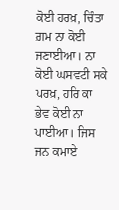ਕੋਈ ਹਰਖ਼, ਚਿੰਤਾ ਗ਼ਮ ਨਾ ਕੋਈ ਜਣਾਈਆ। ਨਾ ਕੋਈ ਘਸਵਟੀ ਸਕੇ ਪਰਖ਼, ਹਰਿ ਕਾ ਭੇਵ ਕੋਈ ਨਾ ਪਾਈਆ। ਜਿਸ ਜਨ ਕਮਾਏ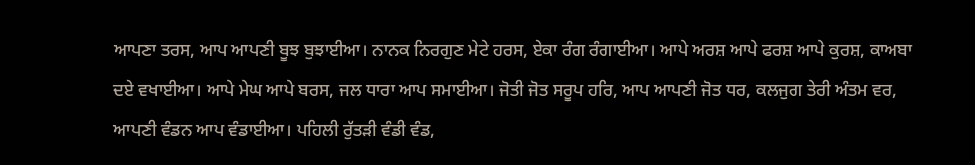ਆਪਣਾ ਤਰਸ, ਆਪ ਆਪਣੀ ਬੂਝ ਬੁਝਾਈਆ। ਨਾਨਕ ਨਿਰਗੁਣ ਮੇਟੇ ਹਰਸ, ਏਕਾ ਰੰਗ ਰੰਗਾਈਆ। ਆਪੇ ਅਰਸ਼ ਆਪੇ ਫਰਸ਼ ਆਪੇ ਕੁਰਸ਼, ਕਾਅਬਾ ਦਏ ਵਖਾਈਆ। ਆਪੇ ਮੇਘ ਆਪੇ ਬਰਸ, ਜਲ ਧਾਰਾ ਆਪ ਸਮਾਈਆ। ਜੋਤੀ ਜੋਤ ਸਰੂਪ ਹਰਿ, ਆਪ ਆਪਣੀ ਜੋਤ ਧਰ, ਕਲਜੁਗ ਤੇਰੀ ਅੰਤਮ ਵਰ, ਆਪਣੀ ਵੰਡਨ ਆਪ ਵੰਡਾਈਆ। ਪਹਿਲੀ ਰੁੱਤੜੀ ਵੰਡੀ ਵੰਡ,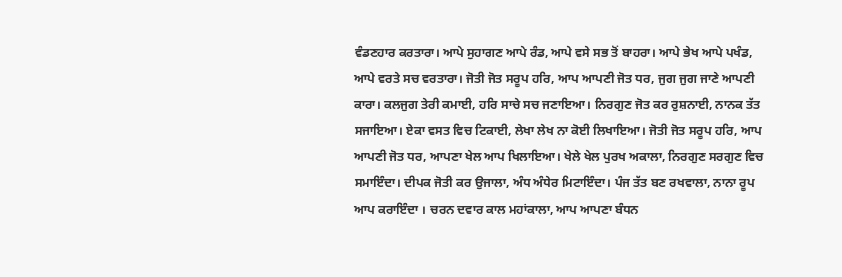ਵੰਡਣਹਾਰ ਕਰਤਾਰਾ। ਆਪੇ ਸੁਹਾਗਣ ਆਪੇ ਰੰਡ, ਆਪੇ ਵਸੇ ਸਭ ਤੋਂ ਬਾਹਰਾ। ਆਪੇ ਭੇਖ ਆਪੇ ਪਖੰਡ, ਆਪੇ ਵਰਤੇ ਸਚ ਵਰਤਾਰਾ। ਜੋਤੀ ਜੋਤ ਸਰੂਪ ਹਰਿ, ਆਪ ਆਪਣੀ ਜੋਤ ਧਰ, ਜੁਗ ਜੁਗ ਜਾਣੇ ਆਪਣੀ ਕਾਰਾ। ਕਲਜੁਗ ਤੇਰੀ ਕਮਾਈ, ਹਰਿ ਸਾਚੇ ਸਚ ਜਣਾਇਆ। ਨਿਰਗੁਣ ਜੋਤ ਕਰ ਰੁਸ਼ਨਾਈ, ਨਾਨਕ ਤੱਤ ਸਜਾਇਆ। ਏਕਾ ਵਸਤ ਵਿਚ ਟਿਕਾਈ, ਲੇਖਾ ਲੇਖ ਨਾ ਕੋਈ ਲਿਖਾਇਆ। ਜੋਤੀ ਜੋਤ ਸਰੂਪ ਹਰਿ, ਆਪ ਆਪਣੀ ਜੋਤ ਧਰ, ਆਪਣਾ ਖੇਲ ਆਪ ਖਿਲਾਇਆ। ਖੇਲੇ ਖੇਲ ਪੁਰਖ ਅਕਾਲਾ, ਨਿਰਗੁਣ ਸਰਗੁਣ ਵਿਚ ਸਮਾਇੰਦਾ। ਦੀਪਕ ਜੋਤੀ ਕਰ ਉਜਾਲਾ, ਅੰਧ ਅੰਧੇਰ ਮਿਟਾਇੰਦਾ। ਪੰਜ ਤੱਤ ਬਣ ਰਖਵਾਲਾ, ਨਾਨਾ ਰੂਪ ਆਪ ਕਰਾਇੰਦਾ । ਚਰਨ ਦਵਾਰ ਕਾਲ ਮਹਾਂਕਾਲਾ, ਆਪ ਆਪਣਾ ਬੰਧਨ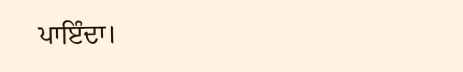ਪਾਇੰਦਾ।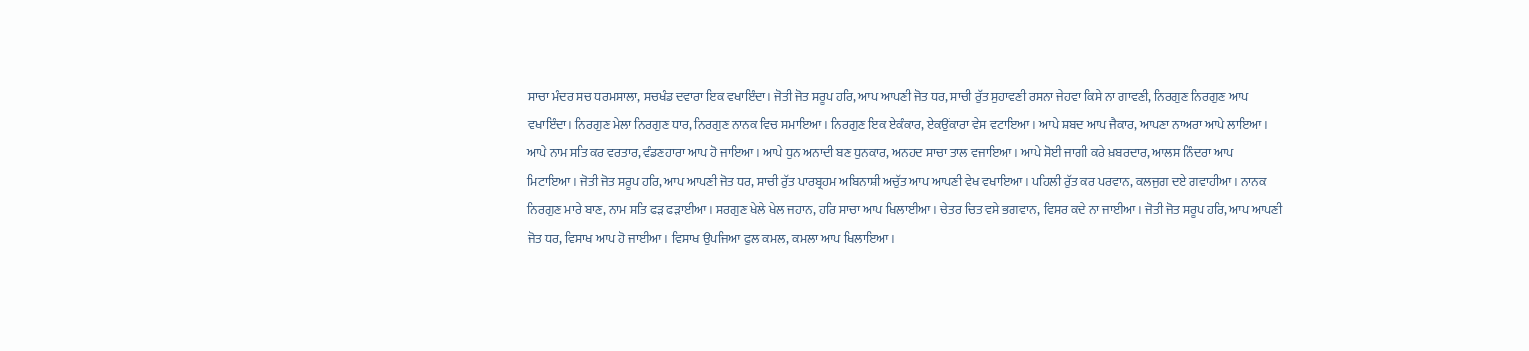ਸਾਚਾ ਮੰਦਰ ਸਚ ਧਰਮਸਾਲਾ, ਸਚਖੰਡ ਦਵਾਰਾ ਇਕ ਵਖਾਇੰਦਾ। ਜੋਤੀ ਜੋਤ ਸਰੂਪ ਹਰਿ, ਆਪ ਆਪਣੀ ਜੋਤ ਧਰ, ਸਾਚੀ ਰੁੱਤ ਸੁਹਾਵਣੀ ਰਸਨਾ ਜੇਹਵਾ ਕਿਸੇ ਨਾ ਗਾਵਣੀ, ਨਿਰਗੁਣ ਨਿਰਗੁਣ ਆਪ ਵਖਾਇੰਦਾ। ਨਿਰਗੁਣ ਮੇਲਾ ਨਿਰਗੁਣ ਧਾਰ, ਨਿਰਗੁਣ ਨਾਨਕ ਵਿਚ ਸਮਾਇਆ। ਨਿਰਗੁਣ ਇਕ ਏਕੰਕਾਰ, ਏਕਉਂਕਾਰਾ ਵੇਸ ਵਟਾਇਆ। ਆਪੇ ਸ਼ਬਦ ਆਪ ਜੈਕਾਰ, ਆਪਣਾ ਨਾਅਰਾ ਆਪੇ ਲਾਇਆ। ਆਪੇ ਨਾਮ ਸਤਿ ਕਰ ਵਰਤਾਰ, ਵੰਡਣਹਾਰਾ ਆਪ ਹੋ ਜਾਇਆ। ਆਪੇ ਧੁਨ ਅਨਾਦੀ ਬਣ ਧੁਨਕਾਰ, ਅਨਹਦ ਸਾਚਾ ਤਾਲ ਵਜਾਇਆ। ਆਪੇ ਸੋਈ ਜਾਗੀ ਕਰੇ ਖ਼ਬਰਦਾਰ, ਆਲਸ ਨਿੰਦਰਾ ਆਪ ਮਿਟਾਇਆ। ਜੋਤੀ ਜੋਤ ਸਰੂਪ ਹਰਿ, ਆਪ ਆਪਣੀ ਜੋਤ ਧਰ, ਸਾਚੀ ਰੁੱਤ ਪਾਰਬ੍ਰਹਮ ਅਬਿਨਾਸ਼ੀ ਅਚੁੱਤ ਆਪ ਆਪਣੀ ਵੇਖ ਵਖਾਇਆ। ਪਹਿਲੀ ਰੁੱਤ ਕਰ ਪਰਵਾਨ, ਕਲਜੁਗ ਦਏ ਗਵਾਹੀਆ। ਨਾਨਕ ਨਿਰਗੁਣ ਮਾਰੇ ਬਾਣ, ਨਾਮ ਸਤਿ ਫੜ ਫੜਾਈਆ। ਸਰਗੁਣ ਖੇਲੇ ਖੇਲ ਜਹਾਨ, ਹਰਿ ਸਾਚਾ ਆਪ ਖਿਲਾਈਆ। ਚੇਤਰ ਚਿਤ ਵਸੇ ਭਗਵਾਨ, ਵਿਸਰ ਕਦੇ ਨਾ ਜਾਈਆ। ਜੋਤੀ ਜੋਤ ਸਰੂਪ ਹਰਿ, ਆਪ ਆਪਣੀ ਜੋਤ ਧਰ, ਵਿਸਾਖ ਆਪ ਹੋ ਜਾਈਆ। ਵਿਸਾਖ ਉਪਜਿਆ ਫੁਲ ਕਮਲ, ਕਮਲਾ ਆਪ ਖਿਲਾਇਆ।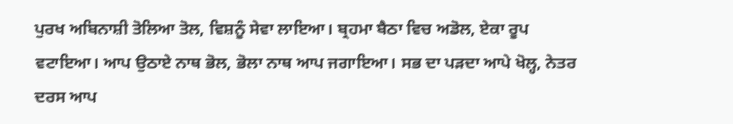ਪੁਰਖ ਅਬਿਨਾਸ਼ੀ ਤੋਲਿਆ ਤੋਲ, ਵਿਸ਼ਨੂੰ ਸੇਵਾ ਲਾਇਆ। ਬ੍ਰਹਮਾ ਬੈਠਾ ਵਿਚ ਅਡੋਲ, ਏਕਾ ਰੂਪ ਵਟਾਇਆ। ਆਪ ਉਠਾਏ ਨਾਥ ਭੋਲ, ਭੋਲਾ ਨਾਥ ਆਪ ਜਗਾਇਆ। ਸਭ ਦਾ ਪੜਦਾ ਆਪੇ ਖੋਲ੍ਹ, ਨੇਤਰ ਦਰਸ ਆਪ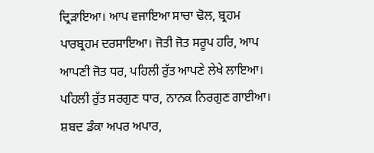ਦ੍ਰਿੜਾਇਆ। ਆਪ ਵਜਾਇਆ ਸਾਚਾ ਢੋਲ, ਬ੍ਰਹਮ ਪਾਰਬ੍ਰਹਮ ਦਰਸਾਇਆ। ਜੋਤੀ ਜੋਤ ਸਰੂਪ ਹਰਿ, ਆਪ ਆਪਣੀ ਜੋਤ ਧਰ, ਪਹਿਲੀ ਰੁੱਤ ਆਪਣੇ ਲੇਖੇ ਲਾਇਆ। ਪਹਿਲੀ ਰੁੱਤ ਸਰਗੁਣ ਧਾਰ, ਨਾਨਕ ਨਿਰਗੁਣ ਗਾਈਆ। ਸ਼ਬਦ ਡੰਕਾ ਅਪਰ ਅਪਾਰ,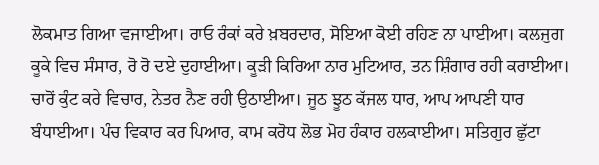ਲੋਕਮਾਤ ਗਿਆ ਵਜਾਈਆ। ਰਾਓ ਰੰਕਾਂ ਕਰੇ ਖ਼ਬਰਦਾਰ, ਸੋਇਆ ਕੋਈ ਰਹਿਣ ਨਾ ਪਾਈਆ। ਕਲਜੁਗ ਕੂਕੇ ਵਿਚ ਸੰਸਾਰ, ਰੋ ਰੋ ਦਏ ਦੁਹਾਈਆ। ਕੂੜੀ ਕਿਰਿਆ ਨਾਰ ਮੁਟਿਆਰ, ਤਨ ਸ਼ਿੰਗਾਰ ਰਹੀ ਕਰਾਈਆ। ਚਾਰੋਂ ਕੁੰਟ ਕਰੇ ਵਿਚਾਰ, ਨੇਤਰ ਨੈਣ ਰਹੀ ਉਠਾਈਆ। ਜੂਠ ਝੂਠ ਕੱਜਲ ਧਾਰ, ਆਪ ਆਪਣੀ ਧਾਰ ਬੰਧਾਈਆ। ਪੰਚ ਵਿਕਾਰ ਕਰ ਪਿਆਰ, ਕਾਮ ਕਰੋਧ ਲੋਭ ਮੋਹ ਹੰਕਾਰ ਹਲਕਾਈਆ। ਸਤਿਗੁਰ ਛੁੱਟਾ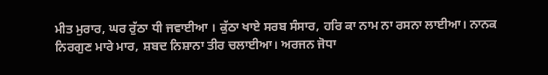ਮੀਤ ਮੁਰਾਰ, ਘਰ ਰੁੱਠਾ ਧੀ ਜਵਾਈਆ । ਕੁੱਠਾ ਖਾਏ ਸਰਬ ਸੰਸਾਰ, ਹਰਿ ਕਾ ਨਾਮ ਨਾ ਰਸਨਾ ਲਾਈਆ। ਨਾਨਕ ਨਿਰਗੁਣ ਮਾਰੇ ਮਾਰ, ਸ਼ਬਦ ਨਿਸ਼ਾਨਾ ਤੀਰ ਚਲਾਈਆ। ਅਰਜਨ ਜੋਧਾ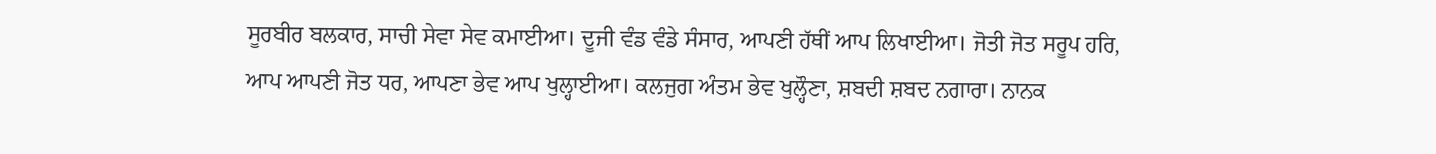ਸੂਰਬੀਰ ਬਲਕਾਰ, ਸਾਚੀ ਸੇਵਾ ਸੇਵ ਕਮਾਈਆ। ਦੂਜੀ ਵੰਡ ਵੰਡੇ ਸੰਸਾਰ, ਆਪਣੀ ਹੱਥੀਂ ਆਪ ਲਿਖਾਈਆ। ਜੋਤੀ ਜੋਤ ਸਰੂਪ ਹਰਿ, ਆਪ ਆਪਣੀ ਜੋਤ ਧਰ, ਆਪਣਾ ਭੇਵ ਆਪ ਖੁਲ੍ਹਾਈਆ। ਕਲਜੁਗ ਅੰਤਮ ਭੇਵ ਖੁਲ੍ਹੌਣਾ, ਸ਼ਬਦੀ ਸ਼ਬਦ ਨਗਾਰਾ। ਨਾਨਕ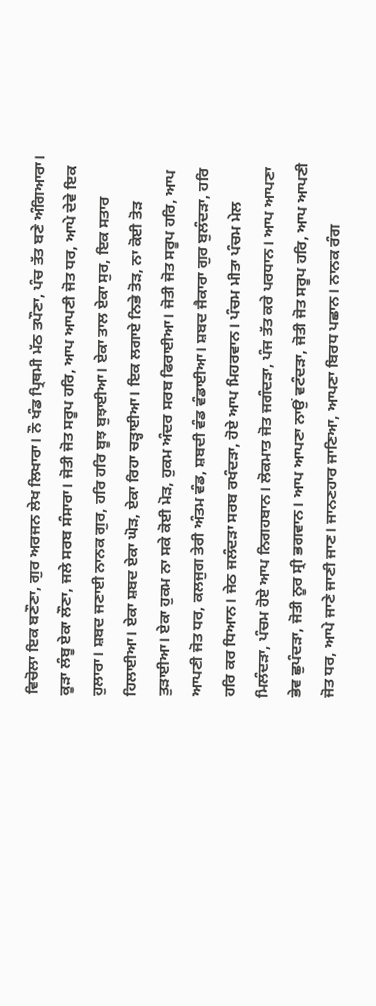ਵਿਚੋਲਾ ਇਕ ਬਣੌਣਾ, ਗੁਰ ਅਰਜਨ ਲੇਖ ਲਿਖਾਰਾ। ਨੌ ਖੰਡ ਪ੍ਰਿਥਮੀ ਮੱਠ ਤਪੌਣਾ, ਪੰਚ ਤੱਤ ਬਣੇ ਅੰਗਿਆਰਾ। ਕੂੜਾ ਲੰਬੂ ਏਕਾ ਲੌਣਾ, ਜਲੇ ਸਰਬ ਸੰਸਾਰਾ। ਜੋਤੀ ਜੋਤ ਸਰੂਪ ਹਰਿ, ਆਪ ਆਪਣੀ ਜੋਤ ਧਰ, ਆਪੇ ਦੇਵੇ ਇਕ ਹੁਲਾਰਾ। ਸ਼ਬਦ ਜਣਾਈ ਨਾਨਕ ਗੁਰ, ਹਰਿ ਹਰਿ ਬੂਝ ਬੁਝਾਈਆ। ਏਕਾ ਤਾਲ ਏਕਾ ਸੁਰ, ਇਕ ਸਤਾਰ ਹਿਲਾਈਆ। ਏਕਾ ਸ਼ਬਦ ਏਕਾ ਘੋੜ, ਏਕਾ ਰਿਹਾ ਚੜ੍ਹਾਈਆ। ਇਕ ਲਗਾਏ ਨਿਭੇ ਤੋੜ, ਨਾ ਕੋਈ ਤੋੜ ਤੁੜਾਈਆ। ਏਕਾ ਹੁਕਮ ਨਾ ਸਕੇ ਕੋਈ ਮੋੜ, ਹੁਕਮ ਅੰਦਰ ਸਰਬ ਫਿਰਾਈਆ। ਜੋਤੀ ਜੋਤ ਸਰੂਪ ਹਰਿ, ਆਪ ਆਪਣੀ ਜੋਤ ਧਰ, ਕਲਜੁਗ ਤੇਰੀ ਅੰਤਮ ਵੰਡ, ਸ਼ਬਦੀ ਵੰਡ ਵੰਡਾਈਆ। ਸ਼ਬਦ ਜੈਕਾਰਾ ਗੁਰ ਬੁਲੰਦੜਾ, ਹਰਿ ਹਰਿ ਕਰ ਧਿਆਨ। ਜੇਠ ਜਲੰਦੜਾ ਸਰਬ ਰਖੰਦੜਾ, ਹੋਏ ਆਪ ਮਿਹਰਵਾਨ। ਪੰਚਮ ਮੀਤਾ ਪੰਚਮ ਮੇਲ ਮਿਲੰਦੜਾ, ਪੰਚਮ ਹੋਏ ਆਪ ਨਿਗਹਬਾਨ। ਲੋਕਮਾਤ ਜੋਤ ਜਗੰਦੜਾ, ਪੰਜ ਤੱਤ ਕਰੇ ਪਰਧਾਨ। ਆਪ ਆਪਣਾ ਭੇਵ ਛੁਪੰਦੜਾ, ਜੋਤੀ ਨੂਰ ਸ੍ਰੀ ਭਗਵਾਨ। ਆਪ ਆਪਣਾ ਨਾਉਂ ਵਟੰਦੜਾ, ਜੋਤੀ ਜੋਤ ਸਰੂਪ ਹਰਿ, ਆਪ ਆਪਣੀ ਜੋਤ ਧਰ, ਆਪੇ ਜਾਣੇ ਜਾਣੀ ਜਾਣ। ਜਾਨਣਹਾਰ ਜਾਣਿਆ, ਆਪਣਾ ਬਿਰਧ ਪਛਾਨ। ਨਾਨਕ ਰੰਗ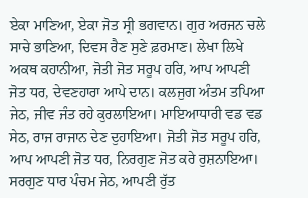ਏਕਾ ਮਾਣਿਆ, ਏਕਾ ਜੋਤ ਸ੍ਰੀ ਭਗਵਾਨ। ਗੁਰ ਅਰਜਨ ਚਲੇ ਸਾਚੇ ਭਾਣਿਆ, ਦਿਵਸ ਰੈਣ ਸੁਣੇ ਫ਼ਰਮਾਣ। ਲੇਖਾ ਲਿਖੇ ਅਕਥ ਕਹਾਨੀਆ, ਜੋਤੀ ਜੋਤ ਸਰੂਪ ਹਰਿ, ਆਪ ਆਪਣੀ ਜੋਤ ਧਰ, ਦੇਵਣਹਾਰਾ ਆਪੇ ਦਾਨ। ਕਲਜੁਗ ਅੰਤਮ ਤਪਿਆ ਜੇਠ, ਜੀਵ ਜੰਤ ਰਹੇ ਕੁਰਲਾਇਆ। ਮਾਇਆਧਾਰੀ ਵਡ ਵਡ ਸੇਠ, ਰਾਜ ਰਾਜਾਨ ਦੇਣ ਦੁਹਾਇਆ। ਜੋਤੀ ਜੋਤ ਸਰੂਪ ਹਰਿ, ਆਪ ਆਪਣੀ ਜੋਤ ਧਰ, ਨਿਰਗੁਣ ਜੋਤ ਕਰੇ ਰੁਸ਼ਨਾਇਆ। ਸਰਗੁਣ ਧਾਰ ਪੰਚਮ ਜੇਠ, ਆਪਣੀ ਰੁੱਤ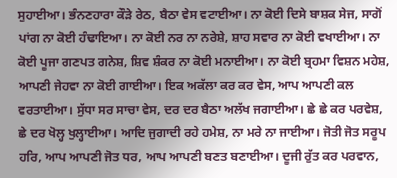ਸੁਹਾਈਆ। ਭੰਨਣਹਾਰਾ ਕੌੜੇ ਰੇਠ, ਬੈਠਾ ਵੇਸ ਵਟਾਈਆ। ਨਾ ਕੋਈ ਦਿਸੇ ਬਾਸ਼ਕ ਸੇਜ, ਸਾਗੋਂ ਪਾਂਗ ਨਾ ਕੋਈ ਹੰਢਾਇਆ। ਨਾ ਕੋਈ ਨਰ ਨਾ ਨਰੇਸ਼ੇ, ਸ਼ਾਹ ਸਵਾਰ ਨਾ ਕੋਈ ਵਖਾਈਆ। ਨਾ ਕੋਈ ਪੂਜਾ ਗਣਪਤ ਗਨੇਸ਼, ਸ਼ਿਵ ਸ਼ੰਕਰ ਨਾ ਕੋਈ ਮਨਾਈਆ। ਨਾ ਕੋਈ ਬ੍ਰਹਮਾ ਵਿਸ਼ਨ ਮਹੇਸ਼, ਆਪਣੀ ਜੇਹਵਾ ਨਾ ਕੋਈ ਗਾਈਆ। ਇਕ ਅਕੱਲਾ ਕਰ ਕਰ ਵੇਸ, ਆਪ ਆਪਣੀ ਕਲ ਵਰਤਾਈਆ। ਸੁੱਧਾ ਸਰ ਸਾਚਾ ਵੇਸ, ਦਰ ਦਰ ਬੈਠਾ ਅਲੱਖ ਜਗਾਈਆ। ਛੇ ਛੇ ਕਰ ਪਰਵੇਸ਼, ਛੇ ਦਰ ਖੋਲ੍ਹ ਖੁਲ੍ਹਾਈਆ। ਆਦਿ ਜੁਗਾਦੀ ਰਹੇ ਹਮੇਸ਼, ਨਾ ਮਰੇ ਨਾ ਜਾਈਆ। ਜੋਤੀ ਜੋਤ ਸਰੂਪ ਹਰਿ, ਆਪ ਆਪਣੀ ਜੋਤ ਧਰ, ਆਪ ਆਪਣੀ ਬਣਤ ਬਣਾਈਆ। ਦੂਜੀ ਰੁੱਤ ਕਰ ਪਰਵਾਨ,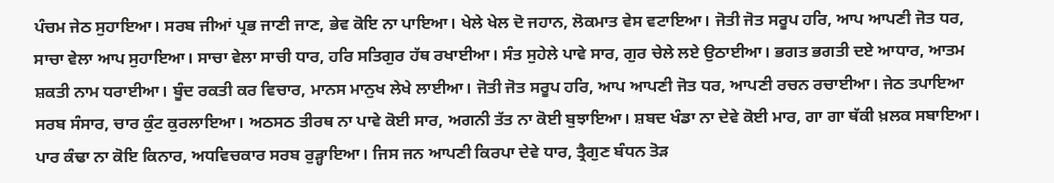ਪੰਚਮ ਜੇਠ ਸੁਹਾਇਆ। ਸਰਬ ਜੀਆਂ ਪ੍ਰਭ ਜਾਣੀ ਜਾਣ, ਭੇਵ ਕੋਇ ਨਾ ਪਾਇਆ। ਖੇਲੇ ਖੇਲ ਦੋ ਜਹਾਨ, ਲੋਕਮਾਤ ਵੇਸ ਵਟਾਇਆ। ਜੋਤੀ ਜੋਤ ਸਰੂਪ ਹਰਿ, ਆਪ ਆਪਣੀ ਜੋਤ ਧਰ, ਸਾਚਾ ਵੇਲਾ ਆਪ ਸੁਹਾਇਆ। ਸਾਚਾ ਵੇਲਾ ਸਾਚੀ ਧਾਰ, ਹਰਿ ਸਤਿਗੁਰ ਹੱਥ ਰਖਾਈਆ। ਸੰਤ ਸੁਹੇਲੇ ਪਾਵੇ ਸਾਰ, ਗੁਰ ਚੇਲੇ ਲਏ ਉਠਾਈਆ। ਭਗਤ ਭਗਤੀ ਦਏ ਆਧਾਰ, ਆਤਮ ਸ਼ਕਤੀ ਨਾਮ ਧਰਾਈਆ। ਬੂੰਦ ਰਕਤੀ ਕਰ ਵਿਚਾਰ, ਮਾਨਸ ਮਾਨੁਖ ਲੇਖੇ ਲਾਈਆ। ਜੋਤੀ ਜੋਤ ਸਰੂਪ ਹਰਿ, ਆਪ ਆਪਣੀ ਜੋਤ ਧਰ, ਆਪਣੀ ਰਚਨ ਰਚਾਈਆ। ਜੇਠ ਤਪਾਇਆ ਸਰਬ ਸੰਸਾਰ, ਚਾਰ ਕੁੰਟ ਕੁਰਲਾਇਆ। ਅਠਸਠ ਤੀਰਥ ਨਾ ਪਾਵੇ ਕੋਈ ਸਾਰ, ਅਗਨੀ ਤੱਤ ਨਾ ਕੋਈ ਬੁਝਾਇਆ। ਸ਼ਬਦ ਖੰਡਾ ਨਾ ਦੇਵੇ ਕੋਈ ਮਾਰ, ਗਾ ਗਾ ਥੱਕੀ ਖ਼ਲਕ ਸਬਾਇਆ। ਪਾਰ ਕੰਢਾ ਨਾ ਕੋਇ ਕਿਨਾਰ, ਅਧਵਿਚਕਾਰ ਸਰਬ ਰੁੜ੍ਹਾਇਆ। ਜਿਸ ਜਨ ਆਪਣੀ ਕਿਰਪਾ ਦੇਵੇ ਧਾਰ, ਤ੍ਰੈਗੁਣ ਬੰਧਨ ਤੋੜ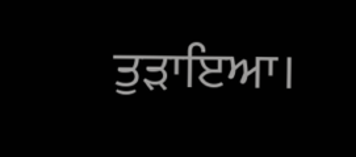ਤੁੜਾਇਆ।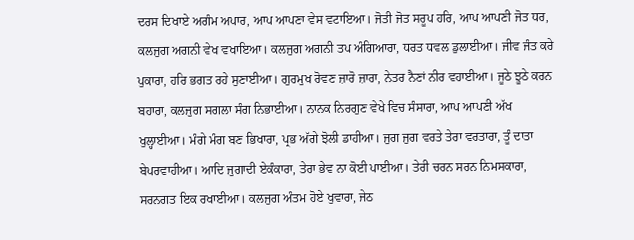ਦਰਸ ਦਿਖਾਏ ਅਗੰਮ ਅਪਾਰ, ਆਪ ਆਪਣਾ ਵੇਸ ਵਟਾਇਆ। ਜੋਤੀ ਜੋਤ ਸਰੂਪ ਹਰਿ, ਆਪ ਆਪਣੀ ਜੋਤ ਧਰ, ਕਲਜੁਗ ਅਗਨੀ ਵੇਖ ਵਖਾਇਆ। ਕਲਜੁਗ ਅਗਨੀ ਤਪ ਅੰਗਿਆਰਾ, ਧਰਤ ਧਵਲ ਡੁਲਾਈਆ। ਜੀਵ ਜੰਤ ਕਰੇ ਪੁਕਾਰਾ, ਹਰਿ ਭਗਤ ਰਹੇ ਸੁਣਾਈਆ। ਗੁਰਮੁਖ ਰੋਵਣ ਜ਼ਾਰੋ ਜ਼ਾਰਾ, ਨੇਤਰ ਨੈਣਾਂ ਨੀਰ ਵਹਾਈਆ। ਜੂਠੇ ਝੂਠੇ ਕਰਨ ਬਹਾਰਾ, ਕਲਜੁਗ ਸਗਲਾ ਸੰਗ ਨਿਭਾਈਆ। ਨਾਨਕ ਨਿਰਗੁਣ ਵੇਖੇ ਵਿਚ ਸੰਸਾਰਾ, ਆਪ ਆਪਣੀ ਅੱਖ ਖੁਲ੍ਹਾਈਆ। ਮੰਗੇ ਮੰਗ ਬਣ ਭਿਖਾਰਾ, ਪ੍ਰਭ ਅੱਗੇ ਝੋਲੀ ਡਾਹੀਆ। ਜੁਗ ਜੁਗ ਵਰਤੇ ਤੇਰਾ ਵਰਤਾਰਾ, ਤੂੰ ਦਾਤਾ ਬੇਪਰਵਾਹੀਆ। ਆਦਿ ਜੁਗਾਦੀ ਏਕੰਕਾਰਾ, ਤੇਰਾ ਭੇਵ ਨਾ ਕੋਈ ਪਾਈਆ। ਤੇਰੀ ਚਰਨ ਸਰਨ ਨਿਮਸਕਾਰਾ, ਸਰਨਗਤ ਇਕ ਰਖਾਈਆ। ਕਲਜੁਗ ਅੰਤਮ ਹੋਏ ਖੁਵਾਰਾ, ਜੇਠ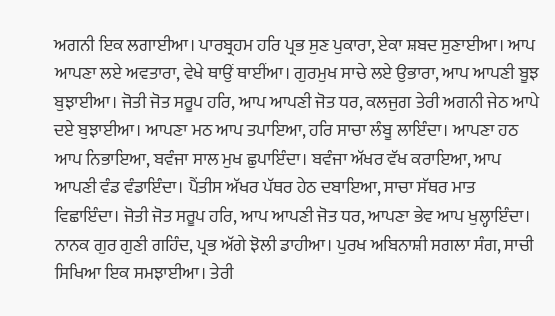ਅਗਨੀ ਇਕ ਲਗਾਈਆ। ਪਾਰਬ੍ਰਹਮ ਹਰਿ ਪ੍ਰਭ ਸੁਣ ਪੁਕਾਰਾ, ਏਕਾ ਸ਼ਬਦ ਸੁਣਾਈਆ। ਆਪ ਆਪਣਾ ਲਏ ਅਵਤਾਰਾ, ਵੇਖੇ ਥਾਉਂ ਥਾਈਂਆ। ਗੁਰਮੁਖ ਸਾਚੇ ਲਏ ਉਭਾਰਾ, ਆਪ ਆਪਣੀ ਬੂਝ ਬੁਝਾਈਆ। ਜੋਤੀ ਜੋਤ ਸਰੂਪ ਹਰਿ, ਆਪ ਆਪਣੀ ਜੋਤ ਧਰ, ਕਲਜੁਗ ਤੇਰੀ ਅਗਨੀ ਜੇਠ ਆਪੇ ਦਏ ਬੁਝਾਈਆ। ਆਪਣਾ ਮਠ ਆਪ ਤਪਾਇਆ, ਹਰਿ ਸਾਚਾ ਲੰਬੂ ਲਾਇੰਦਾ। ਆਪਣਾ ਹਠ ਆਪ ਨਿਭਾਇਆ, ਬਵੰਜਾ ਸਾਲ ਮੁਖ ਛੁਪਾਇੰਦਾ। ਬਵੰਜਾ ਅੱਖਰ ਵੱਖ ਕਰਾਇਆ, ਆਪ ਆਪਣੀ ਵੰਡ ਵੰਡਾਇੰਦਾ। ਪੈਂਤੀਸ ਅੱਖਰ ਪੱਥਰ ਹੇਠ ਦਬਾਇਆ, ਸਾਚਾ ਸੱਥਰ ਮਾਤ ਵਿਛਾਇੰਦਾ। ਜੋਤੀ ਜੋਤ ਸਰੂਪ ਹਰਿ, ਆਪ ਆਪਣੀ ਜੋਤ ਧਰ, ਆਪਣਾ ਭੇਵ ਆਪ ਖੁਲ੍ਹਾਇੰਦਾ। ਨਾਨਕ ਗੁਰ ਗੁਣੀ ਗਹਿੰਦ, ਪ੍ਰਭ ਅੱਗੇ ਝੋਲੀ ਡਾਹੀਆ। ਪੁਰਖ ਅਬਿਨਾਸ਼ੀ ਸਗਲਾ ਸੰਗ, ਸਾਚੀ ਸਿਖਿਆ ਇਕ ਸਮਝਾਈਆ। ਤੇਰੀ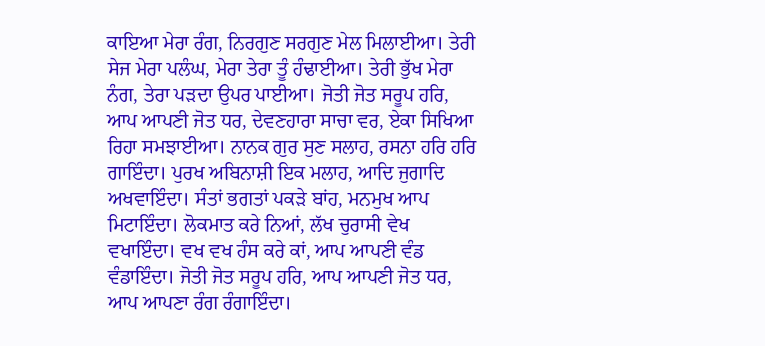ਕਾਇਆ ਮੇਰਾ ਰੰਗ, ਨਿਰਗੁਣ ਸਰਗੁਣ ਮੇਲ ਮਿਲਾਈਆ। ਤੇਰੀ ਸੇਜ ਮੇਰਾ ਪਲੰਘ, ਮੇਰਾ ਤੇਰਾ ਤੂੰ ਹੰਢਾਈਆ। ਤੇਰੀ ਭੁੱਖ ਮੇਰਾ ਨੰਗ, ਤੇਰਾ ਪੜਦਾ ਉਪਰ ਪਾਈਆ। ਜੋਤੀ ਜੋਤ ਸਰੂਪ ਹਰਿ, ਆਪ ਆਪਣੀ ਜੋਤ ਧਰ, ਦੇਵਣਹਾਰਾ ਸਾਚਾ ਵਰ, ਏਕਾ ਸਿਖਿਆ ਰਿਹਾ ਸਮਝਾਈਆ। ਨਾਨਕ ਗੁਰ ਸੁਣ ਸਲਾਹ, ਰਸਨਾ ਹਰਿ ਹਰਿ ਗਾਇੰਦਾ। ਪੁਰਖ ਅਬਿਨਾਸ਼ੀ ਇਕ ਮਲਾਹ, ਆਦਿ ਜੁਗਾਦਿ ਅਖਵਾਇੰਦਾ। ਸੰਤਾਂ ਭਗਤਾਂ ਪਕੜੇ ਬਾਂਹ, ਮਨਮੁਖ ਆਪ ਮਿਟਾਇੰਦਾ। ਲੋਕਮਾਤ ਕਰੇ ਨਿਆਂ, ਲੱਖ ਚੁਰਾਸੀ ਵੇਖ ਵਖਾਇੰਦਾ। ਵਖ ਵਖ ਹੰਸ ਕਰੇ ਕਾਂ, ਆਪ ਆਪਣੀ ਵੰਡ ਵੰਡਾਇੰਦਾ। ਜੋਤੀ ਜੋਤ ਸਰੂਪ ਹਰਿ, ਆਪ ਆਪਣੀ ਜੋਤ ਧਰ, ਆਪ ਆਪਣਾ ਰੰਗ ਰੰਗਾਇੰਦਾ।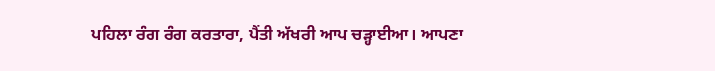ਪਹਿਲਾ ਰੰਗ ਰੰਗ ਕਰਤਾਰਾ, ਪੈਂਤੀ ਅੱਖਰੀ ਆਪ ਚੜ੍ਹਾਈਆ। ਆਪਣਾ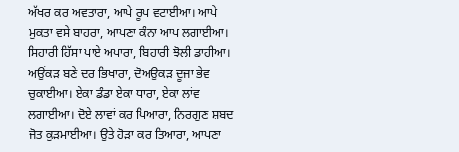ਅੱਖਰ ਕਰ ਅਵਤਾਰਾ, ਆਪੇ ਰੂਪ ਵਟਾਈਆ। ਆਪੇ ਮੁਕਤਾ ਵਸੇ ਬਾਹਰਾ, ਆਪਣਾ ਕੰਨਾ ਆਪ ਲਗਾਈਆ। ਸਿਹਾਰੀ ਹਿੱਸਾ ਪਾਏ ਅਪਾਰਾ, ਬਿਹਾਰੀ ਝੋਲੀ ਡਾਹੀਆ। ਅਉਂਕੜ ਬਣੇ ਦਰ ਭਿਖਾਰਾ, ਦੋਅਉਕੜ ਦੂਜਾ ਭੇਵ ਚੁਕਾਈਆ। ਏਕਾ ਡੰਡਾ ਏਕਾ ਧਾਰਾ, ਏਕਾ ਲਾਂਵ ਲਗਾਈਆ। ਦੋਏ ਲਾਵਾਂ ਕਰ ਪਿਆਰਾ, ਨਿਰਗੁਣ ਸ਼ਬਦ ਜੋਤ ਕੁੜਮਾਈਆ। ਉਤੇ ਹੋੜਾ ਕਰ ਤਿਆਰਾ, ਆਪਣਾ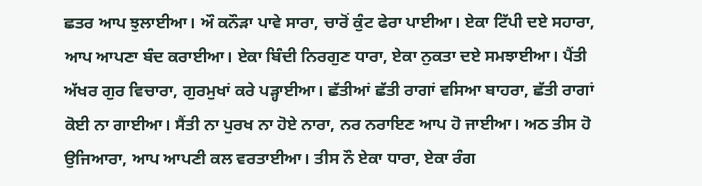ਛਤਰ ਆਪ ਝੁਲਾਈਆ। ਔ ਕਨੌੜਾ ਪਾਵੇ ਸਾਰਾ, ਚਾਰੋਂ ਕੁੰਟ ਫੇਰਾ ਪਾਈਆ। ਏਕਾ ਟਿੱਪੀ ਦਏ ਸਹਾਰਾ, ਆਪ ਆਪਣਾ ਬੰਦ ਕਰਾਈਆ। ਏਕਾ ਬਿੰਦੀ ਨਿਰਗੁਣ ਧਾਰਾ, ਏਕਾ ਨੁਕਤਾ ਦਏ ਸਮਝਾਈਆ। ਪੈਂਤੀ ਅੱਖਰ ਗੁਰ ਵਿਚਾਰਾ, ਗੁਰਮੁਖਾਂ ਕਰੇ ਪੜ੍ਹਾਈਆ। ਛੱਤੀਆਂ ਛੱਤੀ ਰਾਗਾਂ ਵਸਿਆ ਬਾਹਰਾ, ਛੱਤੀ ਰਾਗਾਂ ਕੋਈ ਨਾ ਗਾਈਆ। ਸੈਂਤੀ ਨਾ ਪੁਰਖ ਨਾ ਹੋਏ ਨਾਰਾ, ਨਰ ਨਰਾਇਣ ਆਪ ਹੋ ਜਾਈਆ। ਅਠ ਤੀਸ ਹੋ ਉਜਿਆਰਾ, ਆਪ ਆਪਣੀ ਕਲ ਵਰਤਾਈਆ। ਤੀਸ ਨੌ ਏਕਾ ਧਾਰਾ, ਏਕਾ ਰੰਗ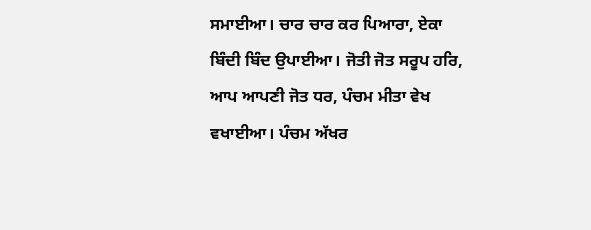ਸਮਾਈਆ। ਚਾਰ ਚਾਰ ਕਰ ਪਿਆਰਾ, ਏਕਾ ਬਿੰਦੀ ਬਿੰਦ ਉਪਾਈਆ। ਜੋਤੀ ਜੋਤ ਸਰੂਪ ਹਰਿ, ਆਪ ਆਪਣੀ ਜੋਤ ਧਰ, ਪੰਚਮ ਮੀਤਾ ਵੇਖ ਵਖਾਈਆ। ਪੰਚਮ ਅੱਖਰ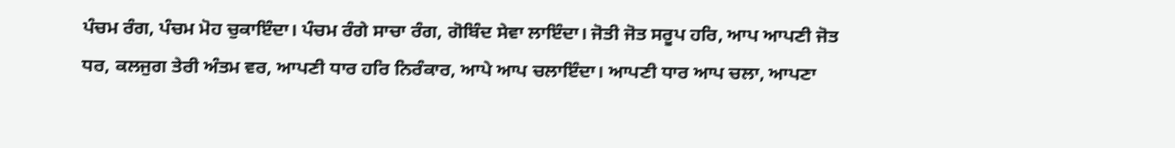ਪੰਚਮ ਰੰਗ, ਪੰਚਮ ਮੋਹ ਚੁਕਾਇੰਦਾ। ਪੰਚਮ ਰੰਗੇ ਸਾਚਾ ਰੰਗ, ਗੋਬਿੰਦ ਸੇਵਾ ਲਾਇੰਦਾ। ਜੋਤੀ ਜੋਤ ਸਰੂਪ ਹਰਿ, ਆਪ ਆਪਣੀ ਜੋਤ ਧਰ, ਕਲਜੁਗ ਤੇਰੀ ਅੰਤਮ ਵਰ, ਆਪਣੀ ਧਾਰ ਹਰਿ ਨਿਰੰਕਾਰ, ਆਪੇ ਆਪ ਚਲਾਇੰਦਾ। ਆਪਣੀ ਧਾਰ ਆਪ ਚਲਾ, ਆਪਣਾ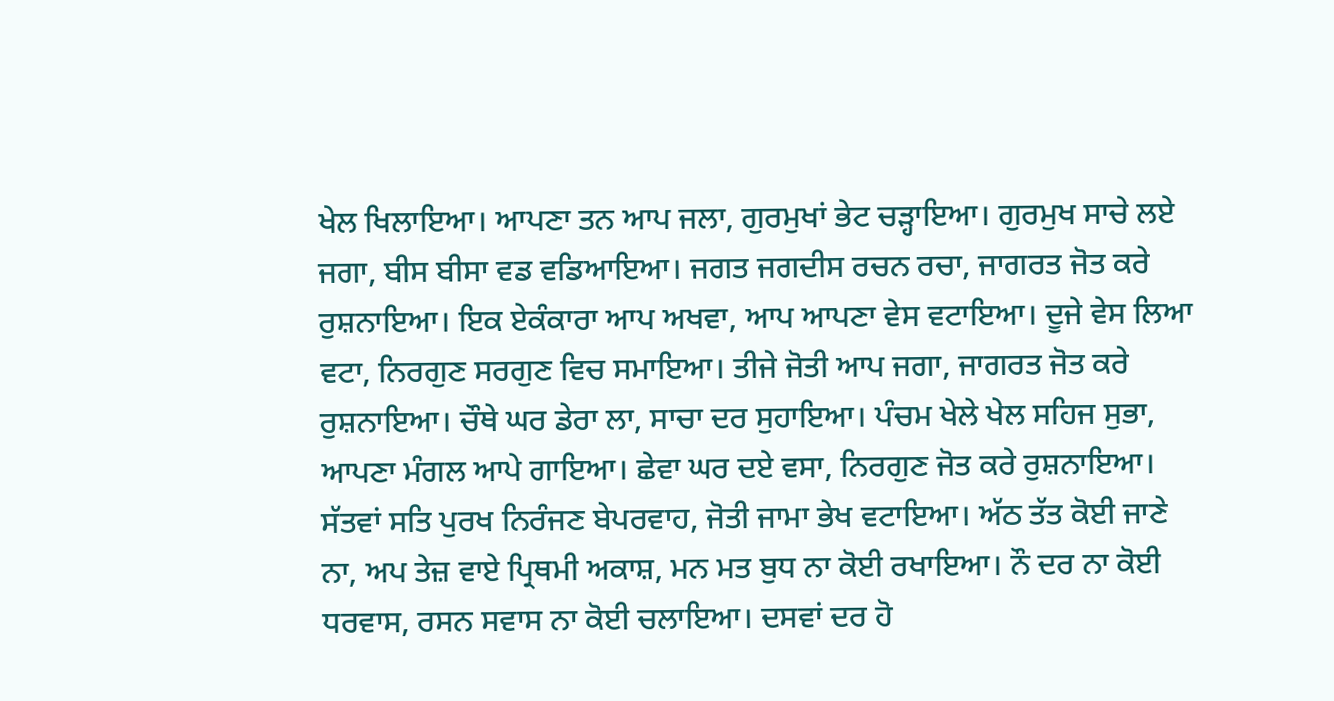ਖੇਲ ਖਿਲਾਇਆ। ਆਪਣਾ ਤਨ ਆਪ ਜਲਾ, ਗੁਰਮੁਖਾਂ ਭੇਟ ਚੜ੍ਹਾਇਆ। ਗੁਰਮੁਖ ਸਾਚੇ ਲਏ ਜਗਾ, ਬੀਸ ਬੀਸਾ ਵਡ ਵਡਿਆਇਆ। ਜਗਤ ਜਗਦੀਸ ਰਚਨ ਰਚਾ, ਜਾਗਰਤ ਜੋਤ ਕਰੇ ਰੁਸ਼ਨਾਇਆ। ਇਕ ਏਕੰਕਾਰਾ ਆਪ ਅਖਵਾ, ਆਪ ਆਪਣਾ ਵੇਸ ਵਟਾਇਆ। ਦੂਜੇ ਵੇਸ ਲਿਆ ਵਟਾ, ਨਿਰਗੁਣ ਸਰਗੁਣ ਵਿਚ ਸਮਾਇਆ। ਤੀਜੇ ਜੋਤੀ ਆਪ ਜਗਾ, ਜਾਗਰਤ ਜੋਤ ਕਰੇ ਰੁਸ਼ਨਾਇਆ। ਚੌਥੇ ਘਰ ਡੇਰਾ ਲਾ, ਸਾਚਾ ਦਰ ਸੁਹਾਇਆ। ਪੰਚਮ ਖੇਲੇ ਖੇਲ ਸਹਿਜ ਸੁਭਾ, ਆਪਣਾ ਮੰਗਲ ਆਪੇ ਗਾਇਆ। ਛੇਵਾ ਘਰ ਦਏ ਵਸਾ, ਨਿਰਗੁਣ ਜੋਤ ਕਰੇ ਰੁਸ਼ਨਾਇਆ। ਸੱਤਵਾਂ ਸਤਿ ਪੁਰਖ ਨਿਰੰਜਣ ਬੇਪਰਵਾਹ, ਜੋਤੀ ਜਾਮਾ ਭੇਖ ਵਟਾਇਆ। ਅੱਠ ਤੱਤ ਕੋਈ ਜਾਣੇ ਨਾ, ਅਪ ਤੇਜ਼ ਵਾਏ ਪ੍ਰਿਥਮੀ ਅਕਾਸ਼, ਮਨ ਮਤ ਬੁਧ ਨਾ ਕੋਈ ਰਖਾਇਆ। ਨੌ ਦਰ ਨਾ ਕੋਈ ਧਰਵਾਸ, ਰਸਨ ਸਵਾਸ ਨਾ ਕੋਈ ਚਲਾਇਆ। ਦਸਵਾਂ ਦਰ ਹੋ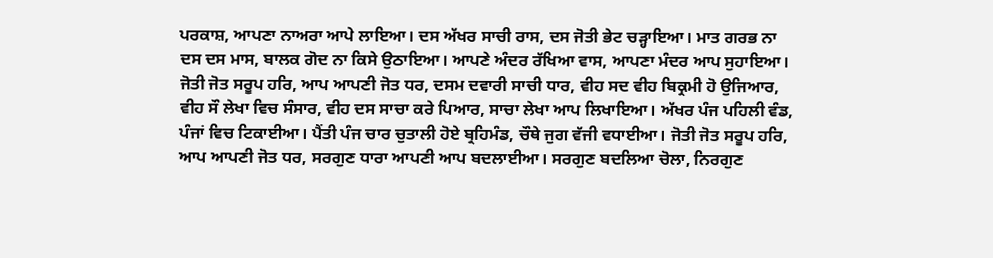ਪਰਕਾਸ਼, ਆਪਣਾ ਨਾਅਰਾ ਆਪੇ ਲਾਇਆ। ਦਸ ਅੱਖਰ ਸਾਚੀ ਰਾਸ, ਦਸ ਜੋਤੀ ਭੇਟ ਚੜ੍ਹਾਇਆ। ਮਾਤ ਗਰਭ ਨਾ ਦਸ ਦਸ ਮਾਸ, ਬਾਲਕ ਗੋਦ ਨਾ ਕਿਸੇ ਉਠਾਇਆ। ਆਪਣੇ ਅੰਦਰ ਰੱਖਿਆ ਵਾਸ, ਆਪਣਾ ਮੰਦਰ ਆਪ ਸੁਹਾਇਆ। ਜੋਤੀ ਜੋਤ ਸਰੂਪ ਹਰਿ, ਆਪ ਆਪਣੀ ਜੋਤ ਧਰ, ਦਸਮ ਦਵਾਰੀ ਸਾਚੀ ਧਾਰ, ਵੀਹ ਸਦ ਵੀਹ ਬਿਕ੍ਰਮੀ ਹੋ ਉਜਿਆਰ, ਵੀਹ ਸੌ ਲੇਖਾ ਵਿਚ ਸੰਸਾਰ, ਵੀਹ ਦਸ ਸਾਚਾ ਕਰੇ ਪਿਆਰ, ਸਾਚਾ ਲੇਖਾ ਆਪ ਲਿਖਾਇਆ। ਅੱਖਰ ਪੰਜ ਪਹਿਲੀ ਵੰਡ, ਪੰਜਾਂ ਵਿਚ ਟਿਕਾਈਆ। ਪੈਂਤੀ ਪੰਜ ਚਾਰ ਚੁਤਾਲੀ ਹੋਏ ਬ੍ਰਹਿਮੰਡ, ਚੌਥੇ ਜੁਗ ਵੱਜੀ ਵਧਾਈਆ। ਜੋਤੀ ਜੋਤ ਸਰੂਪ ਹਰਿ, ਆਪ ਆਪਣੀ ਜੋਤ ਧਰ, ਸਰਗੁਣ ਧਾਰਾ ਆਪਣੀ ਆਪ ਬਦਲਾਈਆ। ਸਰਗੁਣ ਬਦਲਿਆ ਚੋਲਾ, ਨਿਰਗੁਣ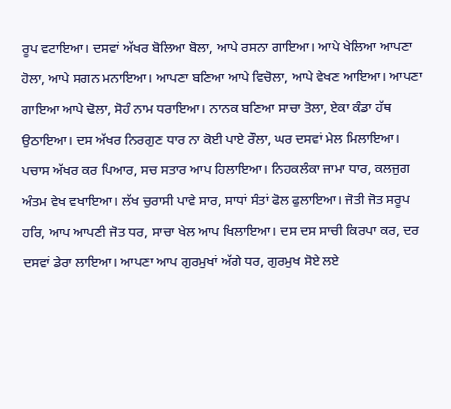ਰੂਪ ਵਟਾਇਆ। ਦਸਵਾਂ ਅੱਖਰ ਬੋਲਿਆ ਬੋਲਾ, ਆਪੇ ਰਸਨਾ ਗਾਇਆ। ਆਪੇ ਖੇਲਿਆ ਆਪਣਾ ਹੋਲਾ, ਆਪੇ ਸਗਨ ਮਨਾਇਆ। ਆਪਣਾ ਬਣਿਆ ਆਪੇ ਵਿਚੋਲਾ, ਆਪੇ ਵੇਖਣ ਆਇਆ। ਆਪਣਾ ਗਾਇਆ ਆਪੇ ਢੋਲਾ, ਸੋਹੰ ਨਾਮ ਧਰਾਇਆ। ਨਾਨਕ ਬਣਿਆ ਸਾਚਾ ਤੋਲਾ, ਏਕਾ ਕੰਡਾ ਹੱਥ ਉਠਾਇਆ। ਦਸ ਅੱਖਰ ਨਿਰਗੁਣ ਧਾਰ ਨਾ ਕੋਈ ਪਾਏ ਰੌਲਾ, ਘਰ ਦਸਵਾਂ ਮੇਲ ਮਿਲਾਇਆ। ਪਚਾਸ ਅੱਖਰ ਕਰ ਪਿਆਰ, ਸਚ ਸਤਾਰ ਆਪ ਹਿਲਾਇਆ। ਨਿਹਕਲੰਕਾ ਜਾਮਾ ਧਾਰ, ਕਲਜੁਗ ਅੰਤਮ ਵੇਖ ਵਖਾਇਆ। ਲੱਖ ਚੁਰਾਸੀ ਪਾਵੇ ਸਾਰ, ਸਾਧਾਂ ਸੰਤਾਂ ਫੋਲ ਫੁਲਾਇਆ। ਜੋਤੀ ਜੋਤ ਸਰੂਪ ਹਰਿ, ਆਪ ਆਪਣੀ ਜੋਤ ਧਰ, ਸਾਚਾ ਖੇਲ ਆਪ ਖਿਲਾਇਆ। ਦਸ ਦਸ ਸਾਚੀ ਕਿਰਪਾ ਕਰ, ਦਰ ਦਸਵਾਂ ਡੇਰਾ ਲਾਇਆ। ਆਪਣਾ ਆਪ ਗੁਰਮੁਖਾਂ ਅੱਗੇ ਧਰ, ਗੁਰਮੁਖ ਸੋਏ ਲਏ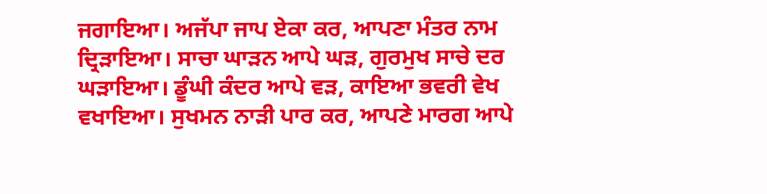ਜਗਾਇਆ। ਅਜੱਪਾ ਜਾਪ ਏਕਾ ਕਰ, ਆਪਣਾ ਮੰਤਰ ਨਾਮ ਦ੍ਰਿੜਾਇਆ। ਸਾਚਾ ਘਾੜਨ ਆਪੇ ਘੜ, ਗੁਰਮੁਖ ਸਾਚੇ ਦਰ ਘੜਾਇਆ। ਡੂੰਘੀ ਕੰਦਰ ਆਪੇ ਵੜ, ਕਾਇਆ ਭਵਰੀ ਵੇਖ ਵਖਾਇਆ। ਸੁਖਮਨ ਨਾੜੀ ਪਾਰ ਕਰ, ਆਪਣੇ ਮਾਰਗ ਆਪੇ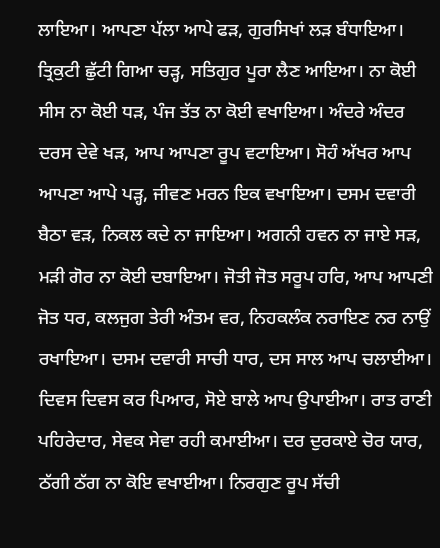ਲਾਇਆ। ਆਪਣਾ ਪੱਲਾ ਆਪੇ ਫੜ, ਗੁਰਸਿਖਾਂ ਲੜ ਬੰਧਾਇਆ। ਤ੍ਰਿਕੁਟੀ ਛੁੱਟੀ ਗਿਆ ਚੜ੍ਹ, ਸਤਿਗੁਰ ਪੂਰਾ ਲੈਣ ਆਇਆ। ਨਾ ਕੋਈ ਸੀਸ ਨਾ ਕੋਈ ਧੜ, ਪੰਜ ਤੱਤ ਨਾ ਕੋਈ ਵਖਾਇਆ। ਅੰਦਰੇ ਅੰਦਰ ਦਰਸ ਦੇਵੇ ਖੜ, ਆਪ ਆਪਣਾ ਰੂਪ ਵਟਾਇਆ। ਸੋਹੰ ਅੱਖਰ ਆਪ ਆਪਣਾ ਆਪੇ ਪੜ੍ਹ, ਜੀਵਣ ਮਰਨ ਇਕ ਵਖਾਇਆ। ਦਸਮ ਦਵਾਰੀ ਬੈਠਾ ਵੜ, ਨਿਕਲ ਕਦੇ ਨਾ ਜਾਇਆ। ਅਗਨੀ ਹਵਨ ਨਾ ਜਾਏ ਸੜ, ਮੜੀ ਗੋਰ ਨਾ ਕੋਈ ਦਬਾਇਆ। ਜੋਤੀ ਜੋਤ ਸਰੂਪ ਹਰਿ, ਆਪ ਆਪਣੀ ਜੋਤ ਧਰ, ਕਲਜੁਗ ਤੇਰੀ ਅੰਤਮ ਵਰ, ਨਿਹਕਲੰਕ ਨਰਾਇਣ ਨਰ ਨਾਉਂ ਰਖਾਇਆ। ਦਸਮ ਦਵਾਰੀ ਸਾਚੀ ਧਾਰ, ਦਸ ਸਾਲ ਆਪ ਚਲਾਈਆ। ਦਿਵਸ ਦਿਵਸ ਕਰ ਪਿਆਰ, ਸੋਏ ਬਾਲੇ ਆਪ ਉਪਾਈਆ। ਰਾਤ ਰਾਣੀ ਪਹਿਰੇਦਾਰ, ਸੇਵਕ ਸੇਵਾ ਰਹੀ ਕਮਾਈਆ। ਦਰ ਦੁਰਕਾਏ ਚੋਰ ਯਾਰ, ਠੱਗੀ ਠੱਗ ਨਾ ਕੋਇ ਵਖਾਈਆ। ਨਿਰਗੁਣ ਰੂਪ ਸੱਚੀ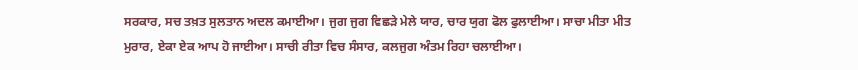ਸਰਕਾਰ, ਸਚ ਤਖ਼ਤ ਸੁਲਤਾਨ ਅਦਲ ਕਮਾਈਆ। ਜੁਗ ਜੁਗ ਵਿਛੜੇ ਮੇਲੇ ਯਾਰ, ਚਾਰ ਯੁਗ ਫੋਲ ਫੁਲਾਈਆ। ਸਾਚਾ ਮੀਤਾ ਮੀਤ ਮੁਰਾਰ, ਏਕਾ ਏਕ ਆਪ ਹੋ ਜਾਈਆ। ਸਾਚੀ ਰੀਤਾ ਵਿਚ ਸੰਸਾਰ, ਕਲਜੁਗ ਅੰਤਮ ਰਿਹਾ ਚਲਾਈਆ।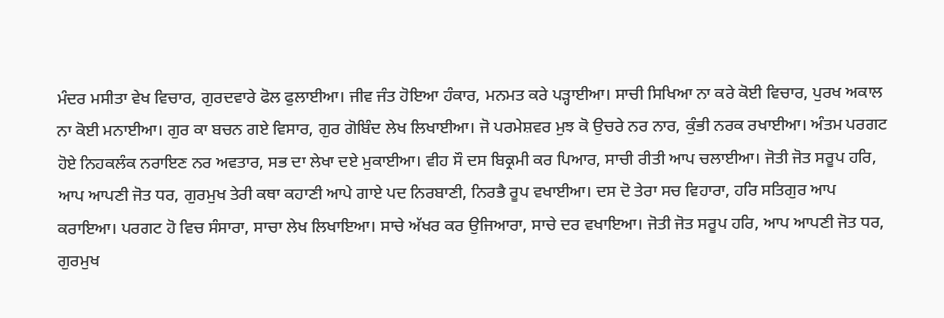ਮੰਦਰ ਮਸੀਤਾ ਵੇਖ ਵਿਚਾਰ, ਗੁਰਦਵਾਰੇ ਫੋਲ ਫੁਲਾਈਆ। ਜੀਵ ਜੰਤ ਹੋਇਆ ਹੰਕਾਰ, ਮਨਮਤ ਕਰੇ ਪੜ੍ਹਾਈਆ। ਸਾਚੀ ਸਿਖਿਆ ਨਾ ਕਰੇ ਕੋਈ ਵਿਚਾਰ, ਪੁਰਖ ਅਕਾਲ ਨਾ ਕੋਈ ਮਨਾਈਆ। ਗੁਰ ਕਾ ਬਚਨ ਗਏ ਵਿਸਾਰ, ਗੁਰ ਗੋਬਿੰਦ ਲੇਖ ਲਿਖਾਈਆ। ਜੋ ਪਰਮੇਸ਼ਵਰ ਮੁਝ ਕੋ ਉਚਰੇ ਨਰ ਨਾਰ, ਕੁੰਭੀ ਨਰਕ ਰਖਾਈਆ। ਅੰਤਮ ਪਰਗਟ ਹੋਏ ਨਿਹਕਲੰਕ ਨਰਾਇਣ ਨਰ ਅਵਤਾਰ, ਸਭ ਦਾ ਲੇਖਾ ਦਏ ਮੁਕਾਈਆ। ਵੀਹ ਸੌ ਦਸ ਬਿਕ੍ਰਮੀ ਕਰ ਪਿਆਰ, ਸਾਚੀ ਰੀਤੀ ਆਪ ਚਲਾਈਆ। ਜੋਤੀ ਜੋਤ ਸਰੂਪ ਹਰਿ, ਆਪ ਆਪਣੀ ਜੋਤ ਧਰ, ਗੁਰਮੁਖ ਤੇਰੀ ਕਥਾ ਕਹਾਣੀ ਆਪੇ ਗਾਏ ਪਦ ਨਿਰਬਾਣੀ, ਨਿਰਭੈ ਰੂਪ ਵਖਾਈਆ। ਦਸ ਦੋ ਤੇਰਾ ਸਚ ਵਿਹਾਰਾ, ਹਰਿ ਸਤਿਗੁਰ ਆਪ ਕਰਾਇਆ। ਪਰਗਟ ਹੋ ਵਿਚ ਸੰਸਾਰਾ, ਸਾਚਾ ਲੇਖ ਲਿਖਾਇਆ। ਸਾਚੇ ਅੱਖਰ ਕਰ ਉਜਿਆਰਾ, ਸਾਚੇ ਦਰ ਵਖਾਇਆ। ਜੋਤੀ ਜੋਤ ਸਰੂਪ ਹਰਿ, ਆਪ ਆਪਣੀ ਜੋਤ ਧਰ, ਗੁਰਮੁਖ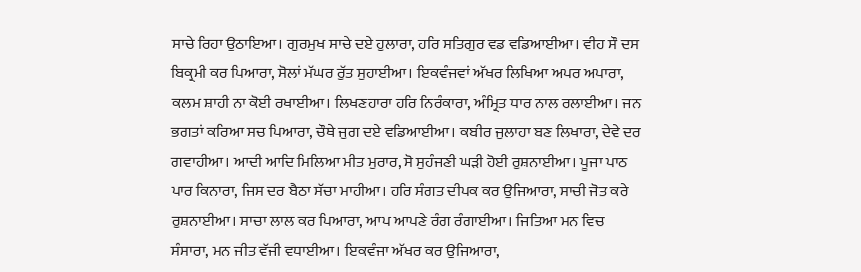ਸਾਚੇ ਰਿਹਾ ਉਠਾਇਆ। ਗੁਰਮੁਖ ਸਾਚੇ ਦਏ ਹੁਲਾਰਾ, ਹਰਿ ਸਤਿਗੁਰ ਵਡ ਵਡਿਆਈਆ। ਵੀਹ ਸੌ ਦਸ ਬਿਕ੍ਰਮੀ ਕਰ ਪਿਆਰਾ, ਸੋਲਾਂ ਮੱਘਰ ਰੁੱਤ ਸੁਹਾਈਆ। ਇਕਵੰਜਵਾਂ ਅੱਖਰ ਲਿਖਿਆ ਅਪਰ ਅਪਾਰਾ, ਕਲਮ ਸ਼ਾਹੀ ਨਾ ਕੋਈ ਰਖਾਈਆ। ਲਿਖਣਹਾਰਾ ਹਰਿ ਨਿਰੰਕਾਰਾ, ਅੰਮ੍ਰਿਤ ਧਾਰ ਨਾਲ ਰਲਾਈਆ। ਜਨ ਭਗਤਾਂ ਕਰਿਆ ਸਚ ਪਿਆਰਾ, ਚੌਥੇ ਜੁਗ ਦਏ ਵਡਿਆਈਆ। ਕਬੀਰ ਜੁਲਾਹਾ ਬਣ ਲਿਖਾਰਾ, ਦੇਵੇ ਦਰ ਗਵਾਹੀਆ। ਆਦੀ ਆਦਿ ਮਿਲਿਆ ਮੀਤ ਮੁਰਾਰ, ਸੋ ਸੁਹੰਜਣੀ ਘੜੀ ਹੋਈ ਰੁਸ਼ਨਾਈਆ। ਪੂਜਾ ਪਾਠ ਪਾਰ ਕਿਨਾਰਾ, ਜਿਸ ਦਰ ਬੈਠਾ ਸੱਚਾ ਮਾਹੀਆ। ਹਰਿ ਸੰਗਤ ਦੀਪਕ ਕਰ ਉਜਿਆਰਾ, ਸਾਚੀ ਜੋਤ ਕਰੇ ਰੁਸ਼ਨਾਈਆ। ਸਾਚਾ ਲਾਲ ਕਰ ਪਿਆਰਾ, ਆਪ ਆਪਣੇ ਰੰਗ ਰੰਗਾਈਆ। ਜਿਤਿਆ ਮਨ ਵਿਚ ਸੰਸਾਰਾ, ਮਨ ਜੀਤ ਵੱਜੀ ਵਧਾਈਆ। ਇਕਵੰਜਾ ਅੱਖਰ ਕਰ ਉਜਿਆਰਾ,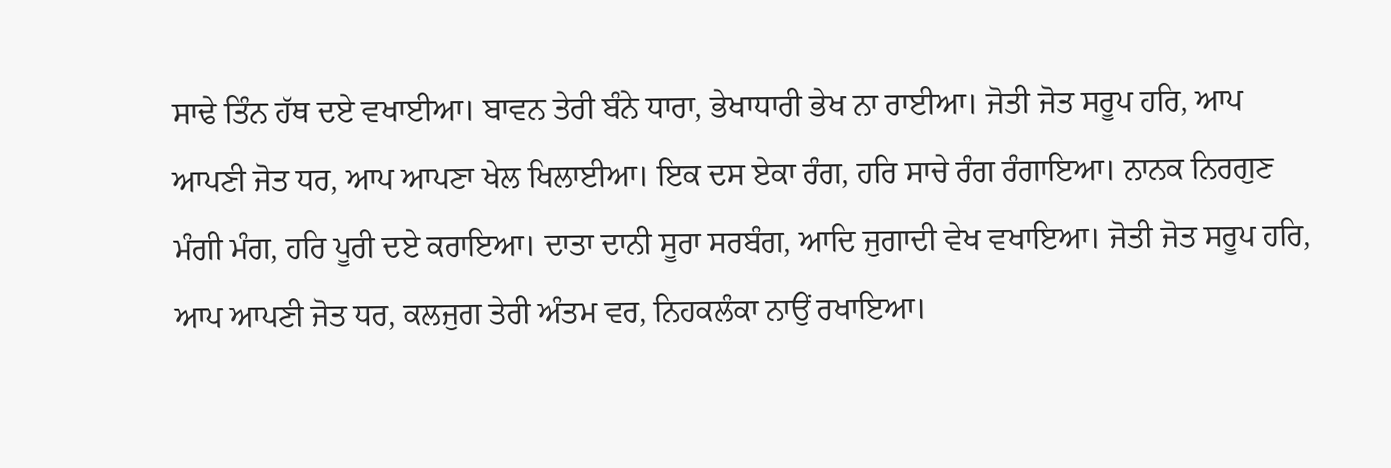ਸਾਢੇ ਤਿੰਨ ਹੱਥ ਦਏ ਵਖਾਈਆ। ਬਾਵਨ ਤੇਰੀ ਬੰਨੇ ਧਾਰਾ, ਭੇਖਾਧਾਰੀ ਭੇਖ ਨਾ ਰਾਈਆ। ਜੋਤੀ ਜੋਤ ਸਰੂਪ ਹਰਿ, ਆਪ ਆਪਣੀ ਜੋਤ ਧਰ, ਆਪ ਆਪਣਾ ਖੇਲ ਖਿਲਾਈਆ। ਇਕ ਦਸ ਏਕਾ ਰੰਗ, ਹਰਿ ਸਾਚੇ ਰੰਗ ਰੰਗਾਇਆ। ਨਾਨਕ ਨਿਰਗੁਣ ਮੰਗੀ ਮੰਗ, ਹਰਿ ਪੂਰੀ ਦਏ ਕਰਾਇਆ। ਦਾਤਾ ਦਾਨੀ ਸੂਰਾ ਸਰਬੰਗ, ਆਦਿ ਜੁਗਾਦੀ ਵੇਖ ਵਖਾਇਆ। ਜੋਤੀ ਜੋਤ ਸਰੂਪ ਹਰਿ, ਆਪ ਆਪਣੀ ਜੋਤ ਧਰ, ਕਲਜੁਗ ਤੇਰੀ ਅੰਤਮ ਵਰ, ਨਿਹਕਲੰਕਾ ਨਾਉਂ ਰਖਾਇਆ।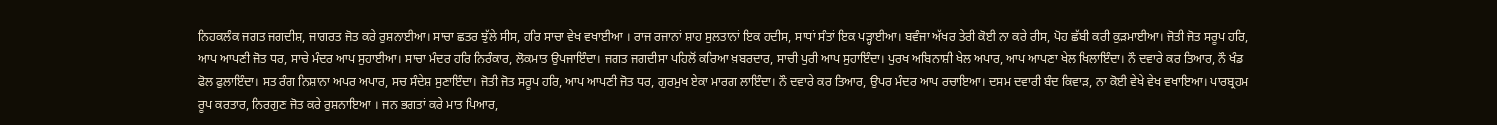ਨਿਹਕਲੰਕ ਜਗਤ ਜਗਦੀਸ਼, ਜਾਗਰਤ ਜੋਤ ਕਰੇ ਰੁਸ਼ਨਾਈਆ। ਸਾਚਾ ਛਤਰ ਝੁੱਲੇ ਸੀਸ, ਹਰਿ ਸਾਚਾ ਵੇਖ ਵਖਾਈਆ । ਰਾਜ ਰਜਾਨਾਂ ਸ਼ਾਹ ਸੁਲਤਾਨਾਂ ਇਕ ਹਦੀਸ, ਸਾਧਾਂ ਸੰਤਾਂ ਇਕ ਪੜ੍ਹਾਈਆ। ਬਵੰਜਾ ਅੱਖਰ ਤੇਰੀ ਕੋਈ ਨਾ ਕਰੇ ਰੀਸ, ਪੋਹ ਛੱਬੀ ਕਰੀ ਕੁੜਮਾਈਆ। ਜੋਤੀ ਜੋਤ ਸਰੂਪ ਹਰਿ, ਆਪ ਆਪਣੀ ਜੋਤ ਧਰ, ਸਾਚੇ ਮੰਦਰ ਆਪ ਸੁਹਾਈਆ। ਸਾਚਾ ਮੰਦਰ ਹਰਿ ਨਿਰੰਕਾਰ, ਲੋਕਮਾਤ ਉਪਜਾਇੰਦਾ। ਜਗਤ ਜਗਦੀਸਾ ਪਹਿਲੋਂ ਕਰਿਆ ਖ਼ਬਰਦਾਰ, ਸਾਚੀ ਪੁਰੀ ਆਪ ਸੁਹਾਇੰਦਾ। ਪੁਰਖ ਅਬਿਨਾਸ਼ੀ ਖੇਲ ਅਪਾਰ, ਆਪ ਆਪਣਾ ਖੇਲ ਖਿਲਾਇੰਦਾ। ਨੌ ਦਵਾਰੇ ਕਰ ਤਿਆਰ, ਨੌ ਖੰਡ ਫੋਲ ਫੁਲਾਇੰਦਾ। ਸਤ ਰੰਗ ਨਿਸ਼ਾਨਾ ਅਪਰ ਅਪਾਰ, ਸਚ ਸੰਦੇਸ਼ ਸੁਣਾਇੰਦਾ। ਜੋਤੀ ਜੋਤ ਸਰੂਪ ਹਰਿ, ਆਪ ਆਪਣੀ ਜੋਤ ਧਰ, ਗੁਰਮੁਖ ਏਕਾ ਮਾਰਗ ਲਾਇੰਦਾ। ਨੌ ਦਵਾਰੇ ਕਰ ਤਿਆਰ, ਉਪਰ ਮੰਦਰ ਆਪ ਰਚਾਇਆ। ਦਸਮ ਦਵਾਰੀ ਬੰਦ ਕਿਵਾੜ, ਨਾ ਕੋਈ ਵੇਖੇ ਵੇਖ ਵਖਾਇਆ। ਪਾਰਬ੍ਰਹਮ ਰੂਪ ਕਰਤਾਰ, ਨਿਰਗੁਣ ਜੋਤ ਕਰੇ ਰੁਸ਼ਨਾਇਆ । ਜਨ ਭਗਤਾਂ ਕਰੇ ਮਾਤ ਪਿਆਰ,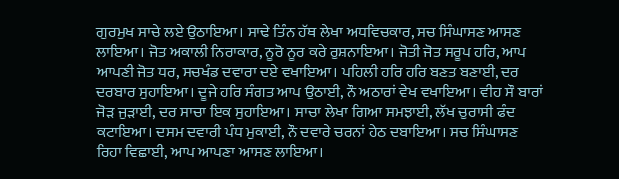ਗੁਰਮੁਖ ਸਾਚੇ ਲਏ ਉਠਾਇਆ। ਸਾਢੇ ਤਿੰਨ ਹੱਥ ਲੇਖਾ ਅਧਵਿਚਕਾਰ, ਸਚ ਸਿੰਘਾਸਣ ਆਸਣ ਲਾਇਆ। ਜੋਤ ਅਕਾਲੀ ਨਿਰਾਕਾਰ, ਨੂਰੋ ਨੂਰ ਕਰੇ ਰੁਸ਼ਨਾਇਆ। ਜੋਤੀ ਜੋਤ ਸਰੂਪ ਹਰਿ, ਆਪ ਆਪਣੀ ਜੋਤ ਧਰ, ਸਚਖੰਡ ਦਵਾਰਾ ਦਏ ਵਖਾਇਆ। ਪਹਿਲੀ ਹਰਿ ਹਰਿ ਬਣਤ ਬਣਾਈ, ਦਰ ਦਰਬਾਰ ਸੁਹਾਇਆ। ਦੂਜੇ ਹਰਿ ਸੰਗਤ ਆਪ ਉਠਾਈ, ਨੌ ਅਠਾਰਾਂ ਵੇਖ ਵਖਾਇਆ। ਵੀਹ ਸੌ ਬਾਰਾਂ ਜੋੜ ਜੁੜਾਈ, ਦਰ ਸਾਚਾ ਇਕ ਸੁਹਾਇਆ। ਸਾਚਾ ਲੇਖਾ ਗਿਆ ਸਮਝਾਈ, ਲੱਖ ਚੁਰਾਸੀ ਫੰਦ ਕਟਾਇਆ। ਦਸਮ ਦਵਾਰੀ ਪੰਧ ਮੁਕਾਈ, ਨੌ ਦਵਾਰੇ ਚਰਨਾਂ ਹੇਠ ਦਬਾਇਆ। ਸਚ ਸਿੰਘਾਸਣ ਰਿਹਾ ਵਿਛਾਈ, ਆਪ ਆਪਣਾ ਆਸਣ ਲਾਇਆ।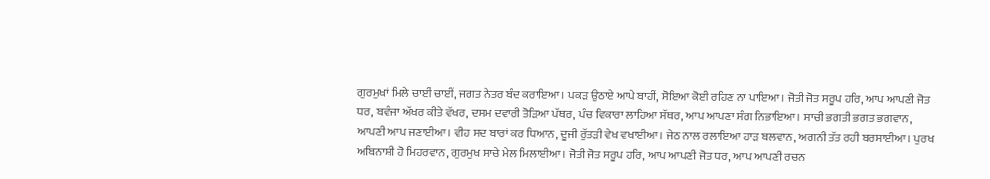ਗੁਰਮੁਖਾਂ ਮਿਲੇ ਚਾਈਂ ਚਾਈਂ, ਜਗਤ ਨੇਤਰ ਬੰਦ ਕਰਾਇਆ। ਪਕੜ ਉਠਾਏ ਆਪੇ ਬਾਹੀਂ, ਸੋਇਆ ਕੋਈ ਰਹਿਣ ਨਾ ਪਾਇਆ। ਜੋਤੀ ਜੋਤ ਸਰੂਪ ਹਰਿ, ਆਪ ਆਪਣੀ ਜੋਤ ਧਰ, ਬਵੰਜਾ ਅੱਖਰ ਕੀਤੇ ਵੱਖਰ, ਦਸਮ ਦਵਾਰੀ ਤੋੜਿਆ ਪੱਥਰ, ਪੰਚ ਵਿਕਾਰਾ ਲਾਹਿਆ ਸੱਥਰ, ਆਪ ਆਪਣਾ ਸੰਗ ਨਿਭਾਇਆ। ਸਾਚੀ ਭਗਤੀ ਭਗਤ ਭਗਵਾਨ, ਆਪਣੀ ਆਪ ਜਣਾਈਆ। ਵੀਹ ਸਦ ਬਾਰਾਂ ਕਰ ਧਿਆਨ, ਦੂਜੀ ਰੁੱਤੜੀ ਵੇਖ ਵਖਾਈਆ। ਜੇਠ ਨਾਲ ਰਲਾਇਆ ਹਾੜ ਬਲਵਾਨ, ਅਗਨੀ ਤੱਤ ਰਹੀ ਬਰਸਾਈਆ। ਪੁਰਖ ਅਬਿਨਾਸ਼ੀ ਹੋ ਮਿਹਰਵਾਨ, ਗੁਰਮੁਖ ਸਾਚੇ ਮੇਲ ਮਿਲਾਈਆ। ਜੋਤੀ ਜੋਤ ਸਰੂਪ ਹਰਿ, ਆਪ ਆਪਣੀ ਜੋਤ ਧਰ, ਆਪ ਆਪਣੀ ਰਚਨ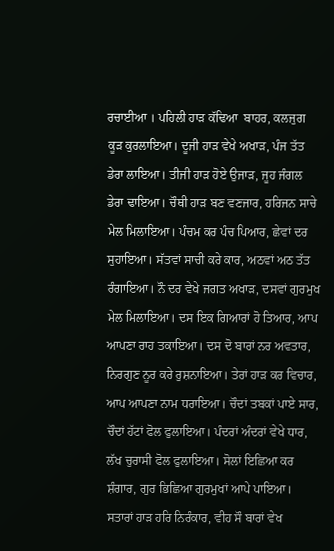ਰਚਾਈਆ । ਪਹਿਲੀ ਹਾੜ ਕੱਢਿਆ  ਬਾਹਰ, ਕਲਜੁਗ ਕੂੜ ਕੁਰਲਾਇਆ। ਦੂਜੀ ਹਾੜ ਵੇਖੇ ਅਖਾੜ, ਪੰਜ ਤੱਤ ਡੇਰਾ ਲਾਇਆ। ਤੀਜੀ ਹਾੜ ਹੋਏ ਉਜਾੜ, ਜੂਹ ਜੰਗਲ ਡੇਰਾ ਢਾਇਆ। ਚੌਥੀ ਹਾੜ ਬਣ ਵਣਜਾਰ, ਹਰਿਜਨ ਸਾਚੇ ਮੇਲ ਮਿਲਾਇਆ। ਪੰਚਮ ਕਰ ਪੰਚ ਪਿਆਰ, ਛੇਵਾਂ ਦਰ ਸੁਹਾਇਆ। ਸੱਤਵਾਂ ਸਾਚੀ ਕਰੇ ਕਾਰ, ਅਠਵਾਂ ਅਠ ਤੱਤ ਰੰਗਾਇਆ। ਨੌ ਦਰ ਵੇਖੇ ਜਗਤ ਅਖਾੜ, ਦਸਵਾਂ ਗੁਰਮੁਖ ਮੇਲ ਮਿਲਾਇਆ। ਦਸ ਇਕ ਗਿਆਰਾਂ ਹੋ ਤਿਆਰ, ਆਪ ਆਪਣਾ ਰਾਹ ਤਕਾਇਆ। ਦਸ ਦੋ ਬਾਰਾਂ ਨਰ ਅਵਤਾਰ, ਨਿਰਗੁਣ ਨੂਰ ਕਰੇ ਰੁਸ਼ਨਾਇਆ। ਤੇਰਾਂ ਹਾੜ ਕਰ ਵਿਚਾਰ, ਆਪ ਆਪਣਾ ਨਾਮ ਧਰਾਇਆ। ਚੌਦਾਂ ਤਬਕਾਂ ਪਾਏ ਸਾਰ, ਚੌਦਾਂ ਹੱਟਾਂ ਫੋਲ ਫੁਲਾਇਆ। ਪੰਦਰਾਂ ਅੰਦਰਾਂ ਵੇਖੇ ਧਾਰ, ਲੱਖ ਚੁਰਾਸੀ ਫੋਲ ਫੁਲਾਇਆ। ਸੋਲਾਂ ਇਛਿਆ ਕਰ ਸ਼ੰਗਾਰ, ਗੁਰ ਭਿਛਿਆ ਗੁਰਮੁਖਾਂ ਆਪੇ ਪਾਇਆ। ਸਤਾਰਾਂ ਹਾੜ ਹਰਿ ਨਿਰੰਕਾਰ, ਵੀਹ ਸੌ ਬਾਰਾਂ ਵੇਖ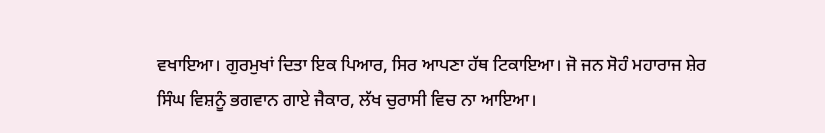ਵਖਾਇਆ। ਗੁਰਮੁਖਾਂ ਦਿਤਾ ਇਕ ਪਿਆਰ, ਸਿਰ ਆਪਣਾ ਹੱਥ ਟਿਕਾਇਆ। ਜੋ ਜਨ ਸੋਹੰ ਮਹਾਰਾਜ ਸ਼ੇਰ ਸਿੰਘ ਵਿਸ਼ਨੂੰ ਭਗਵਾਨ ਗਾਏ ਜੈਕਾਰ, ਲੱਖ ਚੁਰਾਸੀ ਵਿਚ ਨਾ ਆਇਆ।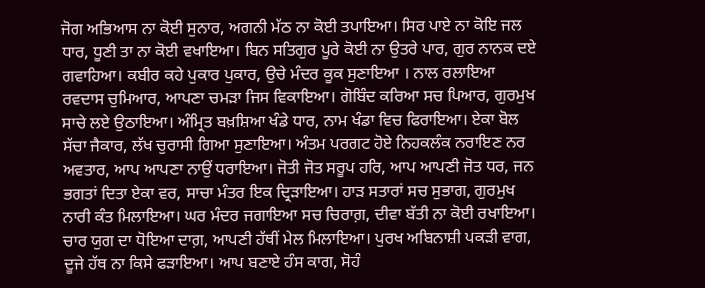ਜੋਗ ਅਭਿਆਸ ਨਾ ਕੋਈ ਸੁਨਾਰ, ਅਗਨੀ ਮੱਠ ਨਾ ਕੋਈ ਤਪਾਇਆ। ਸਿਰ ਪਾਏ ਨਾ ਕੋਇ ਜਲ ਧਾਰ, ਧੂਣੀ ਤਾ ਨਾ ਕੋਈ ਵਖਾਇਆ। ਬਿਨ ਸਤਿਗੁਰ ਪੂਰੇ ਕੋਈ ਨਾ ਉਤਰੇ ਪਾਰ, ਗੁਰ ਨਾਨਕ ਦਏ ਗਵਾਹਿਆ। ਕਬੀਰ ਕਹੇ ਪੁਕਾਰ ਪੁਕਾਰ, ਉਚੇ ਮੰਦਰ ਕੂਕ ਸੁਣਾਇਆ । ਨਾਲ ਰਲਾਇਆ ਰਵਦਾਸ ਚੁਮਿਆਰ, ਆਪਣਾ ਚਮੜਾ ਜਿਸ ਵਿਕਾਇਆ। ਗੋਬਿੰਦ ਕਰਿਆ ਸਚ ਪਿਆਰ, ਗੁਰਮੁਖ ਸਾਚੇ ਲਏ ਉਠਾਇਆ। ਅੰਮ੍ਰਿਤ ਬਖ਼ਸ਼ਿਆ ਖੰਡੇ ਧਾਰ, ਨਾਮ ਖੰਡਾ ਵਿਚ ਫਿਰਾਇਆ। ਏਕਾ ਬੋਲ ਸੱਚਾ ਜੈਕਾਰ, ਲੱਖ ਚੁਰਾਸੀ ਗਿਆ ਸੁਣਾਇਆ। ਅੰਤਮ ਪਰਗਟ ਹੋਏ ਨਿਹਕਲੰਕ ਨਰਾਇਣ ਨਰ ਅਵਤਾਰ, ਆਪ ਆਪਣਾ ਨਾਉਂ ਧਰਾਇਆ। ਜੋਤੀ ਜੋਤ ਸਰੂਪ ਹਰਿ, ਆਪ ਆਪਣੀ ਜੋਤ ਧਰ, ਜਨ ਭਗਤਾਂ ਦਿਤਾ ਏਕਾ ਵਰ, ਸਾਚਾ ਮੰਤਰ ਇਕ ਦ੍ਰਿੜਾਇਆ। ਹਾੜ ਸਤਾਰਾਂ ਸਚ ਸੁਭਾਗ, ਗੁਰਮੁਖ ਨਾਰੀ ਕੰਤ ਮਿਲਾਇਆ। ਘਰ ਮੰਦਰ ਜਗਾਇਆ ਸਚ ਚਿਰਾਗ਼, ਦੀਵਾ ਬੱਤੀ ਨਾ ਕੋਈ ਰਖਾਇਆ। ਚਾਰ ਯੁਗ ਦਾ ਧੋਇਆ ਦਾਗ਼, ਆਪਣੀ ਹੱਥੀਂ ਮੇਲ ਮਿਲਾਇਆ। ਪੁਰਖ ਅਬਿਨਾਸ਼ੀ ਪਕੜੀ ਵਾਗ, ਦੂਜੇ ਹੱਥ ਨਾ ਕਿਸੇ ਫੜਾਇਆ। ਆਪ ਬਣਾਏ ਹੰਸ ਕਾਗ, ਸੋਹੰ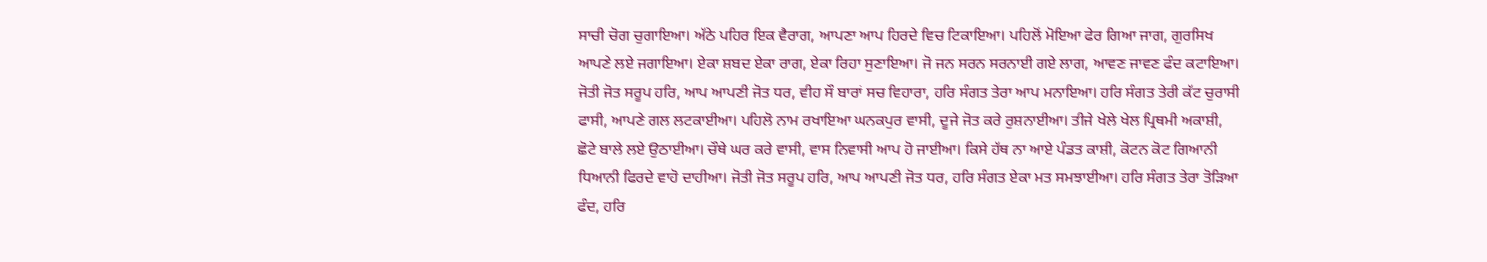ਸਾਚੀ ਚੋਗ ਚੁਗਾਇਆ। ਅੱਠੇ ਪਹਿਰ ਇਕ ਵੈਰਾਗ, ਆਪਣਾ ਆਪ ਹਿਰਦੇ ਵਿਚ ਟਿਕਾਇਆ। ਪਹਿਲੋਂ ਮੋਇਆ ਫੇਰ ਗਿਆ ਜਾਗ, ਗੁਰਸਿਖ ਆਪਣੇ ਲਏ ਜਗਾਇਆ। ਏਕਾ ਸ਼ਬਦ ਏਕਾ ਰਾਗ, ਏਕਾ ਰਿਹਾ ਸੁਣਾਇਆ। ਜੋ ਜਨ ਸਰਨ ਸਰਨਾਈ ਗਏ ਲਾਗ, ਆਵਣ ਜਾਵਣ ਫੰਦ ਕਟਾਇਆ। ਜੋਤੀ ਜੋਤ ਸਰੂਪ ਹਰਿ, ਆਪ ਆਪਣੀ ਜੋਤ ਧਰ, ਵੀਹ ਸੌ ਬਾਰਾਂ ਸਚ ਵਿਹਾਰਾ, ਹਰਿ ਸੰਗਤ ਤੇਰਾ ਆਪ ਮਨਾਇਆ। ਹਰਿ ਸੰਗਤ ਤੇਰੀ ਕੱਟ ਚੁਰਾਸੀ ਫਾਸੀ, ਆਪਣੇ ਗਲ ਲਟਕਾਈਆ। ਪਹਿਲੋ ਨਾਮ ਰਖਾਇਆ ਘਨਕਪੁਰ ਵਾਸੀ, ਦੂਜੇ ਜੋਤ ਕਰੇ ਰੁਸ਼ਨਾਈਆ। ਤੀਜੇ ਖੇਲੇ ਖੇਲ ਪ੍ਰਿਥਮੀ ਅਕਾਸ਼ੀ, ਛੋਟੇ ਬਾਲੇ ਲਏ ਉਠਾਈਆ। ਚੌਥੇ ਘਰ ਕਰੇ ਵਾਸੀ, ਵਾਸ ਨਿਵਾਸੀ ਆਪ ਹੋ ਜਾਈਆ। ਕਿਸੇ ਹੱਥ ਨਾ ਆਏ ਪੰਡਤ ਕਾਸ਼ੀ, ਕੋਟਨ ਕੋਟ ਗਿਆਨੀ ਧਿਆਨੀ ਫਿਰਦੇ ਵਾਹੋ ਦਾਹੀਆ। ਜੋਤੀ ਜੋਤ ਸਰੂਪ ਹਰਿ, ਆਪ ਆਪਣੀ ਜੋਤ ਧਰ, ਹਰਿ ਸੰਗਤ ਏਕਾ ਮਤ ਸਮਝਾਈਆ। ਹਰਿ ਸੰਗਤ ਤੇਰਾ ਤੋੜਿਆ ਫੰਦ, ਹਰਿ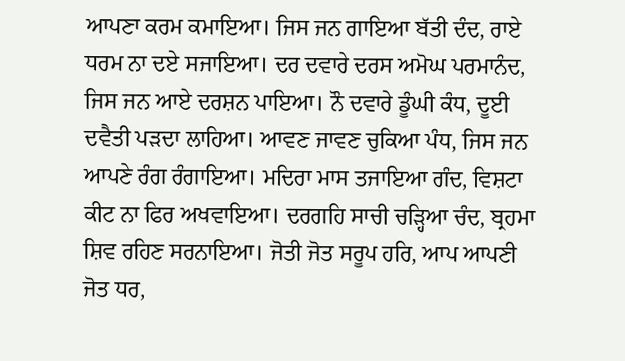ਆਪਣਾ ਕਰਮ ਕਮਾਇਆ। ਜਿਸ ਜਨ ਗਾਇਆ ਬੱਤੀ ਦੰਦ, ਰਾਏ ਧਰਮ ਨਾ ਦਏ ਸਜਾਇਆ। ਦਰ ਦਵਾਰੇ ਦਰਸ ਅਮੋਘ ਪਰਮਾਨੰਦ, ਜਿਸ ਜਨ ਆਏ ਦਰਸ਼ਨ ਪਾਇਆ। ਨੌ ਦਵਾਰੇ ਡੂੰਘੀ ਕੰਧ, ਦੂਈ ਦਵੈਤੀ ਪੜਦਾ ਲਾਹਿਆ। ਆਵਣ ਜਾਵਣ ਚੁਕਿਆ ਪੰਧ, ਜਿਸ ਜਨ ਆਪਣੇ ਰੰਗ ਰੰਗਾਇਆ। ਮਦਿਰਾ ਮਾਸ ਤਜਾਇਆ ਗੰਦ, ਵਿਸ਼ਟਾ ਕੀਟ ਨਾ ਫਿਰ ਅਖਵਾਇਆ। ਦਰਗਹਿ ਸਾਚੀ ਚੜ੍ਹਿਆ ਚੰਦ, ਬ੍ਰਹਮਾ ਸ਼ਿਵ ਰਹਿਣ ਸਰਨਾਇਆ। ਜੋਤੀ ਜੋਤ ਸਰੂਪ ਹਰਿ, ਆਪ ਆਪਣੀ ਜੋਤ ਧਰ,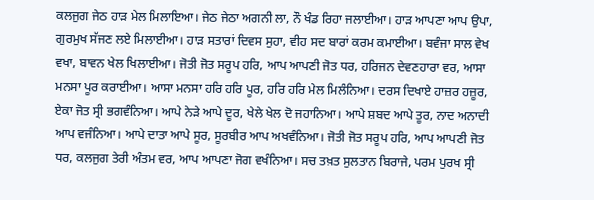ਕਲਜੁਗ ਜੇਠ ਹਾੜ ਮੇਲ ਮਿਲਾਇਆ। ਜੇਠ ਜੇਠਾ ਅਗਨੀ ਲਾ, ਨੌ ਖੰਡ ਰਿਹਾ ਜਲਾਈਆ। ਹਾੜ ਆਪਣਾ ਆਪ ਉਪਾ, ਗੁਰਮੁਖ ਸੱਜਣ ਲਏ ਮਿਲਾਈਆ। ਹਾੜ ਸਤਾਰਾਂ ਦਿਵਸ ਸੁਹਾ, ਵੀਹ ਸਦ ਬਾਰਾਂ ਕਰਮ ਕਮਾਈਆ। ਬਵੰਜਾ ਸਾਲ ਵੇਖ ਵਖਾ, ਬਾਵਨ ਖੇਲ ਖਿਲਾਈਆ। ਜੋਤੀ ਜੋਤ ਸਰੂਪ ਹਰਿ, ਆਪ ਆਪਣੀ ਜੋਤ ਧਰ, ਹਰਿਜਨ ਦੇਵਣਹਾਰਾ ਵਰ, ਆਸਾ ਮਨਸਾ ਪੂਰ ਕਰਾਈਆ। ਆਸਾ ਮਨਸਾ ਹਰਿ ਹਰਿ ਪੂਰ, ਹਰਿ ਹਰਿ ਮੇਲ ਮਿਲੰਨਿਆ। ਦਰਸ ਦਿਖਾਏ ਹਾਜ਼ਰ ਹਜ਼ੂਰ, ਏਕਾ ਜੋਤ ਸ੍ਰੀ ਭਗਵੰਨਿਆ। ਆਪੇ ਨੇੜੇ ਆਪੇ ਦੂਰ, ਖੇਲੇ ਖੇਲ ਦੋ ਜਹਾਨਿਆ। ਆਪੇ ਸ਼ਬਦ ਆਪੇ ਤੂਰ, ਨਾਦ ਅਨਾਦੀ ਆਪ ਵਜੰਨਿਆ। ਆਪੇ ਦਾਤਾ ਆਪੇ ਸੂਰ, ਸੂਰਬੀਰ ਆਪ ਅਖਵੰਨਿਆ। ਜੋਤੀ ਜੋਤ ਸਰੂਪ ਹਰਿ, ਆਪ ਆਪਣੀ ਜੋਤ ਧਰ, ਕਲਜੁਗ ਤੇਰੀ ਅੰਤਮ ਵਰ, ਆਪ ਆਪਣਾ ਜੋਗ ਵਖੰਨਿਆ। ਸਚ ਤਖ਼ਤ ਸੁਲਤਾਨ ਬਿਰਾਜੇ, ਪਰਮ ਪੁਰਖ ਸ੍ਰੀ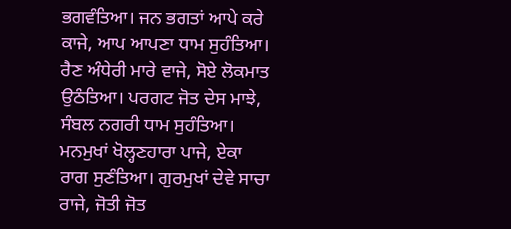ਭਗਵੰਤਿਆ। ਜਨ ਭਗਤਾਂ ਆਪੇ ਕਰੇ ਕਾਜੇ, ਆਪ ਆਪਣਾ ਧਾਮ ਸੁਹੰਤਿਆ। ਰੈਣ ਅੰਧੇਰੀ ਮਾਰੇ ਵਾਜੇ, ਸੋਏ ਲੋਕਮਾਤ ਉਠੰਤਿਆ। ਪਰਗਟ ਜੋਤ ਦੇਸ ਮਾਝੇ, ਸੰਬਲ ਨਗਰੀ ਧਾਮ ਸੁਹੰਤਿਆ। ਮਨਮੁਖਾਂ ਖੋਲ੍ਹਣਹਾਰਾ ਪਾਜੇ, ਏਕਾ ਰਾਗ ਸੁਣੰਤਿਆ। ਗੁਰਮੁਖਾਂ ਦੇਵੇ ਸਾਚਾ ਰਾਜੇ, ਜੋਤੀ ਜੋਤ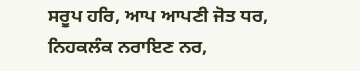ਸਰੂਪ ਹਰਿ, ਆਪ ਆਪਣੀ ਜੋਤ ਧਰ, ਨਿਹਕਲੰਕ ਨਰਾਇਣ ਨਰ,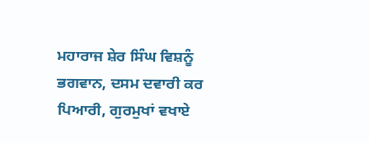ਮਹਾਰਾਜ ਸ਼ੇਰ ਸਿੰਘ ਵਿਸ਼ਨੂੰ ਭਗਵਾਨ, ਦਸਮ ਦਵਾਰੀ ਕਰ ਪਿਆਰੀ, ਗੁਰਮੁਖਾਂ ਵਖਾਏ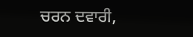ਚਰਨ ਦਵਾਰੀ,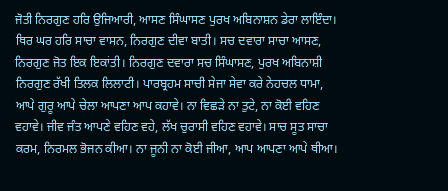ਜੋਤੀ ਨਿਰਗੁਣ ਹਰਿ ਉਜਿਆਰੀ, ਆਸਣ ਸਿੰਘਾਸਣ ਪੁਰਖ ਅਬਿਨਾਸ਼ਨ ਡੇਰਾ ਲਾਇੰਦਾ। ਥਿਰ ਘਰ ਹਰਿ ਸਾਚਾ ਵਾਸਨ, ਨਿਰਗੁਣ ਦੀਵਾ ਬਾਤੀ। ਸਚ ਦਵਾਰਾ ਸਾਚਾ ਆਸਣ, ਨਿਰਗੁਣ ਜੋਤ ਇਕ ਇਕਾਂਤੀ। ਨਿਰਗੁਣ ਦਵਾਰਾ ਸਚ ਸਿੰਘਾਸਣ, ਪੁਰਖ ਅਬਿਨਾਸ਼ੀ ਨਿਰਗੁਣ ਰੱਖੀ ਤਿਲਕ ਲਿਲਾਟੀ। ਪਾਰਬ੍ਰਹਮ ਸਾਚੀ ਸੇਜਾ ਸੇਵਾ ਕਰੇ ਨੇਹਚਲ ਧਾਮਾ, ਆਪੇ ਗੁਰੂ ਆਪੇ ਚੇਲਾ ਆਪਣਾ ਆਪ ਕਹਾਵੇ। ਨਾ ਵਿਛੜੇ ਨਾ ਤੁਟੇ, ਨਾ ਕੋਈ ਵਹਿਣ ਵਹਾਵੇ। ਜੀਵ ਜੰਤ ਆਪਣੇ ਵਹਿਣ ਵਹੇ, ਲੱਖ ਚੁਰਾਸੀ ਵਹਿਣ ਵਹਾਵੇ। ਸਾਚ ਸੂਤ ਸਾਚਾ ਕਰਮ, ਨਿਰਮਲ ਭੋਜਨ ਕੀਆ। ਨਾ ਜੂਨੀ ਨਾ ਕੋਈ ਜੀਆ, ਆਪ ਆਪਣਾ ਆਪੇ ਥੀਆ।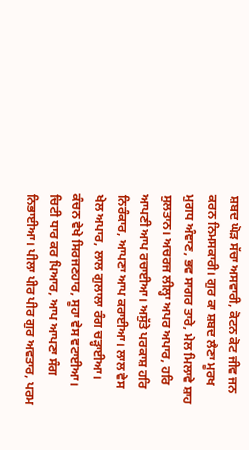ਸ਼ਬਦ ਘੋੜ ਸੱਚਾ ਅਸਵਾਰੀ, ਕੋਟਨ ਕੋਟ ਜੀਵ ਜਨ ਕਰਨ ਨਿਮਸਕਾਰੀ। ਗੁਰ ਕਾ ਸ਼ਬਦ ਲੈਣਾ ਮੂਰਖ ਮੁਗਧ ਅੰਞਾਣ, ਭਵ ਸਾਗਰ ਤਾਰੇ, ਮੇਲ ਮਿਲਾਵੇ ਸ਼ਾਹ ਸੁਲਤਾਨ। ਅਚਰਜ ਲੀਲ੍ਹਾ ਅਪਰ ਅਪਾਰ, ਹਰਿ ਆਪਣੀ ਆਪ ਰਚਾਈਆ। ਅਸੁੱਤੇ ਪਰਕਾਸ਼ ਹਰਿ ਨਿਰੰਕਾਰ, ਆਪਣਾ ਆਪ ਕਰਾਈਆ। ਲਾਲ ਵੇਸ ਖੇਲ ਅਪਾਰ, ਲਾਲ ਗੁਲਾਲਾ ਰੰਗ ਚੜ੍ਹਾਈਆ। ਕੰਚਨ ਵੇਖੇ ਸਿਰਜਣਹਾਰ, ਸੂਹਾ ਵੇਸ ਵਟਾਈਆ। ਚਿਟੀ ਧਾਰ ਕਰ ਪਿਆਰ, ਆਪ ਆਪਣਾ ਸੰਗ ਨਿਭਾਈਆ। ਪੀਲਾ ਪੀਰ ਪੀਰ ਗੁਰ ਅਵਤਾਰ, ਪਰਮ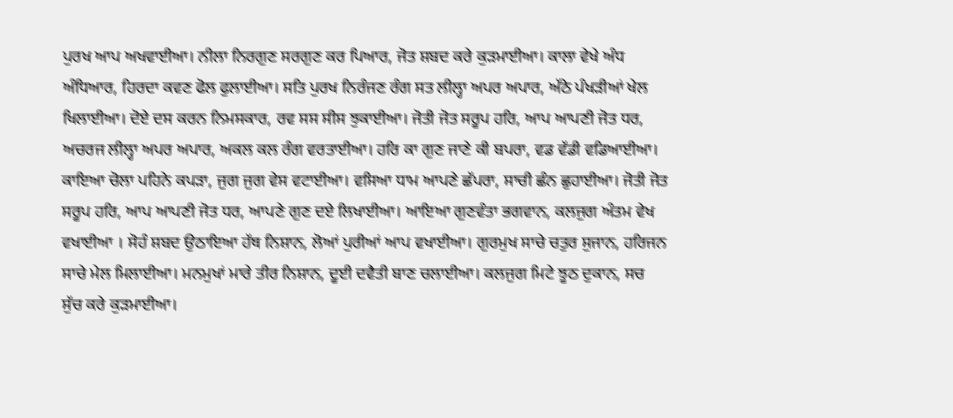ਪੁਰਖ ਆਪ ਅਖਵਾਈਆ। ਨੀਲਾ ਨਿਰਗੁਣ ਸਰਗੁਣ ਕਰ ਪਿਆਰ, ਜੋਤ ਸ਼ਬਦ ਕਰੇ ਕੁੜਮਾਈਆ। ਕਾਲਾ ਵੇਖੇ ਅੰਧ ਅੰਧਿਆਰ, ਹਿਰਦਾ ਕਵਣ ਫੋਲ ਫੁਲਾਈਆ। ਸਤਿ ਪੁਰਖ ਨਿਰੰਜਣ ਰੰਗ ਸਤ ਲੀਲ੍ਹਾ ਅਪਰ ਅਪਾਰ, ਅੱਠੇ ਪੰਖੜੀਆਂ ਖੇਲ ਖਿਲਾਈਆ। ਦੋਏ ਦਸ ਕਰਨ ਨਿਮਸਕਾਰ, ਰਵ ਸਸ ਸੀਸ ਝੁਕਾਈਆ। ਜੋਤੀ ਜੋਤ ਸਰੂਪ ਹਰਿ, ਆਪ ਆਪਣੀ ਜੋਤ ਧਰ, ਅਚਰਜ ਲੀਲ੍ਹਾ ਅਪਰ ਅਪਾਰ, ਅਕਲ ਕਲ ਰੰਗ ਵਰਤਾਈਆ। ਹਰਿ ਕਾ ਗੁਣ ਜਾਣੇ ਕੀ ਬਪਰਾ, ਵਡ ਵੱਡੀ ਵਡਿਆਈਆ। ਕਾਇਆ ਚੋਲਾ ਪਹਿਨੇ ਕਪੜਾ, ਜੁਗ ਜੁਗ ਵੇਸ ਵਟਾਈਆ। ਵਸਿਆ ਧਾਮ ਆਪਣੇ ਛੱਪਰਾ, ਸਾਚੀ ਛੰਨ ਛੁਹਾਈਆ। ਜੋਤੀ ਜੋਤ ਸਰੂਪ ਹਰਿ, ਆਪ ਆਪਣੀ ਜੋਤ ਧਰ, ਆਪਣੇ ਗੁਣ ਦਏ ਲਿਖਾਈਆ। ਆਇਆ ਗੁਣਵੰਤਾ ਭਗਵਾਨ, ਕਲਜੁਗ ਅੰਤਮ ਵੇਖ ਵਖਾਈਆ । ਸੋਹੰ ਸ਼ਬਦ ਉਠਾਇਆ ਹੱਥ ਨਿਸ਼ਾਨ, ਲੋਆਂ ਪੁਰੀਆਂ ਆਪ ਵਖਾਈਆ। ਗੁਰਮੁਖ ਸਾਚੇ ਚਤੁਰ ਸੁਜਾਨ, ਹਰਿਜਨ ਸਾਚੇ ਮੇਲ ਮਿਲਾਈਆ। ਮਨਮੁਖਾਂ ਮਾਰੇ ਤੀਰ ਨਿਸ਼ਾਨ, ਦੂਈ ਦਵੈਤੀ ਬਾਣ ਚਲਾਈਆ। ਕਲਜੁਗ ਮਿਟੇ ਝੂਠ ਦੁਕਾਨ, ਸਚ ਸੁੱਚ ਕਰੇ ਕੁੜਮਾਈਆ।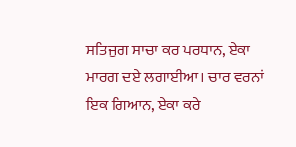ਸਤਿਜੁਗ ਸਾਚਾ ਕਰ ਪਰਧਾਨ, ਏਕਾ ਮਾਰਗ ਦਏ ਲਗਾਈਆ। ਚਾਰ ਵਰਨਾਂ ਇਕ ਗਿਆਨ, ਏਕਾ ਕਰੇ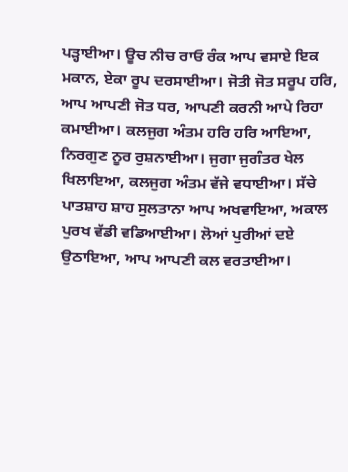ਪੜ੍ਹਾਈਆ। ਊਚ ਨੀਚ ਰਾਓ ਰੰਕ ਆਪ ਵਸਾਏ ਇਕ ਮਕਾਨ, ਏਕਾ ਰੂਪ ਦਰਸਾਈਆ। ਜੋਤੀ ਜੋਤ ਸਰੂਪ ਹਰਿ, ਆਪ ਆਪਣੀ ਜੋਤ ਧਰ, ਆਪਣੀ ਕਰਨੀ ਆਪੇ ਰਿਹਾ ਕਮਾਈਆ। ਕਲਜੁਗ ਅੰਤਮ ਹਰਿ ਹਰਿ ਆਇਆ, ਨਿਰਗੁਣ ਨੂਰ ਰੁਸ਼ਨਾਈਆ। ਜੁਗਾ ਜੁਗੰਤਰ ਖੇਲ ਖਿਲਾਇਆ, ਕਲਜੁਗ ਅੰਤਮ ਵੱਜੇ ਵਧਾਈਆ। ਸੱਚੇ ਪਾਤਸ਼ਾਹ ਸ਼ਾਹ ਸੁਲਤਾਨਾ ਆਪ ਅਖਵਾਇਆ, ਅਕਾਲ ਪੁਰਖ ਵੱਡੀ ਵਡਿਆਈਆ। ਲੋਆਂ ਪੁਰੀਆਂ ਦਏ ਉਠਾਇਆ, ਆਪ ਆਪਣੀ ਕਲ ਵਰਤਾਈਆ।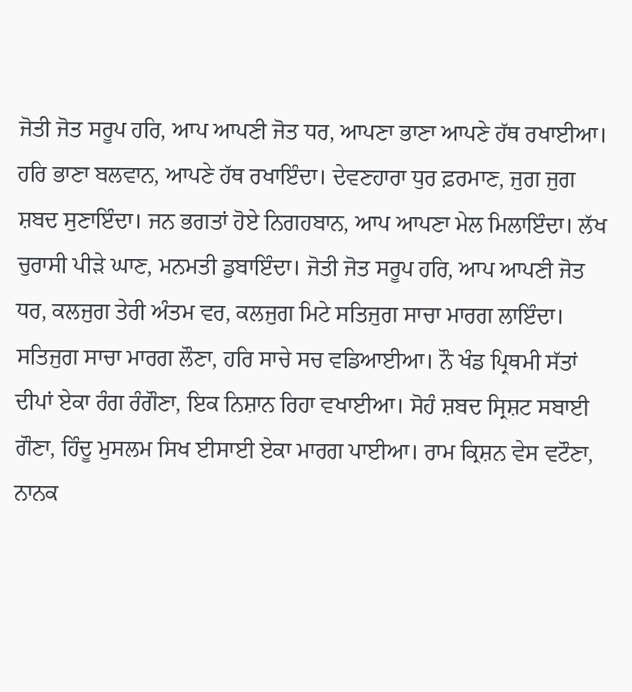ਜੋਤੀ ਜੋਤ ਸਰੂਪ ਹਰਿ, ਆਪ ਆਪਣੀ ਜੋਤ ਧਰ, ਆਪਣਾ ਭਾਣਾ ਆਪਣੇ ਹੱਥ ਰਖਾਈਆ। ਹਰਿ ਭਾਣਾ ਬਲਵਾਨ, ਆਪਣੇ ਹੱਥ ਰਖਾਇੰਦਾ। ਦੇਵਣਹਾਰਾ ਧੁਰ ਫ਼ਰਮਾਣ, ਜੁਗ ਜੁਗ ਸ਼ਬਦ ਸੁਣਾਇੰਦਾ। ਜਨ ਭਗਤਾਂ ਹੋਏ ਨਿਗਹਬਾਨ, ਆਪ ਆਪਣਾ ਮੇਲ ਮਿਲਾਇੰਦਾ। ਲੱਖ ਚੁਰਾਸੀ ਪੀੜੇ ਘਾਣ, ਮਨਮਤੀ ਡੁਬਾਇੰਦਾ। ਜੋਤੀ ਜੋਤ ਸਰੂਪ ਹਰਿ, ਆਪ ਆਪਣੀ ਜੋਤ ਧਰ, ਕਲਜੁਗ ਤੇਰੀ ਅੰਤਮ ਵਰ, ਕਲਜੁਗ ਮਿਟੇ ਸਤਿਜੁਗ ਸਾਚਾ ਮਾਰਗ ਲਾਇੰਦਾ। ਸਤਿਜੁਗ ਸਾਚਾ ਮਾਰਗ ਲੌਣਾ, ਹਰਿ ਸਾਚੇ ਸਚ ਵਡਿਆਈਆ। ਨੌ ਖੰਡ ਪ੍ਰਿਥਮੀ ਸੱਤਾਂ ਦੀਪਾਂ ਏਕਾ ਰੰਗ ਰੰਗੌਣਾ, ਇਕ ਨਿਸ਼ਾਨ ਰਿਹਾ ਵਖਾਈਆ। ਸੋਹੰ ਸ਼ਬਦ ਸ੍ਰਿਸ਼ਟ ਸਬਾਈ ਗੌਣਾ, ਹਿੰਦੂ ਮੁਸਲਮ ਸਿਖ ਈਸਾਈ ਏਕਾ ਮਾਰਗ ਪਾਈਆ। ਰਾਮ ਕ੍ਰਿਸ਼ਨ ਵੇਸ ਵਟੌਣਾ, ਨਾਨਕ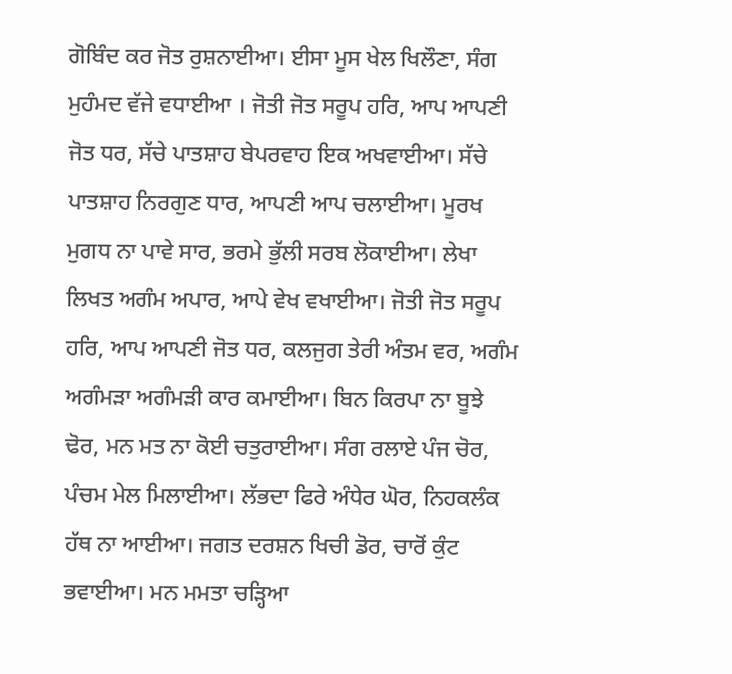ਗੋਬਿੰਦ ਕਰ ਜੋਤ ਰੁਸ਼ਨਾਈਆ। ਈਸਾ ਮੂਸ ਖੇਲ ਖਿਲੌਣਾ, ਸੰਗ ਮੁਹੰਮਦ ਵੱਜੇ ਵਧਾਈਆ । ਜੋਤੀ ਜੋਤ ਸਰੂਪ ਹਰਿ, ਆਪ ਆਪਣੀ ਜੋਤ ਧਰ, ਸੱਚੇ ਪਾਤਸ਼ਾਹ ਬੇਪਰਵਾਹ ਇਕ ਅਖਵਾਈਆ। ਸੱਚੇ ਪਾਤਸ਼ਾਹ ਨਿਰਗੁਣ ਧਾਰ, ਆਪਣੀ ਆਪ ਚਲਾਈਆ। ਮੂਰਖ ਮੁਗਧ ਨਾ ਪਾਵੇ ਸਾਰ, ਭਰਮੇ ਭੁੱਲੀ ਸਰਬ ਲੋਕਾਈਆ। ਲੇਖਾ ਲਿਖਤ ਅਗੰਮ ਅਪਾਰ, ਆਪੇ ਵੇਖ ਵਖਾਈਆ। ਜੋਤੀ ਜੋਤ ਸਰੂਪ ਹਰਿ, ਆਪ ਆਪਣੀ ਜੋਤ ਧਰ, ਕਲਜੁਗ ਤੇਰੀ ਅੰਤਮ ਵਰ, ਅਗੰਮ ਅਗੰਮੜਾ ਅਗੰਮੜੀ ਕਾਰ ਕਮਾਈਆ। ਬਿਨ ਕਿਰਪਾ ਨਾ ਬੂਝੇ ਢੋਰ, ਮਨ ਮਤ ਨਾ ਕੋਈ ਚਤੁਰਾਈਆ। ਸੰਗ ਰਲਾਏ ਪੰਜ ਚੋਰ, ਪੰਚਮ ਮੇਲ ਮਿਲਾਈਆ। ਲੱਭਦਾ ਫਿਰੇ ਅੰਧੇਰ ਘੋਰ, ਨਿਹਕਲੰਕ ਹੱਥ ਨਾ ਆਈਆ। ਜਗਤ ਦਰਸ਼ਨ ਖਿਚੀ ਡੋਰ, ਚਾਰੋਂ ਕੁੰਟ ਭਵਾਈਆ। ਮਨ ਮਮਤਾ ਚੜ੍ਹਿਆ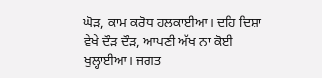ਘੋੜ, ਕਾਮ ਕਰੋਧ ਹਲਕਾਈਆ। ਦਹਿ ਦਿਸ਼ਾ ਵੇਖੇ ਦੌੜ ਦੌੜ, ਆਪਣੀ ਅੱਖ ਨਾ ਕੋਈ ਖੁਲ੍ਹਾਈਆ। ਜਗਤ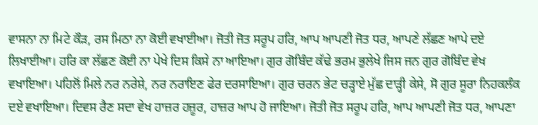ਵਾਸਨਾ ਨਾ ਮਿਟੇ ਕੌੜ, ਰਸ ਮਿਠਾ ਨਾ ਕੋਈ ਵਖਾਈਆ। ਜੋਤੀ ਜੋਤ ਸਰੂਪ ਹਰਿ, ਆਪ ਆਪਣੀ ਜੋਤ ਧਰ, ਆਪਣੇ ਲੱਛਣ ਆਪੇ ਦਏ ਲਿਖਾਈਆ। ਹਰਿ ਕਾ ਲੱਛਣ ਕੋਈ ਨਾ ਪੇਖੇ ਦਿਸ ਕਿਸੇ ਨਾ ਆਇਆ। ਗੁਰ ਗੋਬਿੰਦ ਕੱਢੇ ਭਰਮ ਭੁਲੇਖੇ ਜਿਸ ਜਨ ਗੁਰ ਗੋਬਿੰਦ ਵੇਖ ਵਖਾਇਆ। ਪਹਿਲੋਂ ਮਿਲੇ ਨਰ ਨਰੇਸ਼ੇ, ਨਰ ਨਰਾਇਣ ਫੇਰ ਦਰਸਾਇਆ। ਗੁਰ ਚਰਨ ਭੇਟ ਚੜ੍ਹਾਏ ਮੁੱਛ ਦਾੜ੍ਹੀ ਕੇਸੇ, ਸੋ ਗੁਰ ਸੂਰਾ ਨਿਹਕਲੰਕ ਦਏ ਵਖਾਇਆ। ਦਿਵਸ ਰੈਣ ਸਦਾ ਵੇਖ ਹਾਜ਼ਰ ਹਜ਼ੂਰ, ਹਾਜ਼ਰ ਆਪ ਹੋ ਜਾਇਆ। ਜੋਤੀ ਜੋਤ ਸਰੂਪ ਹਰਿ, ਆਪ ਆਪਣੀ ਜੋਤ ਧਰ, ਆਪਣਾ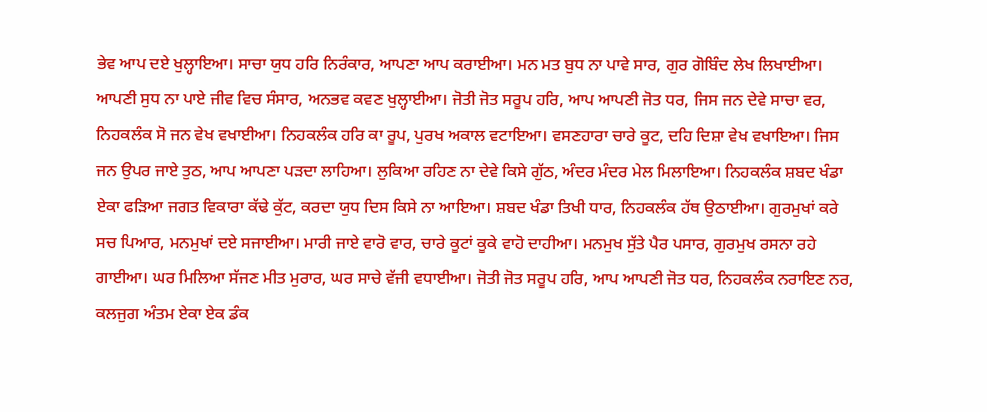ਭੇਵ ਆਪ ਦਏ ਖੁਲ੍ਹਾਇਆ। ਸਾਚਾ ਯੁਧ ਹਰਿ ਨਿਰੰਕਾਰ, ਆਪਣਾ ਆਪ ਕਰਾਈਆ। ਮਨ ਮਤ ਬੁਧ ਨਾ ਪਾਵੇ ਸਾਰ, ਗੁਰ ਗੋਬਿੰਦ ਲੇਖ ਲਿਖਾਈਆ। ਆਪਣੀ ਸੁਧ ਨਾ ਪਾਏ ਜੀਵ ਵਿਚ ਸੰਸਾਰ, ਅਨਭਵ ਕਵਣ ਖੁਲ੍ਹਾਈਆ। ਜੋਤੀ ਜੋਤ ਸਰੂਪ ਹਰਿ, ਆਪ ਆਪਣੀ ਜੋਤ ਧਰ, ਜਿਸ ਜਨ ਦੇਵੇ ਸਾਚਾ ਵਰ, ਨਿਹਕਲੰਕ ਸੋ ਜਨ ਵੇਖ ਵਖਾਈਆ। ਨਿਹਕਲੰਕ ਹਰਿ ਕਾ ਰੂਪ, ਪੁਰਖ ਅਕਾਲ ਵਟਾਇਆ। ਵਸਣਹਾਰਾ ਚਾਰੇ ਕੂਟ, ਦਹਿ ਦਿਸ਼ਾ ਵੇਖ ਵਖਾਇਆ। ਜਿਸ ਜਨ ਉਪਰ ਜਾਏ ਤੁਠ, ਆਪ ਆਪਣਾ ਪੜਦਾ ਲਾਹਿਆ। ਲੁਕਿਆ ਰਹਿਣ ਨਾ ਦੇਵੇ ਕਿਸੇ ਗੁੱਠ, ਅੰਦਰ ਮੰਦਰ ਮੇਲ ਮਿਲਾਇਆ। ਨਿਹਕਲੰਕ ਸ਼ਬਦ ਖੰਡਾ ਏਕਾ ਫੜਿਆ ਜਗਤ ਵਿਕਾਰਾ ਕੱਢੇ ਕੁੱਟ, ਕਰਦਾ ਯੁਧ ਦਿਸ ਕਿਸੇ ਨਾ ਆਇਆ। ਸ਼ਬਦ ਖੰਡਾ ਤਿਖੀ ਧਾਰ, ਨਿਹਕਲੰਕ ਹੱਥ ਉਠਾਈਆ। ਗੁਰਮੁਖਾਂ ਕਰੇ ਸਚ ਪਿਆਰ, ਮਨਮੁਖਾਂ ਦਏ ਸਜਾਈਆ। ਮਾਰੀ ਜਾਏ ਵਾਰੋ ਵਾਰ, ਚਾਰੇ ਕੂਟਾਂ ਕੂਕੇ ਵਾਹੋ ਦਾਹੀਆ। ਮਨਮੁਖ ਸੁੱਤੇ ਪੈਰ ਪਸਾਰ, ਗੁਰਮੁਖ ਰਸਨਾ ਰਹੇ ਗਾਈਆ। ਘਰ ਮਿਲਿਆ ਸੱਜਣ ਮੀਤ ਮੁਰਾਰ, ਘਰ ਸਾਚੇ ਵੱਜੀ ਵਧਾਈਆ। ਜੋਤੀ ਜੋਤ ਸਰੂਪ ਹਰਿ, ਆਪ ਆਪਣੀ ਜੋਤ ਧਰ, ਨਿਹਕਲੰਕ ਨਰਾਇਣ ਨਰ, ਕਲਜੁਗ ਅੰਤਮ ਏਕਾ ਏਕ ਡੰਕ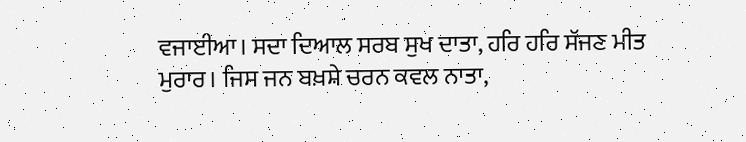ਵਜਾਈਆ। ਸਦਾ ਦਿਆਲ ਸਰਬ ਸੁਖ ਦਾਤਾ, ਹਰਿ ਹਰਿ ਸੱਜਣ ਮੀਤ ਮੁਰਾਰ। ਜਿਸ ਜਨ ਬਖ਼ਸ਼ੇ ਚਰਨ ਕਵਲ ਨਾਤਾ,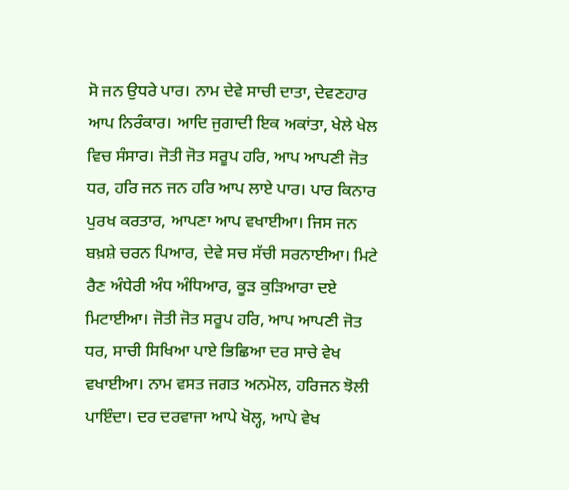ਸੋ ਜਨ ਉਧਰੇ ਪਾਰ। ਨਾਮ ਦੇਵੇ ਸਾਚੀ ਦਾਤਾ, ਦੇਵਣਹਾਰ ਆਪ ਨਿਰੰਕਾਰ। ਆਦਿ ਜੁਗਾਦੀ ਇਕ ਅਕਾਂਤਾ, ਖੇਲੇ ਖੇਲ ਵਿਚ ਸੰਸਾਰ। ਜੋਤੀ ਜੋਤ ਸਰੂਪ ਹਰਿ, ਆਪ ਆਪਣੀ ਜੋਤ ਧਰ, ਹਰਿ ਜਨ ਜਨ ਹਰਿ ਆਪ ਲਾਏ ਪਾਰ। ਪਾਰ ਕਿਨਾਰ ਪੁਰਖ ਕਰਤਾਰ, ਆਪਣਾ ਆਪ ਵਖਾਈਆ। ਜਿਸ ਜਨ ਬਖ਼ਸ਼ੇ ਚਰਨ ਪਿਆਰ, ਦੇਵੇ ਸਚ ਸੱਚੀ ਸਰਨਾਈਆ। ਮਿਟੇ ਰੈਣ ਅੰਧੇਰੀ ਅੰਧ ਅੰਧਿਆਰ, ਕੂੜ ਕੁੜਿਆਰਾ ਦਏ ਮਿਟਾਈਆ। ਜੋਤੀ ਜੋਤ ਸਰੂਪ ਹਰਿ, ਆਪ ਆਪਣੀ ਜੋਤ ਧਰ, ਸਾਚੀ ਸਿਖਿਆ ਪਾਏ ਭਿਛਿਆ ਦਰ ਸਾਚੇ ਵੇਖ ਵਖਾਈਆ। ਨਾਮ ਵਸਤ ਜਗਤ ਅਨਮੋਲ, ਹਰਿਜਨ ਝੋਲੀ ਪਾਇੰਦਾ। ਦਰ ਦਰਵਾਜਾ ਆਪੇ ਖੋਲ੍ਹ, ਆਪੇ ਵੇਖ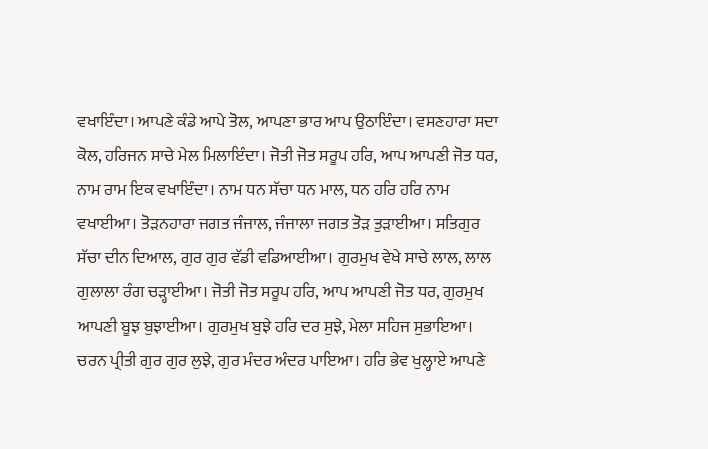ਵਖਾਇੰਦਾ। ਆਪਣੇ ਕੰਡੇ ਆਪੇ ਤੋਲ, ਆਪਣਾ ਭਾਰ ਆਪ ਉਠਾਇੰਦਾ। ਵਸਣਹਾਰਾ ਸਦਾ ਕੋਲ, ਹਰਿਜਨ ਸਾਚੇ ਮੇਲ ਮਿਲਾਇੰਦਾ। ਜੋਤੀ ਜੋਤ ਸਰੂਪ ਹਰਿ, ਆਪ ਆਪਣੀ ਜੋਤ ਧਰ, ਨਾਮ ਰਾਮ ਇਕ ਵਖਾਇੰਦਾ। ਨਾਮ ਧਨ ਸੱਚਾ ਧਨ ਮਾਲ, ਧਨ ਹਰਿ ਹਰਿ ਨਾਮ ਵਖਾਈਆ। ਤੋੜਨਹਾਰਾ ਜਗਤ ਜੰਜਾਲ, ਜੰਜਾਲਾ ਜਗਤ ਤੋੜ ਤੁੜਾਈਆ। ਸਤਿਗੁਰ ਸੱਚਾ ਦੀਨ ਦਿਆਲ, ਗੁਰ ਗੁਰ ਵੱਡੀ ਵਡਿਆਈਆ। ਗੁਰਮੁਖ ਵੇਖੇ ਸਾਚੇ ਲਾਲ, ਲਾਲ ਗੁਲਾਲਾ ਰੰਗ ਚੜ੍ਹਾਈਆ। ਜੋਤੀ ਜੋਤ ਸਰੂਪ ਹਰਿ, ਆਪ ਆਪਣੀ ਜੋਤ ਧਰ, ਗੁਰਮੁਖ ਆਪਣੀ ਬੂਝ ਬੁਝਾਈਆ। ਗੁਰਮੁਖ ਬੁਝੇ ਹਰਿ ਦਰ ਸੁਝੇ, ਮੇਲਾ ਸਹਿਜ ਸੁਭਾਇਆ। ਚਰਨ ਪ੍ਰੀਤੀ ਗੁਰ ਗੁਰ ਲੁਝੇ, ਗੁਰ ਮੰਦਰ ਅੰਦਰ ਪਾਇਆ। ਹਰਿ ਭੇਵ ਖੁਲ੍ਹਾਏ ਆਪਣੇ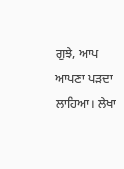ਗੁਝੇ, ਆਪ ਆਪਣਾ ਪੜਦਾ ਲਾਹਿਆ। ਲੇਖਾ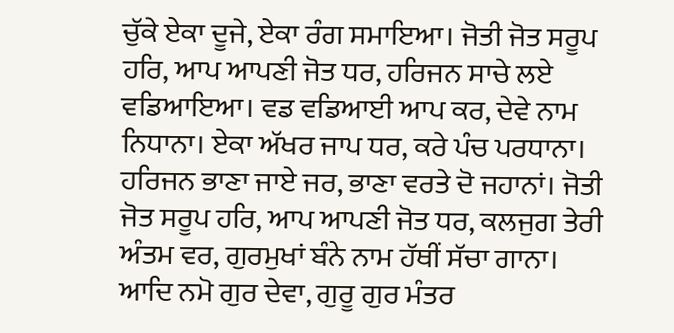ਚੁੱਕੇ ਏਕਾ ਦੂਜੇ, ਏਕਾ ਰੰਗ ਸਮਾਇਆ। ਜੋਤੀ ਜੋਤ ਸਰੂਪ ਹਰਿ, ਆਪ ਆਪਣੀ ਜੋਤ ਧਰ, ਹਰਿਜਨ ਸਾਚੇ ਲਏ ਵਡਿਆਇਆ। ਵਡ ਵਡਿਆਈ ਆਪ ਕਰ, ਦੇਵੇ ਨਾਮ ਨਿਧਾਨਾ। ਏਕਾ ਅੱਖਰ ਜਾਪ ਧਰ, ਕਰੇ ਪੰਚ ਪਰਧਾਨਾ। ਹਰਿਜਨ ਭਾਣਾ ਜਾਏ ਜਰ, ਭਾਣਾ ਵਰਤੇ ਦੋ ਜਹਾਨਾਂ। ਜੋਤੀ ਜੋਤ ਸਰੂਪ ਹਰਿ, ਆਪ ਆਪਣੀ ਜੋਤ ਧਰ, ਕਲਜੁਗ ਤੇਰੀ ਅੰਤਮ ਵਰ, ਗੁਰਮੁਖਾਂ ਬੰਨੇ ਨਾਮ ਹੱਥੀਂ ਸੱਚਾ ਗਾਨਾ। ਆਦਿ ਨਮੋ ਗੁਰ ਦੇਵਾ, ਗੁਰੂ ਗੁਰ ਮੰਤਰ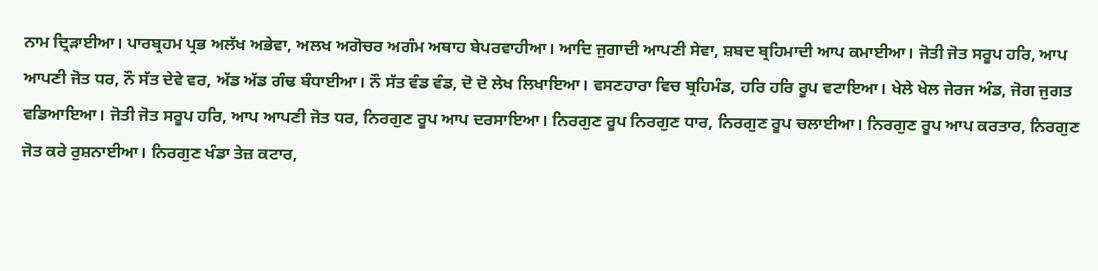ਨਾਮ ਦ੍ਰਿੜਾਈਆ। ਪਾਰਬ੍ਰਹਮ ਪ੍ਰਭ ਅਲੱਖ ਅਭੇਵਾ, ਅਲਖ ਅਗੋਚਰ ਅਗੰਮ ਅਥਾਹ ਬੇਪਰਵਾਹੀਆ। ਆਦਿ ਜੁਗਾਦੀ ਆਪਣੀ ਸੇਵਾ, ਸ਼ਬਦ ਬ੍ਰਹਿਮਾਦੀ ਆਪ ਕਮਾਈਆ। ਜੋਤੀ ਜੋਤ ਸਰੂਪ ਹਰਿ, ਆਪ ਆਪਣੀ ਜੋਤ ਧਰ, ਨੌ ਸੱਤ ਦੇਵੇ ਵਰ, ਅੱਡ ਅੱਡ ਗੰਢ ਬੰਧਾਈਆ। ਨੌ ਸੱਤ ਵੰਡ ਵੰਡ, ਦੋ ਦੋ ਲੇਖ ਲਿਖਾਇਆ। ਵਸਣਹਾਰਾ ਵਿਚ ਬ੍ਰਹਿਮੰਡ, ਹਰਿ ਹਰਿ ਰੂਪ ਵਟਾਇਆ। ਖੇਲੇ ਖੇਲ ਜੇਰਜ ਅੰਡ, ਜੋਗ ਜੁਗਤ ਵਡਿਆਇਆ। ਜੋਤੀ ਜੋਤ ਸਰੂਪ ਹਰਿ, ਆਪ ਆਪਣੀ ਜੋਤ ਧਰ, ਨਿਰਗੁਣ ਰੂਪ ਆਪ ਦਰਸਾਇਆ। ਨਿਰਗੁਣ ਰੂਪ ਨਿਰਗੁਣ ਧਾਰ, ਨਿਰਗੁਣ ਰੂਪ ਚਲਾਈਆ। ਨਿਰਗੁਣ ਰੂਪ ਆਪ ਕਰਤਾਰ, ਨਿਰਗੁਣ ਜੋਤ ਕਰੇ ਰੁਸ਼ਨਾਈਆ। ਨਿਰਗੁਣ ਖੰਡਾ ਤੇਜ਼ ਕਟਾਰ,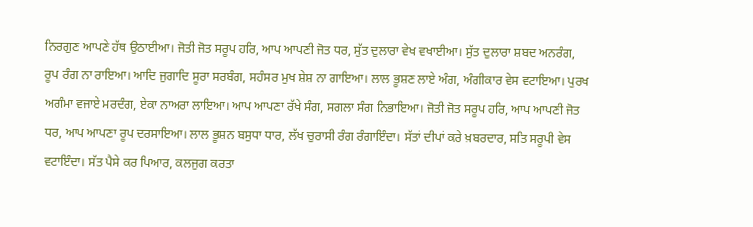ਨਿਰਗੁਣ ਆਪਣੇ ਹੱਥ ਉਠਾਈਆ। ਜੋਤੀ ਜੋਤ ਸਰੂਪ ਹਰਿ, ਆਪ ਆਪਣੀ ਜੋਤ ਧਰ, ਸੁੱਤ ਦੁਲਾਰਾ ਵੇਖ ਵਖਾਈਆ। ਸੁੱਤ ਦੁਲਾਰਾ ਸ਼ਬਦ ਅਨਰੰਗ, ਰੂਪ ਰੰਗ ਨਾ ਰਾਇਆ। ਆਦਿ ਜੁਗਾਦਿ ਸੂਰਾ ਸਰਬੰਗ, ਸਹੰਸਰ ਮੁਖ ਸ਼ੇਸ਼ ਨਾ ਗਾਇਆ। ਲਾਲ ਭੂਸ਼ਣ ਲਾਏ ਅੰਗ, ਅੰਗੀਕਾਰ ਵੇਸ ਵਟਾਇਆ। ਪੁਰਖ ਅਗੰਮਾ ਵਜਾਏ ਮਰਦੰਗ, ਏਕਾ ਨਾਅਰਾ ਲਾਇਆ। ਆਪ ਆਪਣਾ ਰੱਖੇ ਸੰਗ, ਸਗਲਾ ਸੰਗ ਨਿਭਾਇਆ। ਜੋਤੀ ਜੋਤ ਸਰੂਪ ਹਰਿ, ਆਪ ਆਪਣੀ ਜੋਤ ਧਰ, ਆਪ ਆਪਣਾ ਰੂਪ ਦਰਸਾਇਆ। ਲਾਲ ਭੂਸ਼ਨ ਬਸੁਧਾ ਧਾਰ, ਲੱਖ ਚੁਰਾਸੀ ਰੰਗ ਰੰਗਾਇੰਦਾ। ਸੱਤਾਂ ਦੀਪਾਂ ਕਰੇ ਖ਼ਬਰਦਾਰ, ਸਤਿ ਸਰੂਪੀ ਵੇਸ ਵਟਾਇੰਦਾ। ਸੱਤ ਪੈਸੇ ਕਰ ਪਿਆਰ, ਕਲਜੁਗ ਕਰਤਾ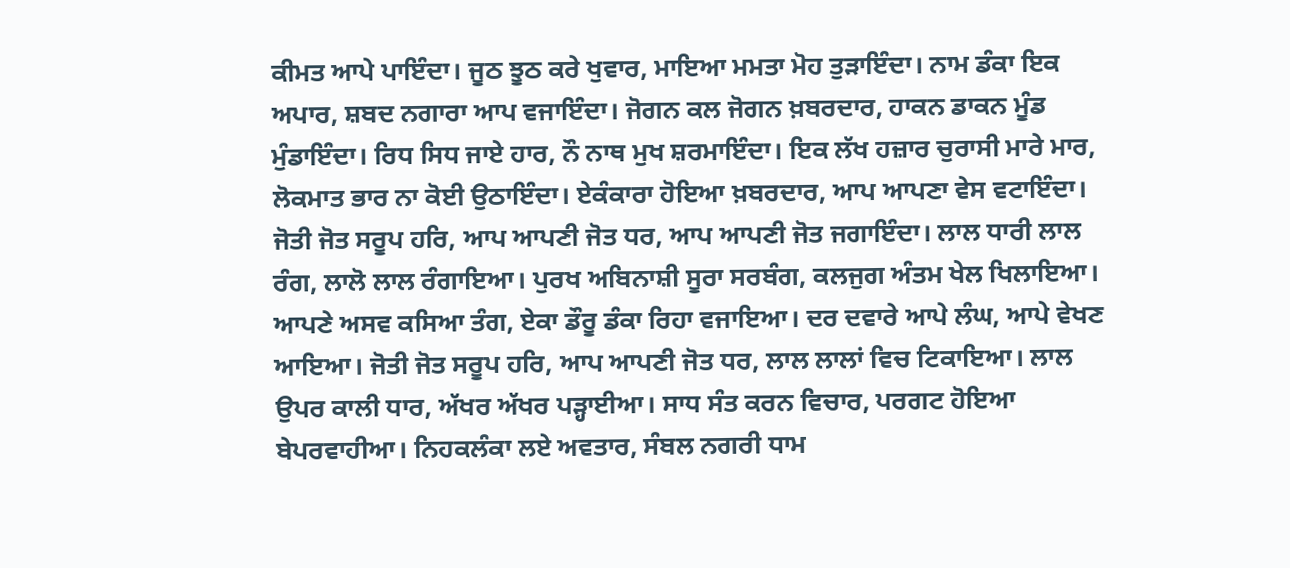ਕੀਮਤ ਆਪੇ ਪਾਇੰਦਾ। ਜੂਠ ਝੂਠ ਕਰੇ ਖੁਵਾਰ, ਮਾਇਆ ਮਮਤਾ ਮੋਹ ਤੁੜਾਇੰਦਾ। ਨਾਮ ਡੰਕਾ ਇਕ ਅਪਾਰ, ਸ਼ਬਦ ਨਗਾਰਾ ਆਪ ਵਜਾਇੰਦਾ। ਜੋਗਨ ਕਲ ਜੋਗਨ ਖ਼ਬਰਦਾਰ, ਹਾਕਨ ਡਾਕਨ ਮੂੰਡ ਮੁੰਡਾਇੰਦਾ। ਰਿਧ ਸਿਧ ਜਾਏ ਹਾਰ, ਨੌ ਨਾਥ ਮੁਖ ਸ਼ਰਮਾਇੰਦਾ। ਇਕ ਲੱਖ ਹਜ਼ਾਰ ਚੁਰਾਸੀ ਮਾਰੇ ਮਾਰ, ਲੋਕਮਾਤ ਭਾਰ ਨਾ ਕੋਈ ਉਠਾਇੰਦਾ। ਏਕੰਕਾਰਾ ਹੋਇਆ ਖ਼ਬਰਦਾਰ, ਆਪ ਆਪਣਾ ਵੇਸ ਵਟਾਇੰਦਾ। ਜੋਤੀ ਜੋਤ ਸਰੂਪ ਹਰਿ, ਆਪ ਆਪਣੀ ਜੋਤ ਧਰ, ਆਪ ਆਪਣੀ ਜੋਤ ਜਗਾਇੰਦਾ। ਲਾਲ ਧਾਰੀ ਲਾਲ ਰੰਗ, ਲਾਲੋ ਲਾਲ ਰੰਗਾਇਆ। ਪੁਰਖ ਅਬਿਨਾਸ਼ੀ ਸੂਰਾ ਸਰਬੰਗ, ਕਲਜੁਗ ਅੰਤਮ ਖੇਲ ਖਿਲਾਇਆ। ਆਪਣੇ ਅਸਵ ਕਸਿਆ ਤੰਗ, ਏਕਾ ਡੌਰੂ ਡੰਕਾ ਰਿਹਾ ਵਜਾਇਆ। ਦਰ ਦਵਾਰੇ ਆਪੇ ਲੰਘ, ਆਪੇ ਵੇਖਣ ਆਇਆ। ਜੋਤੀ ਜੋਤ ਸਰੂਪ ਹਰਿ, ਆਪ ਆਪਣੀ ਜੋਤ ਧਰ, ਲਾਲ ਲਾਲਾਂ ਵਿਚ ਟਿਕਾਇਆ। ਲਾਲ ਉਪਰ ਕਾਲੀ ਧਾਰ, ਅੱਖਰ ਅੱਖਰ ਪੜ੍ਹਾਈਆ। ਸਾਧ ਸੰਤ ਕਰਨ ਵਿਚਾਰ, ਪਰਗਟ ਹੋਇਆ ਬੇਪਰਵਾਹੀਆ। ਨਿਹਕਲੰਕਾ ਲਏ ਅਵਤਾਰ, ਸੰਬਲ ਨਗਰੀ ਧਾਮ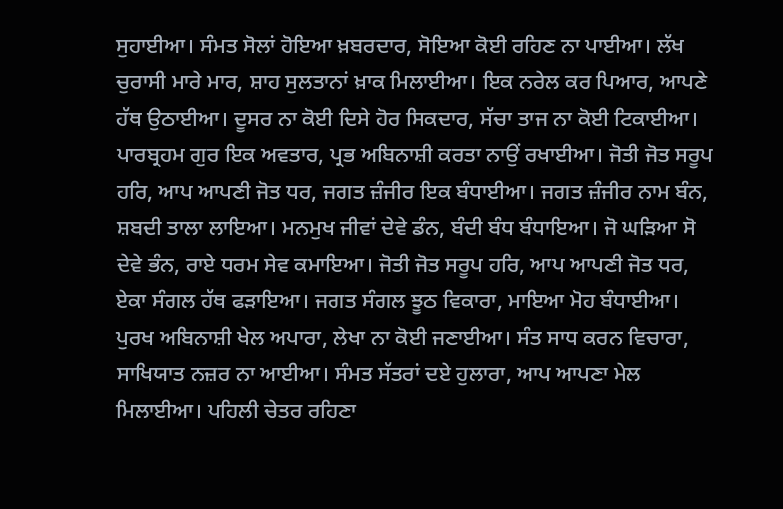ਸੁਹਾਈਆ। ਸੰਮਤ ਸੋਲਾਂ ਹੋਇਆ ਖ਼ਬਰਦਾਰ, ਸੋਇਆ ਕੋਈ ਰਹਿਣ ਨਾ ਪਾਈਆ। ਲੱਖ ਚੁਰਾਸੀ ਮਾਰੇ ਮਾਰ, ਸ਼ਾਹ ਸੁਲਤਾਨਾਂ ਖ਼ਾਕ ਮਿਲਾਈਆ। ਇਕ ਨਰੇਲ ਕਰ ਪਿਆਰ, ਆਪਣੇ ਹੱਥ ਉਠਾਈਆ। ਦੂਸਰ ਨਾ ਕੋਈ ਦਿਸੇ ਹੋਰ ਸਿਕਦਾਰ, ਸੱਚਾ ਤਾਜ ਨਾ ਕੋਈ ਟਿਕਾਈਆ। ਪਾਰਬ੍ਰਹਮ ਗੁਰ ਇਕ ਅਵਤਾਰ, ਪ੍ਰਭ ਅਬਿਨਾਸ਼ੀ ਕਰਤਾ ਨਾਉਂ ਰਖਾਈਆ। ਜੋਤੀ ਜੋਤ ਸਰੂਪ ਹਰਿ, ਆਪ ਆਪਣੀ ਜੋਤ ਧਰ, ਜਗਤ ਜ਼ੰਜੀਰ ਇਕ ਬੰਧਾਈਆ। ਜਗਤ ਜ਼ੰਜੀਰ ਨਾਮ ਬੰਨ, ਸ਼ਬਦੀ ਤਾਲਾ ਲਾਇਆ। ਮਨਮੁਖ ਜੀਵਾਂ ਦੇਵੇ ਡੰਨ, ਬੰਦੀ ਬੰਧ ਬੰਧਾਇਆ। ਜੋ ਘੜਿਆ ਸੋ ਦੇਵੇ ਭੰਨ, ਰਾਏ ਧਰਮ ਸੇਵ ਕਮਾਇਆ। ਜੋਤੀ ਜੋਤ ਸਰੂਪ ਹਰਿ, ਆਪ ਆਪਣੀ ਜੋਤ ਧਰ, ਏਕਾ ਸੰਗਲ ਹੱਥ ਫੜਾਇਆ। ਜਗਤ ਸੰਗਲ ਝੂਠ ਵਿਕਾਰਾ, ਮਾਇਆ ਮੋਹ ਬੰਧਾਈਆ। ਪੁਰਖ ਅਬਿਨਾਸ਼ੀ ਖੇਲ ਅਪਾਰਾ, ਲੇਖਾ ਨਾ ਕੋਈ ਜਣਾਈਆ। ਸੰਤ ਸਾਧ ਕਰਨ ਵਿਚਾਰਾ, ਸਾਖਿਯਾਤ ਨਜ਼ਰ ਨਾ ਆਈਆ। ਸੰਮਤ ਸੱਤਰਾਂ ਦਏ ਹੁਲਾਰਾ, ਆਪ ਆਪਣਾ ਮੇਲ ਮਿਲਾਈਆ। ਪਹਿਲੀ ਚੇਤਰ ਰਹਿਣਾ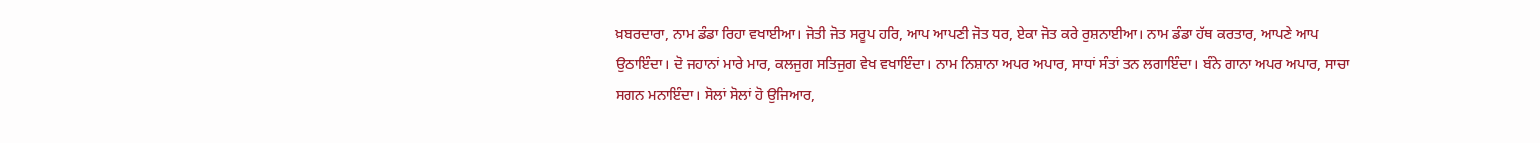ਖ਼ਬਰਦਾਰਾ, ਨਾਮ ਡੰਡਾ ਰਿਹਾ ਵਖਾਈਆ। ਜੋਤੀ ਜੋਤ ਸਰੂਪ ਹਰਿ, ਆਪ ਆਪਣੀ ਜੋਤ ਧਰ, ਏਕਾ ਜੋਤ ਕਰੇ ਰੁਸ਼ਨਾਈਆ। ਨਾਮ ਡੰਡਾ ਹੱਥ ਕਰਤਾਰ, ਆਪਣੇ ਆਪ ਉਠਾਇੰਦਾ। ਦੋ ਜਹਾਨਾਂ ਮਾਰੇ ਮਾਰ, ਕਲਜੁਗ ਸਤਿਜੁਗ ਵੇਖ ਵਖਾਇੰਦਾ। ਨਾਮ ਨਿਸ਼ਾਨਾ ਅਪਰ ਅਪਾਰ, ਸਾਧਾਂ ਸੰਤਾਂ ਤਨ ਲਗਾਇੰਦਾ। ਬੰਨੇ ਗਾਨਾ ਅਪਰ ਅਪਾਰ, ਸਾਚਾ ਸਗਨ ਮਨਾਇੰਦਾ। ਸੋਲਾਂ ਸੋਲਾਂ ਹੋ ਉਜਿਆਰ,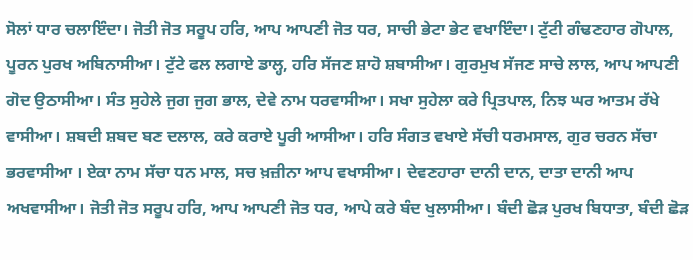ਸੋਲਾਂ ਧਾਰ ਚਲਾਇੰਦਾ। ਜੋਤੀ ਜੋਤ ਸਰੂਪ ਹਰਿ, ਆਪ ਆਪਣੀ ਜੋਤ ਧਰ, ਸਾਚੀ ਭੇਟਾ ਭੇਟ ਵਖਾਇੰਦਾ। ਟੁੱਟੀ ਗੰਢਣਹਾਰ ਗੋਪਾਲ, ਪੂਰਨ ਪੁਰਖ ਅਬਿਨਾਸੀਆ। ਟੁੱਟੇ ਫਲ ਲਗਾਏ ਡਾਲ੍ਹ, ਹਰਿ ਸੱਜਣ ਸ਼ਾਹੋ ਸ਼ਬਾਸੀਆ। ਗੁਰਮੁਖ ਸੱਜਣ ਸਾਚੇ ਲਾਲ, ਆਪ ਆਪਣੀ ਗੋਦ ਉਠਾਸੀਆ। ਸੰਤ ਸੁਹੇਲੇ ਜੁਗ ਜੁਗ ਭਾਲ, ਦੇਵੇ ਨਾਮ ਧਰਵਾਸੀਆ। ਸਖਾ ਸੁਹੇਲਾ ਕਰੇ ਪ੍ਰਿਤਪਾਲ, ਨਿਝ ਘਰ ਆਤਮ ਰੱਖੇ ਵਾਸੀਆ। ਸ਼ਬਦੀ ਸ਼ਬਦ ਬਣ ਦਲਾਲ, ਕਰੇ ਕਰਾਏ ਪੂਰੀ ਆਸੀਆ। ਹਰਿ ਸੰਗਤ ਵਖਾਏ ਸੱਚੀ ਧਰਮਸਾਲ, ਗੁਰ ਚਰਨ ਸੱਚਾ ਭਰਵਾਸੀਆ । ਏਕਾ ਨਾਮ ਸੱਚਾ ਧਨ ਮਾਲ, ਸਚ ਖ਼ਜ਼ੀਨਾ ਆਪ ਵਖਾਸੀਆ। ਦੇਵਣਹਾਰਾ ਦਾਨੀ ਦਾਨ, ਦਾਤਾ ਦਾਨੀ ਆਪ ਅਖਵਾਸੀਆ। ਜੋਤੀ ਜੋਤ ਸਰੂਪ ਹਰਿ, ਆਪ ਆਪਣੀ ਜੋਤ ਧਰ, ਆਪੇ ਕਰੇ ਬੰਦ ਖੁਲਾਸੀਆ। ਬੰਦੀ ਛੋੜ ਪੁਰਖ ਬਿਧਾਤਾ, ਬੰਦੀ ਛੋੜ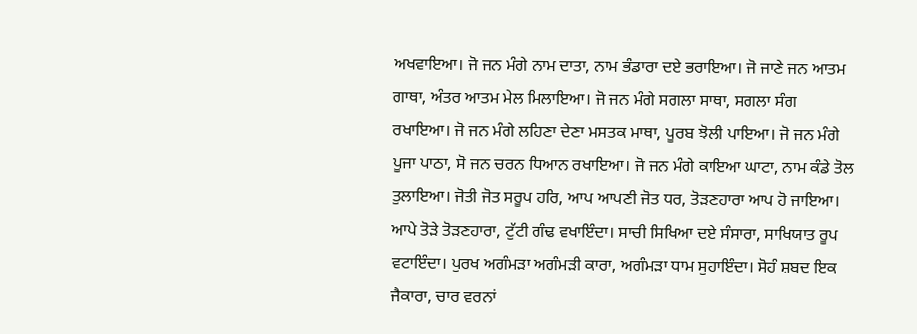ਅਖਵਾਇਆ। ਜੋ ਜਨ ਮੰਗੇ ਨਾਮ ਦਾਤਾ, ਨਾਮ ਭੰਡਾਰਾ ਦਏ ਭਰਾਇਆ। ਜੋ ਜਾਣੇ ਜਨ ਆਤਮ ਗਾਥਾ, ਅੰਤਰ ਆਤਮ ਮੇਲ ਮਿਲਾਇਆ। ਜੋ ਜਨ ਮੰਗੇ ਸਗਲਾ ਸਾਥਾ, ਸਗਲਾ ਸੰਗ ਰਖਾਇਆ। ਜੋ ਜਨ ਮੰਗੇ ਲਹਿਣਾ ਦੇਣਾ ਮਸਤਕ ਮਾਥਾ, ਪੂਰਬ ਝੋਲੀ ਪਾਇਆ। ਜੋ ਜਨ ਮੰਗੇ ਪੂਜਾ ਪਾਠਾ, ਸੋ ਜਨ ਚਰਨ ਧਿਆਨ ਰਖਾਇਆ। ਜੋ ਜਨ ਮੰਗੇ ਕਾਇਆ ਘਾਟਾ, ਨਾਮ ਕੰਡੇ ਤੋਲ ਤੁਲਾਇਆ। ਜੋਤੀ ਜੋਤ ਸਰੂਪ ਹਰਿ, ਆਪ ਆਪਣੀ ਜੋਤ ਧਰ, ਤੋੜਣਹਾਰਾ ਆਪ ਹੋ ਜਾਇਆ। ਆਪੇ ਤੋੜੇ ਤੋੜਣਹਾਰਾ, ਟੁੱਟੀ ਗੰਢ ਵਖਾਇੰਦਾ। ਸਾਚੀ ਸਿਖਿਆ ਦਏ ਸੰਸਾਰਾ, ਸਾਖਿਯਾਤ ਰੂਪ ਵਟਾਇੰਦਾ। ਪੁਰਖ ਅਗੰਮੜਾ ਅਗੰਮੜੀ ਕਾਰਾ, ਅਗੰਮੜਾ ਧਾਮ ਸੁਹਾਇੰਦਾ। ਸੋਹੰ ਸ਼ਬਦ ਇਕ ਜੈਕਾਰਾ, ਚਾਰ ਵਰਨਾਂ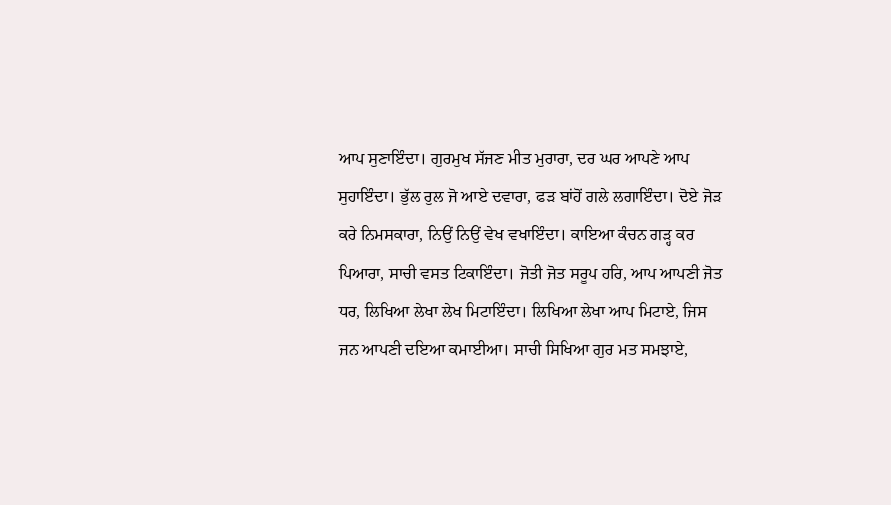ਆਪ ਸੁਣਾਇੰਦਾ। ਗੁਰਮੁਖ ਸੱਜਣ ਮੀਤ ਮੁਰਾਰਾ, ਦਰ ਘਰ ਆਪਣੇ ਆਪ ਸੁਹਾਇੰਦਾ। ਭੁੱਲ ਰੁਲ ਜੋ ਆਏ ਦਵਾਰਾ, ਫੜ ਬਾਂਹੋਂ ਗਲੇ ਲਗਾਇੰਦਾ। ਦੋਏ ਜੋੜ ਕਰੇ ਨਿਮਸਕਾਰਾ, ਨਿਉਂ ਨਿਉਂ ਵੇਖ ਵਖਾਇੰਦਾ। ਕਾਇਆ ਕੰਚਨ ਗੜ੍ਹ ਕਰ ਪਿਆਰਾ, ਸਾਚੀ ਵਸਤ ਟਿਕਾਇੰਦਾ। ਜੋਤੀ ਜੋਤ ਸਰੂਪ ਹਰਿ, ਆਪ ਆਪਣੀ ਜੋਤ ਧਰ, ਲਿਖਿਆ ਲੇਖਾ ਲੇਖ ਮਿਟਾਇੰਦਾ। ਲਿਖਿਆ ਲੇਖਾ ਆਪ ਮਿਟਾਏ, ਜਿਸ ਜਨ ਆਪਣੀ ਦਇਆ ਕਮਾਈਆ। ਸਾਚੀ ਸਿਖਿਆ ਗੁਰ ਮਤ ਸਮਝਾਏ,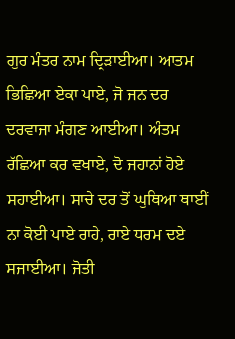ਗੁਰ ਮੰਤਰ ਨਾਮ ਦ੍ਰਿੜਾਈਆ। ਆਤਮ ਭਿਛਿਆ ਏਕਾ ਪਾਏ, ਜੋ ਜਨ ਦਰ ਦਰਵਾਜਾ ਮੰਗਣ ਆਈਆ। ਅੰਤਮ ਰੱਛਿਆ ਕਰ ਵਖਾਏ, ਦੋ ਜਹਾਨਾਂ ਹੋਏ ਸਹਾਈਆ। ਸਾਚੇ ਦਰ ਤੋਂ ਘੁਥਿਆ ਥਾਈਂ ਨਾ ਕੋਈ ਪਾਏ ਰਾਹੇ, ਰਾਏ ਧਰਮ ਦਏ ਸਜਾਈਆ। ਜੋਤੀ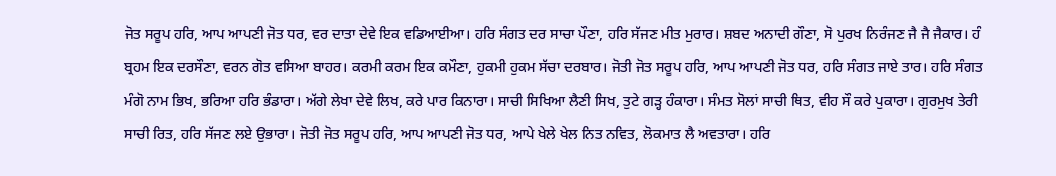ਜੋਤ ਸਰੂਪ ਹਰਿ, ਆਪ ਆਪਣੀ ਜੋਤ ਧਰ, ਵਰ ਦਾਤਾ ਦੇਵੇ ਇਕ ਵਡਿਆਈਆ। ਹਰਿ ਸੰਗਤ ਦਰ ਸਾਚਾ ਪੌਣਾ, ਹਰਿ ਸੱਜਣ ਮੀਤ ਮੁਰਾਰ। ਸ਼ਬਦ ਅਨਾਦੀ ਗੌਣਾ, ਸੋ ਪੁਰਖ ਨਿਰੰਜਣ ਜੈ ਜੈ ਜੈਕਾਰ। ਹੰ ਬ੍ਰਹਮ ਇਕ ਦਰਸੌਣਾ, ਵਰਨ ਗੋਤ ਵਸਿਆ ਬਾਹਰ। ਕਰਮੀ ਕਰਮ ਇਕ ਕਮੌਣਾ, ਹੁਕਮੀ ਹੁਕਮ ਸੱਚਾ ਦਰਬਾਰ। ਜੋਤੀ ਜੋਤ ਸਰੂਪ ਹਰਿ, ਆਪ ਆਪਣੀ ਜੋਤ ਧਰ, ਹਰਿ ਸੰਗਤ ਜਾਏ ਤਾਰ। ਹਰਿ ਸੰਗਤ ਮੰਗੋ ਨਾਮ ਭਿਖ, ਭਰਿਆ ਹਰਿ ਭੰਡਾਰਾ। ਅੱਗੇ ਲੇਖਾ ਦੇਵੇ ਲਿਖ, ਕਰੇ ਪਾਰ ਕਿਨਾਰਾ। ਸਾਚੀ ਸਿਖਿਆ ਲੈਣੀ ਸਿਖ, ਤੁਟੇ ਗੜ੍ਹ ਹੰਕਾਰਾ। ਸੰਮਤ ਸੋਲਾਂ ਸਾਚੀ ਥਿਤ, ਵੀਹ ਸੌ ਕਰੇ ਪੁਕਾਰਾ। ਗੁਰਮੁਖ ਤੇਰੀ ਸਾਚੀ ਰਿਤ, ਹਰਿ ਸੱਜਣ ਲਏ ਉਭਾਰਾ। ਜੋਤੀ ਜੋਤ ਸਰੂਪ ਹਰਿ, ਆਪ ਆਪਣੀ ਜੋਤ ਧਰ, ਆਪੇ ਖੇਲੇ ਖੇਲ ਨਿਤ ਨਵਿਤ, ਲੋਕਮਾਤ ਲੈ ਅਵਤਾਰਾ। ਹਰਿ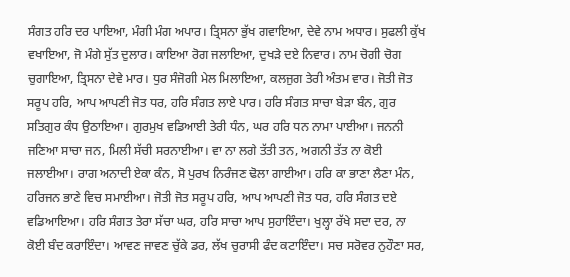ਸੰਗਤ ਹਰਿ ਦਰ ਪਾਇਆ, ਮੰਗੀ ਮੰਗ ਅਪਾਰ। ਤ੍ਰਿਸਨਾ ਭੁੱਖ ਗਵਾਇਆ, ਦੇਵੇ ਨਾਮ ਅਧਾਰ। ਸੁਫਲੀ ਕੁੱਖ ਵਖਾਇਆ, ਜੋ ਮੰਗੇ ਸੁੱਤ ਦੁਲਾਰ। ਕਾਇਆ ਰੋਗ ਜਲਾਇਆ, ਦੁਖੜੇ ਦਏ ਨਿਵਾਰ। ਨਾਮ ਚੋਗੀ ਚੋਗ ਚੁਗਾਇਆ, ਤ੍ਰਿਸਨਾ ਦੇਵੇ ਮਾਰ। ਧੁਰ ਸੰਜੋਗੀ ਮੇਲ ਮਿਲਾਇਆ, ਕਲਜੁਗ ਤੇਰੀ ਅੰਤਮ ਵਾਰ। ਜੋਤੀ ਜੋਤ ਸਰੂਪ ਹਰਿ, ਆਪ ਆਪਣੀ ਜੋਤ ਧਰ, ਹਰਿ ਸੰਗਤ ਲਾਏ ਪਾਰ। ਹਰਿ ਸੰਗਤ ਸਾਚਾ ਬੇੜਾ ਬੰਨ, ਗੁਰ ਸਤਿਗੁਰ ਕੰਧ ਉਠਾਇਆ। ਗੁਰਮੁਖ ਵਡਿਆਈ ਤੇਰੀ ਧੰਨ, ਘਰ ਹਰਿ ਧਨ ਨਾਮਾ ਪਾਈਆ। ਜਨਨੀ ਜਣਿਆ ਸਾਚਾ ਜਨ, ਮਿਲੀ ਸੱਚੀ ਸਰਨਾਈਆ। ਵਾ ਨਾ ਲਗੇ ਤੱਤੀ ਤਨ, ਅਗਨੀ ਤੱਤ ਨਾ ਕੋਈ ਜਲਾਈਆ। ਰਾਗ ਅਨਾਦੀ ਏਕਾ ਕੰਨ, ਸੋ ਪੁਰਖ ਨਿਰੰਜਣ ਢੋਲਾ ਗਾਈਆ। ਹਰਿ ਕਾ ਭਾਣਾ ਲੈਣਾ ਮੰਨ, ਹਰਿਜਨ ਭਾਣੇ ਵਿਚ ਸਮਾਈਆ। ਜੋਤੀ ਜੋਤ ਸਰੂਪ ਹਰਿ, ਆਪ ਆਪਣੀ ਜੋਤ ਧਰ, ਹਰਿ ਸੰਗਤ ਦਏ ਵਡਿਆਇਆ। ਹਰਿ ਸੰਗਤ ਤੇਰਾ ਸੱਚਾ ਘਰ, ਹਰਿ ਸਾਚਾ ਆਪ ਸੁਹਾਇੰਦਾ। ਖੁਲ੍ਹਾ ਰੱਖੇ ਸਦਾ ਦਰ, ਨਾ ਕੋਈ ਬੰਦ ਕਰਾਇੰਦਾ। ਆਵਣ ਜਾਵਣ ਚੁੱਕੇ ਡਰ, ਲੱਖ ਚੁਰਾਸੀ ਫੰਦ ਕਟਾਇੰਦਾ। ਸਚ ਸਰੋਵਰ ਨੁਹੌਣਾ ਸਰ,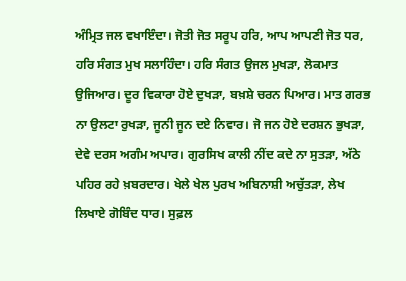ਅੰਮ੍ਰਿਤ ਜਲ ਵਖਾਇੰਦਾ। ਜੋਤੀ ਜੋਤ ਸਰੂਪ ਹਰਿ, ਆਪ ਆਪਣੀ ਜੋਤ ਧਰ, ਹਰਿ ਸੰਗਤ ਮੁਖ ਸਲਾਹਿੰਦਾ। ਹਰਿ ਸੰਗਤ ਉਜਲ ਮੁਖੜਾ, ਲੋਕਮਾਤ ਉਜਿਆਰ। ਦੂਰ ਵਿਕਾਰਾ ਹੋਏ ਦੁਖੜਾ, ਬਖ਼ਸ਼ੇ ਚਰਨ ਪਿਆਰ। ਮਾਤ ਗਰਭ ਨਾ ਉਲਟਾ ਰੁਖੜਾ, ਜੂਨੀ ਜੂਨ ਦਏ ਨਿਵਾਰ। ਜੋ ਜਨ ਹੋਏ ਦਰਸ਼ਨ ਭੁਖੜਾ, ਦੇਵੇ ਦਰਸ ਅਗੰਮ ਅਪਾਰ। ਗੁਰਸਿਖ ਕਾਲੀ ਨੀਂਦ ਕਦੇ ਨਾ ਸੁਤੜਾ, ਅੱਠੇ ਪਹਿਰ ਰਹੇ ਖ਼ਬਰਦਾਰ। ਖੇਲੇ ਖੇਲ ਪੁਰਖ ਅਬਿਨਾਸ਼ੀ ਅਚੁੱਤੜਾ, ਲੇਖ ਲਿਖਾਏ ਗੋਬਿੰਦ ਧਾਰ। ਸੁਫ਼ਲ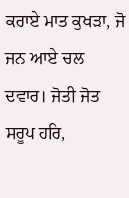ਕਰਾਏ ਮਾਤ ਕੁਖੜਾ, ਜੋ ਜਨ ਆਏ ਚਲ ਦਵਾਰ। ਜੋਤੀ ਜੋਤ ਸਰੂਪ ਹਰਿ,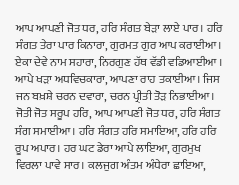ਆਪ ਆਪਣੀ ਜੋਤ ਧਰ, ਹਰਿ ਸੰਗਤ ਬੇੜਾ ਲਾਏ ਪਾਰ। ਹਰਿ ਸੰਗਤ ਤੇਰਾ ਪਾਰ ਕਿਨਾਰਾ, ਗੁਰਮਤ ਗੁਰ ਆਪ ਕਰਾਈਆ। ਏਕਾ ਦੇਵੇ ਨਾਮ ਸਹਾਰਾ, ਨਿਰਗੁਣ ਹੱਥ ਵੱਡੀ ਵਡਿਆਈਆ । ਆਪੇ ਖੜਾ ਅਧਵਿਚਕਾਰਾ, ਆਪਣਾ ਰਾਹ ਤਕਾਈਆ। ਜਿਸ ਜਨ ਬਖ਼ਸ਼ੇ ਚਰਨ ਦਵਾਰਾ, ਚਰਨ ਪ੍ਰੀਤੀ ਤੋੜ ਨਿਭਾਈਆ। ਜੋਤੀ ਜੋਤ ਸਰੂਪ ਹਰਿ, ਆਪ ਆਪਣੀ ਜੋਤ ਧਰ, ਹਰਿ ਸੰਗਤ ਸੰਗ ਸਮਾਈਆ। ਹਰਿ ਸੰਗਤ ਹਰਿ ਸਮਾਇਆ, ਹਰਿ ਹਰਿ ਰੂਪ ਅਪਾਰ। ਹਰ ਘਟ ਡੇਰਾ ਆਪੇ ਲਾਇਆ, ਗੁਰਮੁਖ ਵਿਰਲਾ ਪਾਵੇ ਸਾਰ। ਕਲਜੁਗ ਅੰਤਮ ਅੰਧੇਰਾ ਛਾਇਆ,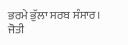ਭਰਮੇ ਭੁੱਲਾ ਸਰਬ ਸੰਸਾਰ। ਜੋਤੀ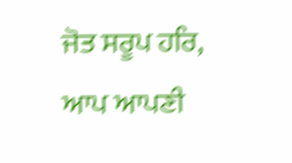ਜੋਤ ਸਰੂਪ ਹਰਿ, ਆਪ ਆਪਣੀ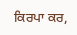ਕਿਰਪਾ ਕਰ,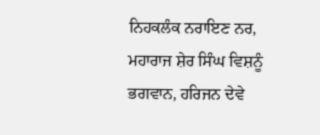ਨਿਹਕਲੰਕ ਨਰਾਇਣ ਨਰ, ਮਹਾਰਾਜ ਸ਼ੇਰ ਸਿੰਘ ਵਿਸ਼ਨੂੰ ਭਗਵਾਨ, ਹਰਿਜਨ ਦੇਵੇ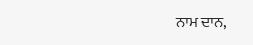ਨਾਮ ਦਾਨ,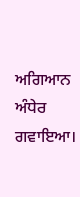ਅਗਿਆਨ ਅੰਧੇਰ ਗਵਾਇਆ।